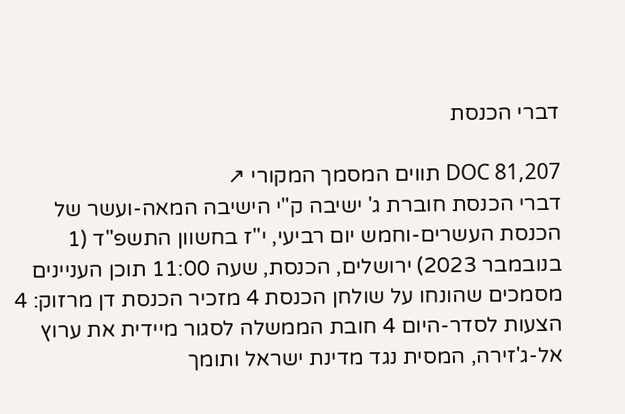דברי הכנסת

DOC 81,207 תווים המסמך המקורי ↗
דברי הכנסת חוברת ג' ישיבה ק"י הישיבה המאה-ועשר של הכנסת העשרים-וחמש יום רביעי, י"ז בחשוון התשפ"ד (1 בנובמבר 2023) ירושלים, הכנסת, שעה 11:00 תוכן העניינים מסמכים שהונחו על שולחן הכנסת 4 מזכיר הכנסת דן מרזוק: 4 הצעות לסדר-היום 4 חובת הממשלה לסגור מיידית את ערוץ אל-ג'זירה, המסית נגד מדינת ישראל ותומך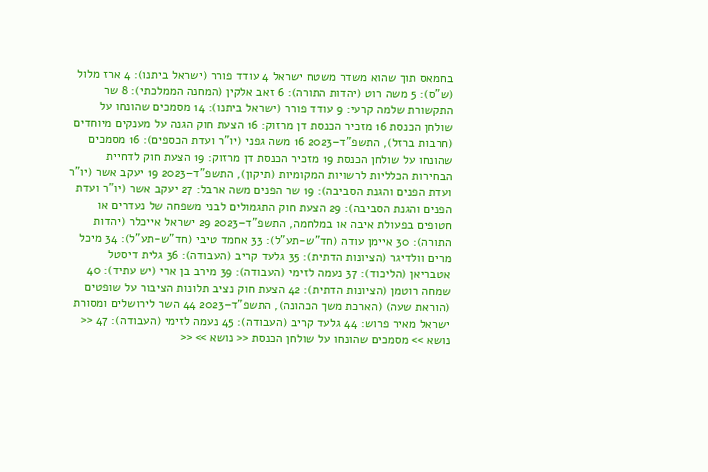בחמאס תוך שהוא משדר משטח ישראל 4 עודד פורר (ישראל ביתנו): 4 ארז מלול (ש"ס): 5 משה רוט (יהדות התורה): 6 זאב אלקין (המחנה הממלכתי): 8 שר התקשורת שלמה קרעי: 9 עודד פורר (ישראל ביתנו): 14 מסמכים שהונחו על שולחן הכנסת 16 מזכיר הכנסת דן מרזוק: 16 הצעת חוק הגנה על מענקים מיוחדים (חרבות ברזל), התשפ"ד–2023 16 משה גפני (יו"ר ועדת הכספים): 16 מסמכים שהונחו על שולחן הכנסת 19 מזכיר הכנסת דן מרזוק: 19 הצעת חוק לדחיית הבחירות הכלליות לרשויות המקומיות (תיקון), התשפ"ד–2023 19 יעקב אשר (יו"ר ועדת הפנים והגנת הסביבה): 19 שר הפנים משה ארבל: 27 יעקב אשר (יו"ר ועדת הפנים והגנת הסביבה): 29 הצעת חוק התגמולים לבני משפחה של נעדרים או חטופים בפעולת איבה או במלחמה, התשפ"ד–2023 29 ישראל אייכלר (יהדות התורה): 30 איימן עודה (חד"ש-תע"ל): 33 אחמד טיבי (חד"ש-תע"ל): 34 מיכל מרים וולדיגר (הציונות הדתית): 35 גלעד קריב (העבודה): 36 גלית דיסטל אטבריאן (הליכוד): 37 נעמה לזימי (העבודה): 39 מירב בן ארי (יש עתיד): 40 שמחה רוטמן (הציונות הדתית): 42 הצעת חוק נציב תלונות הציבור על שופטים (הוראת שעה) (הארכת משך הכהונה), התשפ"ד–2023 44 השר לירושלים ומסורת ישראל מאיר פרוש: 44 גלעד קריב (העבודה): 45 נעמה לזימי (העבודה): 47 << נושא >> מסמכים שהונחו על שולחן הכנסת << נושא >> <<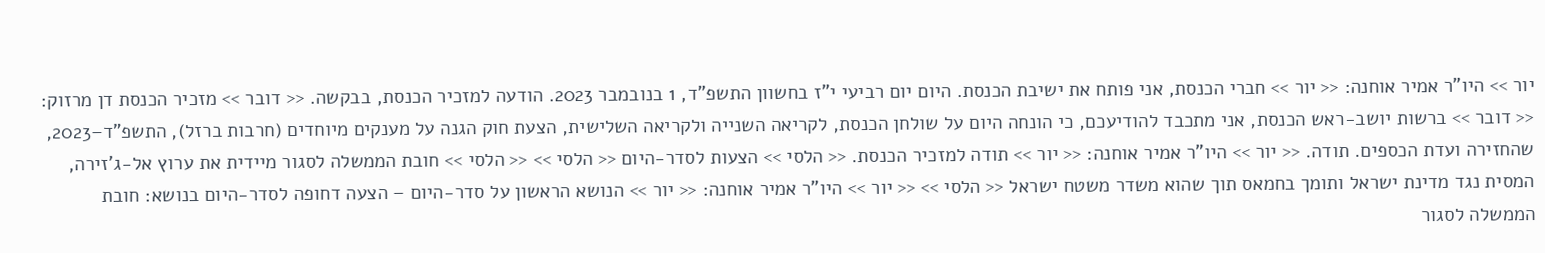יור >> היו"ר אמיר אוחנה: << יור >> חברי הכנסת, אני פותח את ישיבת הכנסת. היום יום רביעי י"ז בחשוון התשפ"ד, 1 בנובמבר 2023. הודעה למזכיר הכנסת, בבקשה. << דובר >> מזכיר הכנסת דן מרזוק: << דובר >> ברשות יושב-ראש הכנסת, אני מתכבד להודיעכם, כי הונחה היום על שולחן הכנסת, לקריאה השנייה ולקריאה השלישית, הצעת חוק הגנה על מענקים מיוחדים (חרבות ברזל), התשפ"ד–2023, שהחזירה ועדת הכספים. תודה. << יור >> היו"ר אמיר אוחנה: << יור >> תודה למזכיר הכנסת. << הלסי >> הצעות לסדר-היום << הלסי >> << הלסי >> חובת הממשלה לסגור מיידית את ערוץ אל-ג'זירה, המסית נגד מדינת ישראל ותומך בחמאס תוך שהוא משדר משטח ישראל << הלסי >> << יור >> היו"ר אמיר אוחנה: << יור >> הנושא הראשון על סדר-היום – הצעה דחופה לסדר-היום בנושא: חובת הממשלה לסגור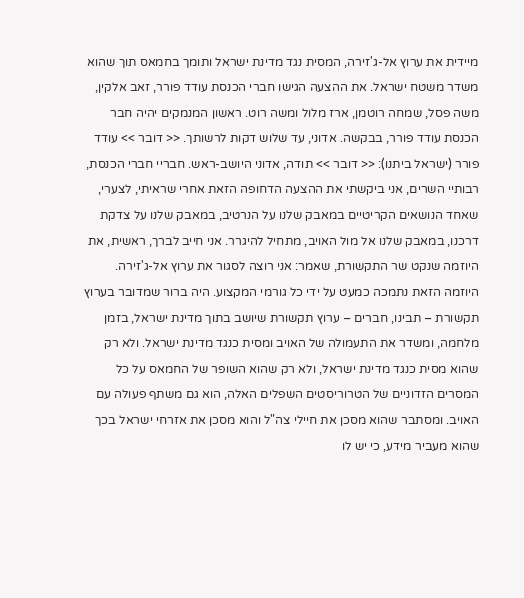מיידית את ערוץ אל-ג'זירה, המסית נגד מדינת ישראל ותומך בחמאס תוך שהוא משדר משטח ישראל. את ההצעה הגישו חברי הכנסת עודד פורר, זאב אלקין, משה פסל, שמחה רוטמן, ארז מלול ומשה רוט. ראשון המנמקים יהיה חבר הכנסת עודד פורר, בבקשה. אדוני, עד שלוש דקות לרשותך. << דובר >> עודד פורר (ישראל ביתנו): << דובר >> תודה, אדוני היושב-ראש. חבריי חברי הכנסת, רבותיי השרים, אני ביקשתי את ההצעה הדחופה הזאת אחרי שראיתי, לצערי, שאחד הנושאים הקריטיים במאבק שלנו על הנרטיב, במאבק שלנו על צדקת דרכנו, במאבק שלנו אל מול האויב, מתחיל להיגרר. אני חייב לברך, ראשית, את היוזמה שנקט שר התקשורת, שאמר: אני רוצה לסגור את ערוץ אל-ג'זירה. היוזמה הזאת נתמכה כמעט על ידי כל גורמי המקצוע. היה ברור שמדובר בערוץ תקשורת – תבינו, חברים – ערוץ תקשורת שיושב בתוך מדינת ישראל, בזמן מלחמה, ומשדר את התעמולה של האויב ומסית כנגד מדינת ישראל. ולא רק שהוא מסית כנגד מדינת ישראל, ולא רק שהוא השופר של החמאס על כל המסרים הזדוניים של הטרוריסטים השפלים האלה, הוא גם משתף פעולה עם האויב. ומסתבר שהוא מסכן את חיילי צה"ל והוא מסכן את אזרחי ישראל בכך שהוא מעביר מידע, כי יש לו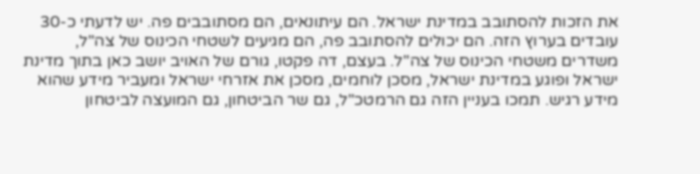את הזכות להסתובב במדינת ישראל. הם עיתונאים, הם מסתובבים פה. יש לדעתי כ-30 עובדים בערוץ הזה. הם יכולים להסתובב פה, הם מגיעים לשטחי הכינוס של צה"ל, משדרים משטחי הכינוס של צה"ל. בעצם, דה פקטו, גורם של האויב יושב כאן בתוך מדינת ישראל ופוגע במדינת ישראל, מסכן לוחמים, מסכן את אזרחי ישראל ומעביר מידע שהוא מידע רגיש. תמכו בעניין הזה גם הרמטכ"ל, גם שר הביטחון, גם המועצה לביטחון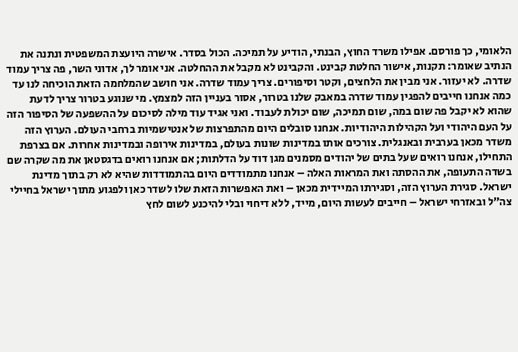הלאומי, כך פורסם. אפילו משרד החוץ, הבנתי, הודיע על תמיכה. הכול בסדר. אישרה היועצת המשפטית ונתנה את הנתיב שאומר: תקנות, אישור החלטת קבינט. והקבינט לא מקבל את ההחלטה. אני אומר לך, אדוני השר, פה צריך עמוד שדרה. לא יעזור. אני מבין את הלחצים, וקטר וסיפורים. צריך עמוד שדרה. אני חושב שהמלחמה הזאת הוכיחה לנו עד כמה אנחנו חייבים להפגין עמוד שדרה במאבק שלנו בטרור, אסור בעניין הזה למצמץ. מי שנוגע בטרור צריך לדעת שהוא לא יקבל פה שום במה, שום תמיכה, שום יכולת לעבוד. ואני אגיד עוד מילה לסיכום על ההשפעה של הסיפור הזה על העם היהודי ועל הקהילות היהודיות. אנחנו סובלים היום מהתפרצות של אנטישמיות ברחבי העולם. הערוץ הזה משדר מכאן בערבית ובאנגלית. צורכים אותו במדינות שונות בעולם, במדינות אירופה ובמדינות אחרות. אם בצרפת התחילו, אנחנו רואים שעל בתים של יהודים מסמנים מגן דוד על הדלתות; אם אנחנו רואים בדגסטאן את מה שקרה שם בשדה התעופה, את ההסתה ואת המראות האלה – אנחנו מתמודדים היום בהתמודדות שהיא לא רק בתוך מדינת ישראל. סגירת הערוץ הזה, וסגירתו המיידית מכאן – ואת האפשרות הזאת שלו לשדר כאן ולפגוע מתוך ישראל בחיילי צה"ל ובאזרחי ישראל – חייבים לעשות היום, מייד, ללא דיחוי ובלי להיכנע לשום לחץ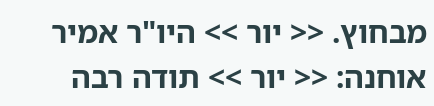מבחוץ. << יור >> היו"ר אמיר אוחנה: << יור >> תודה רבה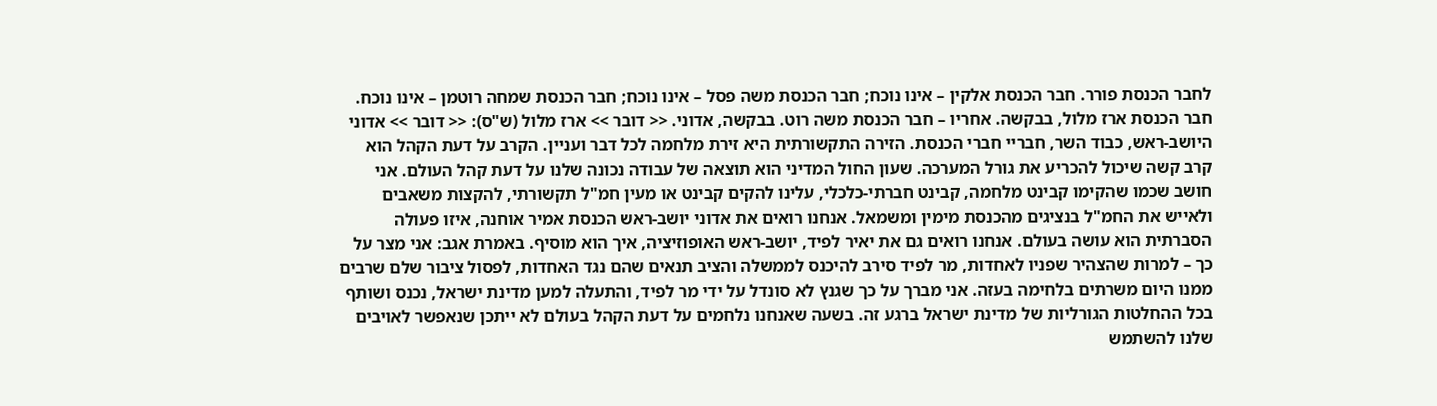לחבר הכנסת פורר. חבר הכנסת אלקין – אינו נוכח; חבר הכנסת משה פסל – אינו נוכח; חבר הכנסת שמחה רוטמן – אינו נוכח. חבר הכנסת ארז מלול, בבקשה. אחריו – חבר הכנסת משה רוט. בבקשה, אדוני. << דובר >> ארז מלול (ש"ס): << דובר >> אדוני היושב-ראש, כבוד השר, חבריי חברי הכנסת. הזירה התקשורתית היא זירת מלחמה לכל דבר ועניין. הקרב על דעת הקהל הוא קרב קשה שיכול להכריע את גורל המערכה. שעון החול המדיני הוא תוצאה של עבודה נכונה שלנו על דעת קהל העולם. אני חושב שכמו שהקימו קבינט מלחמה, קבינט חברתי-כלכלי, עלינו להקים קבינט או מעין חמ"ל תקשורתי, להקצות משאבים ולאייש את החמ"ל בנציגים מהכנסת מימין ומשמאל. אנחנו רואים את אדוני יושב-ראש הכנסת אמיר אוחנה, איזו פעולה הסברתית הוא עושה בעולם. אנחנו רואים גם את יאיר לפיד, יושב-ראש האופוזיציה, איך הוא מוסיף. באמרת אגב: אני מצר על כך – למרות שהצהיר שפניו לאחדות, מר לפיד סירב להיכנס לממשלה והציב תנאים שהם נגד האחדות, לפסול ציבור שלם שרבים ממנו היום משרתים בלחימה בעזה. אני מברך על כך שגנץ לא סונדל על ידי מר לפיד, והתעלה למען מדינת ישראל, נכנס ושותף בכל ההחלטות הגורליות של מדינת ישראל ברגע זה. בשעה שאנחנו נלחמים על דעת הקהל בעולם לא ייתכן שנאפשר לאויבים שלנו להשתמש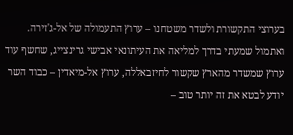בערוצי התקשורת ולשדר משטחנו – ערוץ התעמולה של אל-ג'זירה. ואתמול שמעתי בדרך למליאה את העיתונאי אבישי גרינצייג, שחשף עוד ערוץ שמשדר מהארץ שקשור לחיזבאללה, ערוץ אל-מיאדין – כבוד השר יודע לבטא את זה יותר טוב –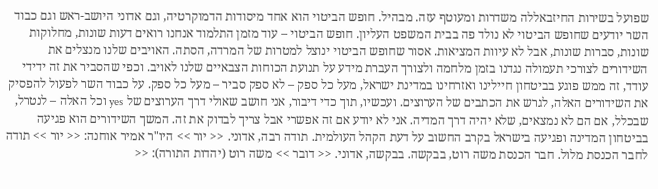שפועל בשירות החיזבאללה משדרות ומעוטף עזה. מבהיל. חופש הביטוי הוא אחד מיסודות הדמוקרטיה, וגם אדוני היושב-ראש וגם כבוד השר יודעים שחופש הביטוי לא נולד פה בבית המשפט העליון. חופש הביטוי – עוד מזמן התלמוד אנחנו רואים דעות שונות, מחלוקות שונות, סברות שונות, אבל לא עיוות המציאות. אסור שחופש הביטוי ינוצל למטרות של המרדה, הסתה. האויבים שלנו מנצלים את השידורים לצורכי תעמולה נגדנו בזמן מלחמה ולצורך העברת מידע על תנועת הכוחות הצבאיים שלנו לאויב. וכפי שהסביר את זה ידידי עודד, זה ממש פוגע בביטחון חיילינו ואזרחינו במדינת ישראל, מעל כל ספק – לא ספק סביר – מעל כל ספק. על כבוד השר לפעול להפסיק את השידורים האלה, לגרש את הכתבים של הערוצים. ועכשיו, תוך כדי דיבור, אני חושב שאולי דרך הערוצים של yes וכל האלה – לנטרל, שבכלל, אם הם לא נמצאים, שלא יהיה דרך המדיה. אני לא יודע אם זה אפשרי אבל צריך לבדוק את זה. המשך השידורים הוא פגיעה בביטחון המדינה ופגיעה בישראל בקרב החשוב על דעת הקהל העולמית. תודה רבה, אדוני. << יור >> היו"ר אמיר אוחנה: << יור >> תודה לחבר הכנסת מלול. חבר הכנסת משה רוט, בבקשה. בבקשה, אדוני. << דובר >> משה רוט (יהדות התורה): <<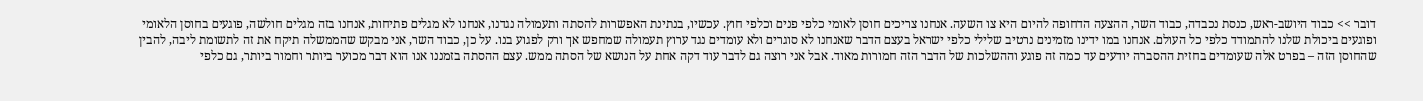דובר >> כבוד היושב-ראש, כנסת נכבדה, כבוד השר, ההצעה הדחופה להיום היא צו השעה. אנחנו צריכים חוסן לאומי כלפי פנים וכלפי חוץ. עכשיו, בנתינת האפשרות להסתה ותעמולה נגדנו, אנחנו לא מגלים פתיחות, אנחנו בזה מגלים חולשה, פוגעים בחוסן הלאומי ופוגעים ביכולת שלנו להתמודד כלפי כל העולם. אנחנו במו ידינו מזמינים נרטיב שלילי כלפי ישראל בעצם הדבר שאנחנו לא סוגרים ולא עומדים נגד ערוץ תעמולה שמחפש אך ורק לפגוע בנו. על כן, כבוד השר, אני מבקש שהממשלה תיקח את זה לתשומת ליבה, להבין שהחוסן הזה – בפרט אלה שעומדים בחזית ההסברה יודעים עד כמה זה פוגע וההשלכות של הדבר הזה חמורות מאוד. אבל אני רוצה גם לדבר עוד דקה אחת על הנושא של הסתה ממש. עצם ההסתה בזמננו אנו הוא דבר מכוער ביותר וחמור ביותר, גם כלפי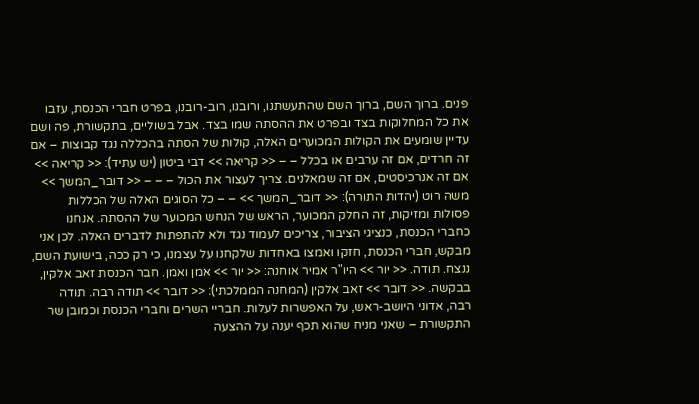פנים. ברוך השם, ברוך השם שהתעשתנו, ורובנו, רוב-רובנו, בפרט חברי הכנסת, עזבו את כל המחלוקות בצד ובפרט את ההסתה שמו בצד. אבל בשוליים, בתקשורת, פה ושם עדיין שומעים את הקולות המכוערים האלה, קולות של הסתה בהכללה נגד קבוצות – אם זה חרדים, אם זה ערבים או בכלל – – << קריאה >> דבי ביטון (יש עתיד): << קריאה >> אם זה אנרכיסטים, אם זה שמאלנים. צריך לעצור את הכול – – – << דובר_המשך >> משה רוט (יהדות התורה): << דובר_המשך >> – – כל הסוגים האלה של הכללות פסולות ומזיקות, זה החלק המכוער, הראש של הנחש המכוער של ההסתה. אנחנו כחברי הכנסת, כנציגי הציבור, צריכים לעמוד נגד ולא להתפתות לדברים האלה. לכן אני מבקש, חברי הכנסת, חזקו ואמצו באחדות שלקחנו על עצמנו, כי רק ככה, בישועת השם, ננצח. תודה. << יור >> היו"ר אמיר אוחנה: << יור >> אמן ואמן. חבר הכנסת זאב אלקין, בבקשה. << דובר >> זאב אלקין (המחנה הממלכתי): << דובר >> תודה רבה. תודה רבה, אדוני היושב-ראש, על האפשרות לעלות. חבריי השרים וחברי הכנסת וכמובן שר התקשורת – שאני מניח שהוא תכף יענה על ההצעה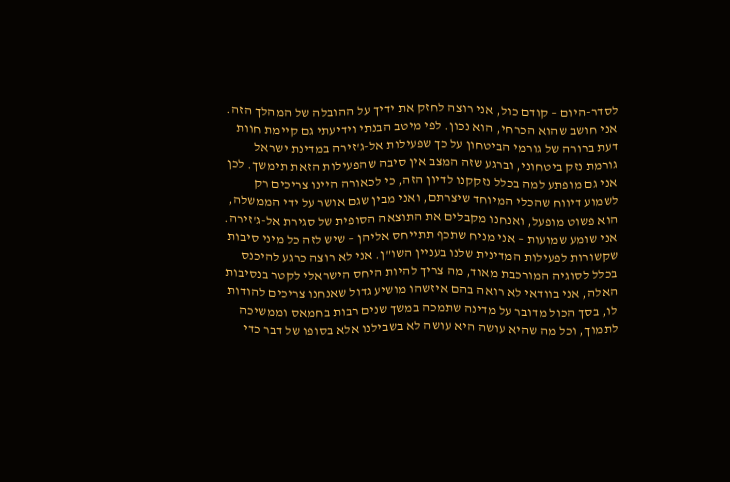לסדר-היום – קודם כול, אני רוצה לחזק את ידיך על ההובלה של המהלך הזה. אני חושב שהוא הכרחי, הוא נכון. לפי מיטב הבנתי וידיעתי גם קיימת חוות דעת ברורה של גורמי הביטחון על כך שפעילות אל-ג'זירה במדינת ישראל גורמת נזק ביטחוני, וברגע שזה המצב אין סיבה שהפעילות הזאת תימשך. לכן אני גם מופתע למה בכלל נזקקנו לדיון הזה, כי לכאורה היינו צריכים רק לשמוע דיווח שהכלי המיוחד שיצרתם, ואני מבין שגם אושר על ידי הממשלה, הוא פשוט מופעל, ואנחנו מקבלים את התוצאה הסופית של סגירת אל-ג'זירה. אני שומע שמועות – אני מניח שתכף תתייחס אליהן – שיש לזה כל מיני סיבות שקשורות לפעילות המדינית שלנו בעניין השו"ן. אני לא רוצה כרגע להיכנס בכלל לסוגיה המורכבת מאוד, מה צריך להיות היחס הישראלי לקטר בנסיבות האלה, אני בוודאי לא רואה בהם איזשהו מושיע גדול שאנחנו צריכים להודות לו, בסך הכול מדובר על מדינה שתמכה במשך שנים רבות בחמאס וממשיכה לתמוך, וכל מה שהיא עושה היא עושה לא בשבילנו אלא בסופו של דבר כדי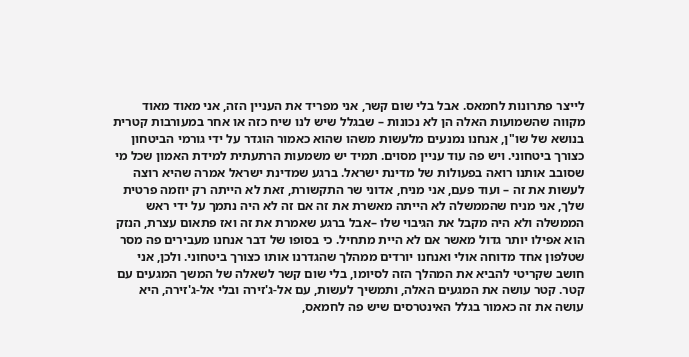לייצר פתרונות לחמאס. אבל בלי שום קשר, אני מפריד את העניין הזה, אני מאוד מאוד מקווה שהשמועות האלה הן לא נכונות – שבגלל שיש לנו שיח כזה או אחר במעורבות קטרית בנושא של שו"ן, אנחנו נמנעים מלעשות משהו שהוא כאמור הוגדר על ידי גורמי הביטחון כצורך ביטחוני. ויש פה עוד עניין מסוים. תמיד יש משמעות הרתעתית למידת האמון שכל מי שסובב אותנו רואה בפעולות של מדינת ישראל. ברגע שמדינת ישראל אמרה שהיא רוצה לעשות את זה – ועוד פעם, אני מניח, אדוני שר התקשורת, זאת לא הייתה רק יוזמה פרטית שלך, אני מניח שהממשלה לא הייתה מאשרת את זה אם זה לא היה נתמך על ידי ראש הממשלה ולא היה מקבל את הגיבוי שלו –אבל ברגע שאמרת את זה ואז פתאום עצרת, הנזק הוא אפילו יותר גדול מאשר אם לא היית מתחיל. כי בסופו של דבר אנחנו מעבירים פה מסר שטלפון אחד מדוחה אולי ואנחנו יורדים ממהלך שהגדרנו אותו כצורך ביטחוני. ולכן, אני חושב שקריטי להביא את המהלך הזה לסיומו, בלי שום קשר לשאלה של המשך המגעים עם קטר. קטר עושה את המגעים האלה, ותמשיך לעשות, עם אל-ג'זירה ובלי אל-ג'זירה, היא עושה את זה כאמור בגלל האינטרסים שיש פה לחמאס,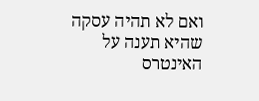ואם לא תהיה עסקה שהיא תענה על האינטרס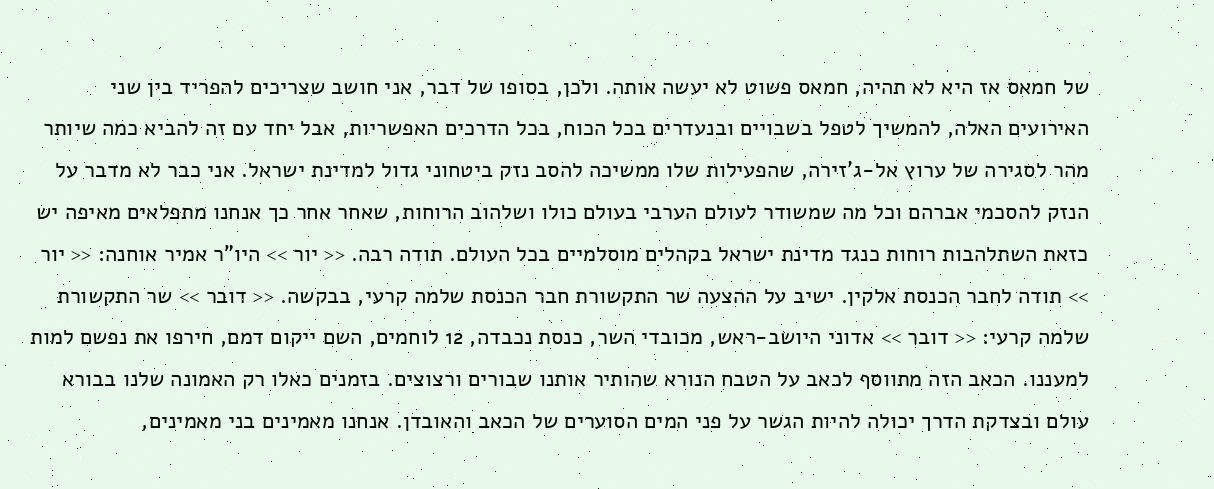של חמאס אז היא לא תהיה, חמאס פשוט לא יעשה אותה. ולכן, בסופו של דבר, אני חושב שצריכים להפריד בין שני האירועים האלה, להמשיך לטפל בשבויים ובנעדרים בכל הכוח, בכל הדרכים האפשריות, אבל יחד עם זה להביא כמה שיותר מהר לסגירה של ערוץ אל-ג'זירה, שהפעילות שלו ממשיכה להסב נזק ביטחוני גדול למדינת ישראל. אני כבר לא מדבר על הנזק להסכמי אברהם וכל מה שמשודר לעולם הערבי בעולם כולו ושלהוב הרוחות, שאחר אחר כך אנחנו מתפלאים מאיפה יש כזאת השתלהבות רוחות כנגד מדינת ישראל בקהלים מוסלמיים בכל העולם. תודה רבה. << יור >> היו"ר אמיר אוחנה: << יור >> תודה לחבר הכנסת אלקין. ישיב על ההצעה שר התקשורת חבר הכנסת שלמה קרעי, בבקשה. << דובר >> שר התקשורת שלמה קרעי: << דובר >> אדוני היושב-ראש, מכובדי השר, כנסת נכבדה, 12 לוחמים, השם ייקום דמם, חירפו את נפשם למות למעננו. הכאב הזה מתווסף לכאב על הטבח הנורא שהותיר אותנו שבורים ורצוצים. בזמנים כאלו רק האמונה שלנו בבורא עולם ובצדקת הדרך יכולה להיות הגשר על פני המים הסוערים של הכאב והאובדן. אנחנו מאמינים בני מאמינים,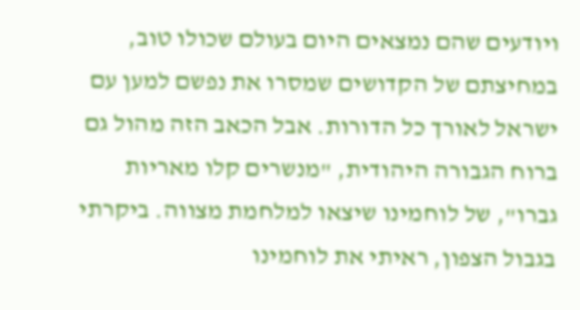ויודעים שהם נמצאים היום בעולם שכולו טוב, במחיצתם של הקדושים שמסרו את נפשם למען עם ישראל לאורך כל הדורות. אבל הכאב הזה מהול גם ברוח הגבורה היהודית, "מנשרים קלו מאריות גברו", של לוחמינו שיצאו למלחמת מצווה. ביקרתי בגבול הצפון, ראיתי את לוחמינו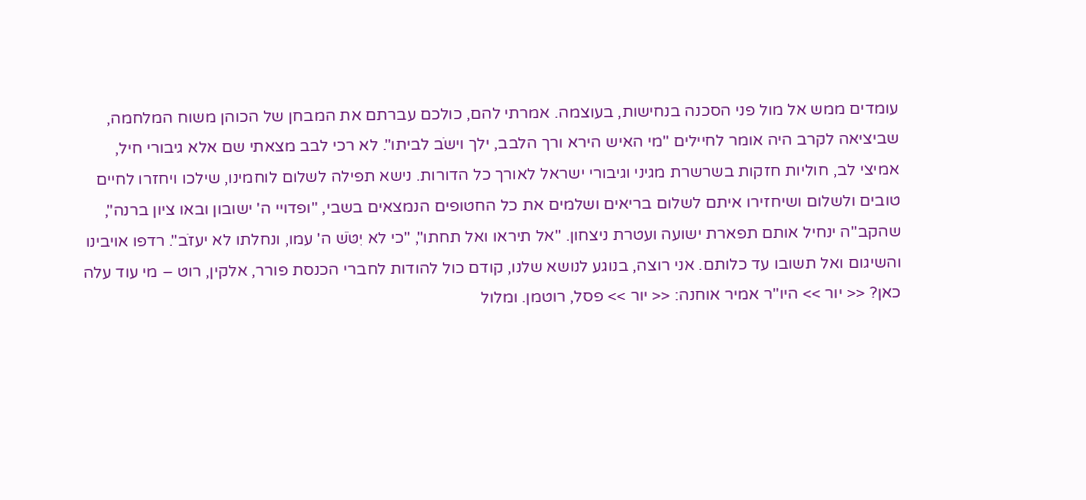עומדים ממש אל מול פני הסכנה בנחישות, בעוצמה. אמרתי להם, כולכם עברתם את המבחן של הכוהן משוח המלחמה, שביציאה לקרב היה אומר לחיילים "מי האיש הירא ורך הלבב, ילך וישֹב לביתו". לא רכי לבב מצאתי שם אלא גיבורי חיל, אמיצי לב, חוליות חזקות בשרשרת מגיני וגיבורי ישראל לאורך כל הדורות. נישא תפילה לשלום לוחמינו, שילכו ויחזרו לחיים טובים ולשלום ושיחזירו איתם לשלום בריאים ושלמים את כל החטופים הנמצאים בשבי, "ופדויי ה' ישובון ובאו ציון ברנה", שהקב"ה ינחיל אותם תפארת ישועה ועטרת ניצחון. "אל תיראו ואל תחתו", "כי לא יִטֹּשׁ ה' עמו, ונחלתו לא יעזֹב". רדפו אויבינו והשיגום ואל תשובו עד כלותם. אני רוצה, בנוגע לנושא שלנו, קודם כול להודות לחברי הכנסת פורר, אלקין, רוט – מי עוד עלה כאן? << יור >> היו"ר אמיר אוחנה: << יור >> פסל, רוטמן. ומלול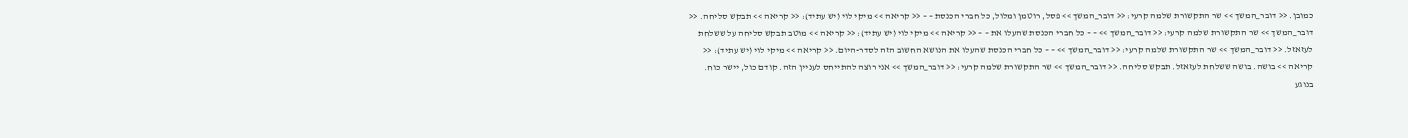כמובן. << דובר_המשך >> שר התקשורת שלמה קרעי: << דובר_המשך >> פסל, רוטמן ומלול, כל חברי הכנסת – – << קריאה >> מיקי לוי (יש עתיד): << קריאה >> תבקש סליחה. << דובר_המשך >> שר התקשורת שלמה קרעי: << דובר_המשך >> – – כל חברי הכנסת שהעלו את – – << קריאה >> מיקי לוי (יש עתיד): << קריאה >> מוטב תבקש סליחה על ששלחת לעזאזל. << דובר_המשך >> שר התקשורת שלמה קרעי: << דובר_המשך >> – – כל חברי הכנסת שהעלו את הנושא החשוב הזה לסדר-היום. << קריאה >> מיקי לוי (יש עתיד): << קריאה >> בושה. בושה ששלחת לעזאזל. תבקש סליחה. << דובר_המשך >> שר התקשורת שלמה קרעי: << דובר_המשך >> אני רוצה להתייחס לעניין הזה. קודם כול, יישר כוח. בנוגע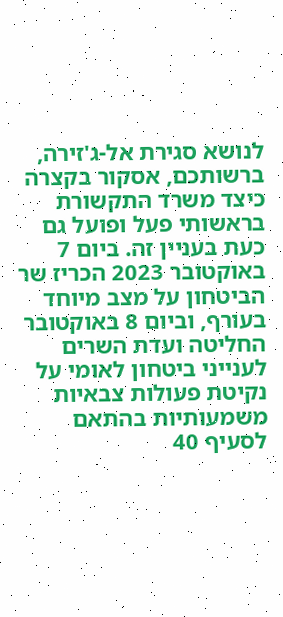לנושא סגירת אל-ג'זירה, ברשותכם, אסקור בקצרה כיצד משרד התקשורת בראשותי פעל ופועל גם כעת בעניין זה. ביום 7 באוקטובר 2023 הכריז שר הביטחון על מצב מיוחד בעורף, וביום 8 באוקטובר החליטה ועדת השרים לענייני ביטחון לאומי על נקיטת פעולות צבאיות משמעותיות בהתאם לסעיף 40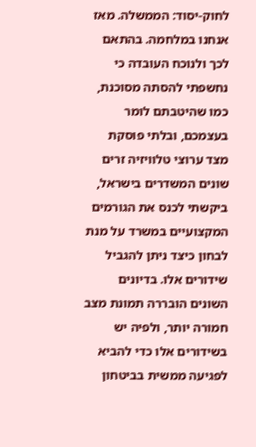לחוק-יסוד: הממשלה. מאז אנחנו במלחמה. בהתאם לכך ולנוכח העובדה כי נחשפתי להסתה מסוכנת, כמו שהיטבתם לומר בעצמכם, ובלתי פוסקת מצד ערוצי טלוויזיה זרים שונים המשדרים בישראל, ביקשתי לכנס את הגורמים המקצועיים במשרד על מנת לבחון כיצד ניתן להגביל שידורים אלו. בדיונים השונים הובררה תמונת מצב חמורה יותר, ולפיה יש בשידורים אלו כדי להביא לפגיעה ממשית בביטחון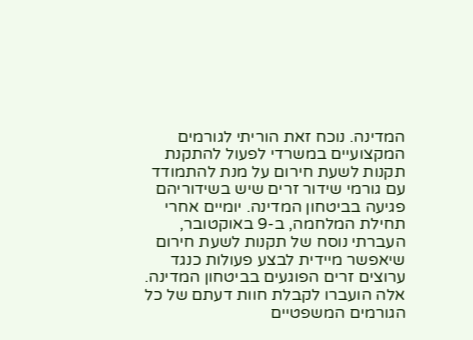המדינה. נוכח זאת הוריתי לגורמים המקצועיים במשרדי לפעול להתקנת תקנות לשעת חירום על מנת להתמודד עם גורמי שידור זרים שיש בשידוריהם פגיעה בביטחון המדינה. יומיים אחרי תחילת המלחמה, ב-9 באוקטובר, העברתי נוסח של תקנות לשעת חירום שיאפשר מיידית לבצע פעולות כנגד ערוצים זרים הפוגעים בביטחון המדינה. אלה הועברו לקבלת חוות דעתם של כל הגורמים המשפטיים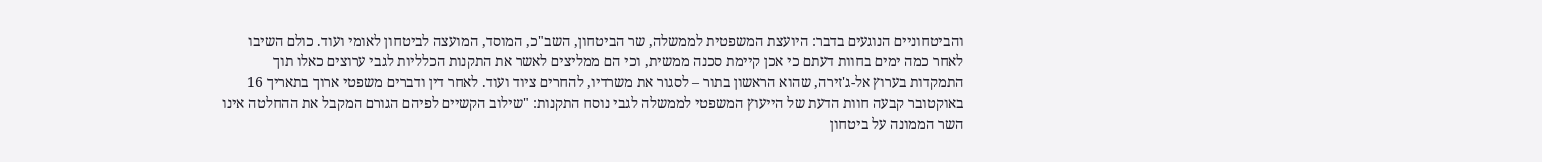והביטחוניים הנוגעים בדבר: היועצת המשפטית לממשלה, שר הביטחון, השב"כ, המוסד, המועצה לביטחון לאומי ועוד. כולם השיבו לאחר כמה ימים בחוות דעתם כי אכן קיימת סכנה ממשית, וכי הם ממליצים לאשר את התקנות הכלליות לגבי ערוצים כאלו תוך התמקדות בערוץ אל-ג'זירה, שהוא הראשון בתור – לסגור את משרדיו, להחרים ציוד ועוד. לאחר דין ודברים משפטי ארוך בתאריך 16 באוקטובר קבעה חוות הדעת של הייעוץ המשפטי לממשלה לגבי נוסח התקנות: "שילוב הקשיים לפיהם הגורם המקבל את ההחלטה אינו השר הממונה על ביטחון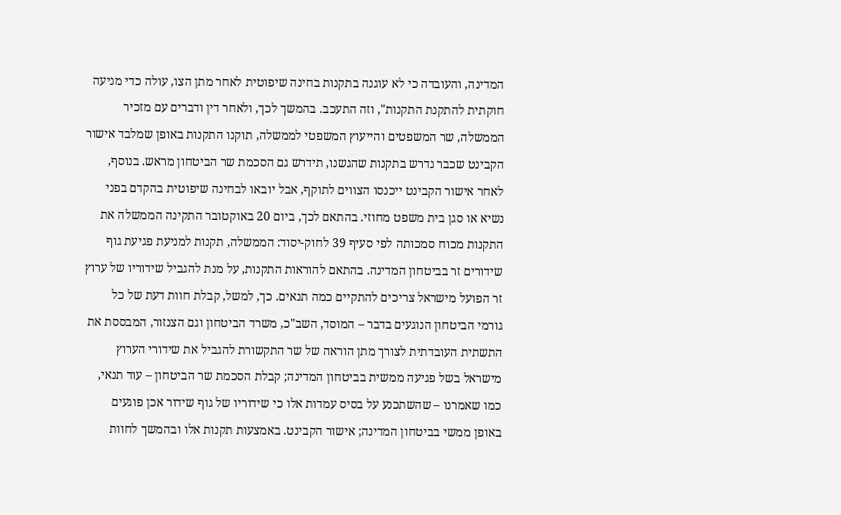המדינה, והעובדה כי לא עוגנה בתקנות בחינה שיפוטית לאחר מתן הצו, עולה כדי מניעה חוקתית להתקנת התקנות", וזה התעכב. בהמשך לכך, ולאחר דין ודברים עם מזכיר הממשלה, שר המשפטים והייעוץ המשפטי לממשלה, תוקנו התקנות באופן שמלבד אישור הקבינט שכבר נדרש בתקנות שהגשנו, תידרש גם הסכמת שר הביטחון מראש. בנוסף, לאחר אישור הקבינט ייכנסו הצווים לתוקף, אבל יובאו לבחינה שיפוטית בהקדם בפני נשיא או סגן בית משפט מחוזי. בהתאם לכך, ביום 20 באוקטובר התקינה הממשלה את התקנות מכוח סמכותה לפי סעיף 39 לחוק-יסוד: הממשלה, תקנות למניעת פגיעת גוף שידורים זר בביטחון המדינה. בהתאם להוראות התקנות, על מנת להגביל שידוריו של ערוץ זר הפועל מישראל צריכים להתקיים כמה תנאים. כך, למשל, קבלת חוות דעת של כל גורמי הביטחון הנוגעים בדבר – המוסד, השב"כ, משרד הביטחון וגם הצנזור, המבססת את התשתית העובדתית לצורך מתן הוראה של שר התקשורת להגביל את שידורי הערוץ מישראל בשל פגיעה ממשית בביטחון המדינה; קבלת הסכמת שר הביטחון – עוד תנאי, כמו שאמרנו – שהשתכנע על בסיס עמדות אלו כי שידוריו של גוף שידור אכן פוגעים באופן ממשי בביטחון המדינה; אישור הקבינט. באמצעות תקנות אלו ובהמשך לחוות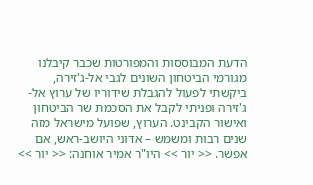הדעת המבוססות והמפורטות שכבר קיבלנו מגורמי הביטחון השונים לגבי אל-ג'זירה, ביקשתי לפעול להגבלת שידוריו של ערוץ אל-ג'זירה ופניתי לקבל את הסכמת שר הביטחון ואישור הקבינט. הערוץ, שפועל מישראל מזה שנים רבות ומשמש – אדוני היושב-ראש, אם אפשר. << יור >> היו"ר אמיר אוחנה: << יור >>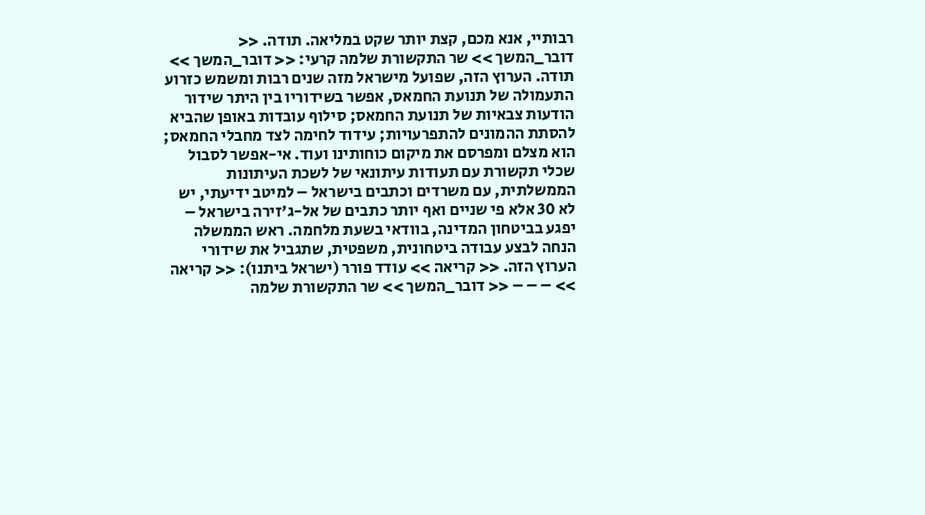רבותיי, אנא מכם, קצת יותר שקט במליאה. תודה. << דובר_המשך >> שר התקשורת שלמה קרעי: << דובר_המשך >> תודה. הערוץ הזה, שפועל מישראל מזה שנים רבות ומשמש כזרוע התעמולה של תנועת החמאס, אפשר בשידוריו בין היתר שידור הודעות צבאיות של תנועת החמאס; סילוף עובדות באופן שהביא להסתת ההמונים להתפרעויות; עידוד לחימה לצד מחבלי החמאס; הוא מצלם ומפרסם את מיקום כוחותינו ועוד. אי-אפשר לסבול שכלי תקשורת עם תעודות עיתונאי של לשכת העיתונות הממשלתית, עם משרדים וכתבים בישראל – למיטב ידיעתי, יש לא 30 אלא פי שניים ואף יותר כתבים של אל-ג'זירה בישראל – יפגע בביטחון המדינה, בוודאי בשעת מלחמה. ראש הממשלה הנחה לבצע עבודה ביטחונית, משפטית, שתגביל את שידורי הערוץ הזה. << קריאה >> עודד פורר (ישראל ביתנו): << קריאה >> – – – << דובר_המשך >> שר התקשורת שלמה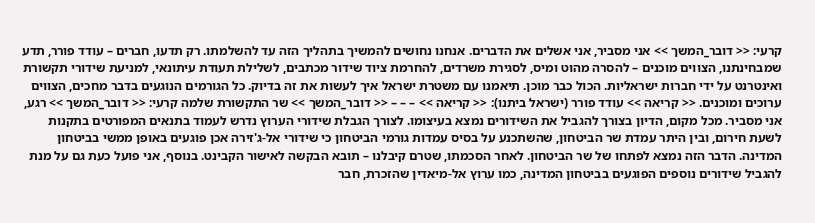קרעי: << דובר_המשך >> אני מסביר, אני אשלים את הדברים. אנחנו נחושים להמשיך בתהליך הזה עד להשלמתו. רק תדעו, חברים – עודד פורר, תדע שמבחינתנו, הצווים מוכנים – להסרה מהוט ומיס, לסגירת משרדים, להחרמת ציוד שידור מכתבים, לשלילת תעודת עיתונאי, למניעת שידורי תקשורת ואינטרנט על ידי חברות ישראליות. הכול כבר מוכן. תיאמנו עם משטרת ישראל איך לעשות את זה בדיוק. כל הגורמים הנוגעים בדבר מחכים, הצווים ערוכים ומוכנים. << קריאה >> עודד פורר (ישראל ביתנו): << קריאה >> – – – << דובר_המשך >> שר התקשורת שלמה קרעי: << דובר_המשך >> רגע, אני מסביר. מכל מקום, הדיון בצורך להגביל את השידורים נמצא בעיצומו. לצורך הגבלת שידורי הערוץ נדרש לעמוד בתנאים המפורטים בתקנות לשעת חירום, ובין היתר עמדת שר הביטחון, שהשתכנע על בסיס עמדות גורמי הביטחון כי שידורי אל-ג'זירה אכן פוגעים באופן ממשי בביטחון המדינה. הדבר הזה נמצא לפתחו של שר הביטחון. לאחר הסכמתו, שטרם קיבלנו – תובא הבקשה לאישור הקבינט. בנוסף, אני פועל כעת גם על מנת להגביל שידורים נוספים הפוגעים בביטחון המדינה, כמו ערוץ אל-מיאדין שהזכרת, חבר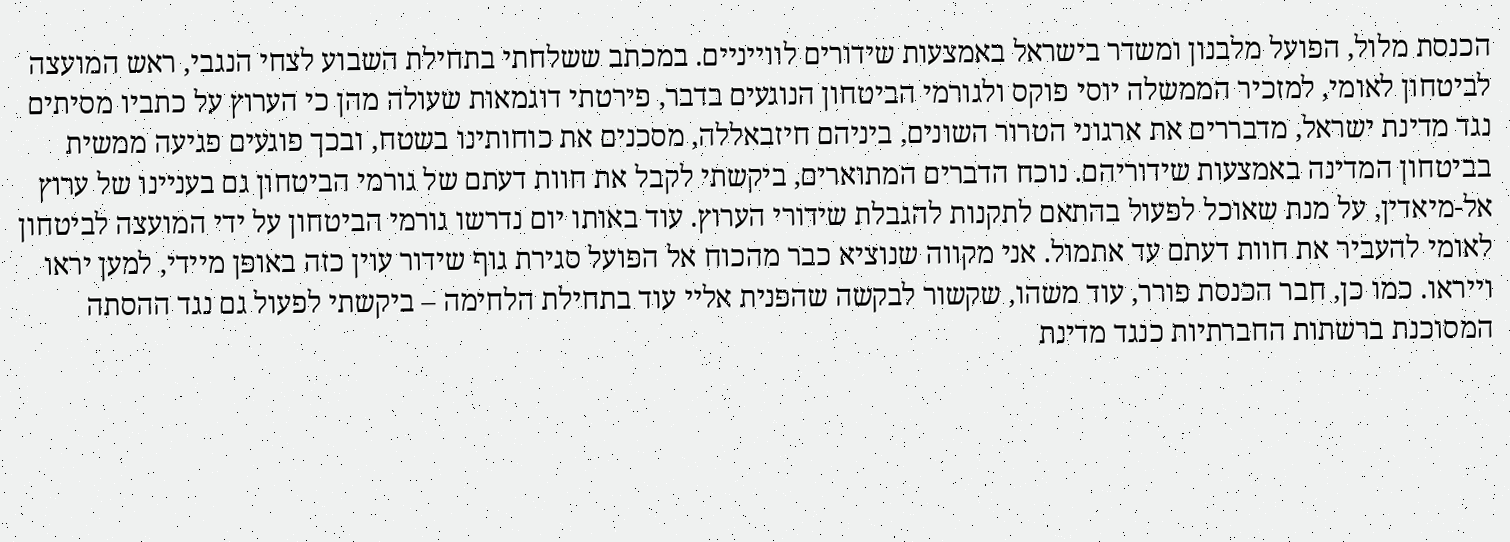הכנסת מלול, הפועל מלבנון ומשדר בישראל באמצעות שידורים לווייניים. במכתב ששלחתי בתחילת השבוע לצחי הנגבי, ראש המועצה לביטחון לאומי, למזכיר הממשלה יוסי פוקס ולגורמי הביטחון הנוגעים בדבר, פירטתי דוגמאות שעולה מהן כי הערוץ על כתביו מסיתים נגד מדינת ישראל, מדבררים את ארגוני הטרור השונים, ביניהם חיזבאללה, מסכנים את כוחותינו בשטח, ובכך פוגעים פגיעה ממשית בביטחון המדינה באמצעות שידוריהם. נוכח הדברים המתוארים, ביקשתי לקבל את חוות דעתם של גורמי הביטחון גם בעניינו של ערוץ אל-מיאדין, על מנת שאוכל לפעול בהתאם לתקנות להגבלת שידורי הערוץ. עוד באותו יום נדרשו גורמי הביטחון על ידי המועצה לביטחון לאומי להעביר את חוות דעתם עד אתמול. אני מקווה שנוציא כבר מהכוח אל הפועל סגירת גוף שידור עוין כזה באופן מיידי, למען יראו וייראו. כמו כן, חבר הכנסת פורר, עוד משהו, שקשור לבקשה שהפנית אליי עוד בתחילת הלחימה – ביקשתי לפעול גם נגד ההסתה המסוכנת ברשתות החברתיות כנגד מדינת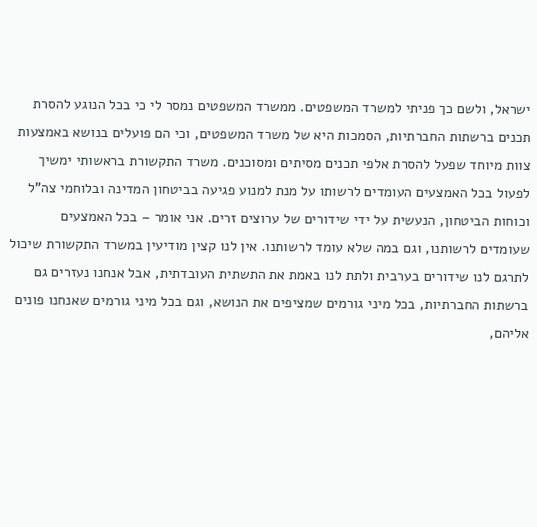ישראל, ולשם כך פניתי למשרד המשפטים. ממשרד המשפטים נמסר לי כי בכל הנוגע להסרת תכנים ברשתות החברתיות, הסמכות היא של משרד המשפטים, וכי הם פועלים בנושא באמצעות צוות מיוחד שפעל להסרת אלפי תכנים מסיתים ומסוכנים. משרד התקשורת בראשותי ימשיך לפעול בכל האמצעים העומדים לרשותו על מנת למנוע פגיעה בביטחון המדינה ובלוחמי צה"ל וכוחות הביטחון, הנעשית על ידי שידורים של ערוצים זרים. אני אומר – בכל האמצעים שעומדים לרשותנו, וגם במה שלא עומד לרשותנו. אין לנו קצין מודיעין במשרד התקשורת שיכול לתרגם לנו שידורים בערבית ולתת לנו באמת את התשתית העובדתית, אבל אנחנו נעזרים גם ברשתות החברתיות, בכל מיני גורמים שמציפים את הנושא, וגם בכל מיני גורמים שאנחנו פונים אליהם,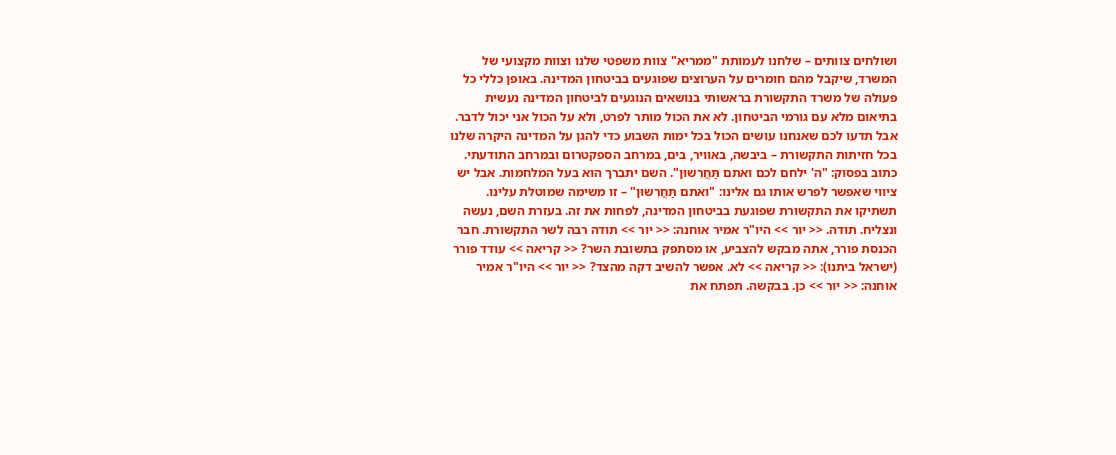ושולחים צוותים – שלחנו לעמותת "ממריא" צוות משפטי שלנו וצוות מקצועי של המשרד, שיקבל מהם חומרים על הערוצים שפוגעים בביטחון המדינה. באופן כללי כל פעולה של משרד התקשורת בראשותי בנושאים הנוגעים לביטחון המדינה נעשית בתיאום מלא עם גורמי הביטחון. לא את הכול מותר לפרט, ולא על הכול אני יכול לדבר. אבל תדעו לכם שאנחנו עושים הכול בכל ימות השבוע כדי להגן על המדינה היקרה שלנו בכל חזיתות התקשורת – ביבשה, באוויר, בים, במרחב הספקטרום ובמרחב התודעתי. כתוב בפסוק: "ה' ילחם לכם ואתם תַּחֲרִשוּן". השם יתברך הוא בעל המלחמות. אבל יש ציווי שאפשר לפרש אותו גם אלינו: "ואתם תַּחֲרִשוּן" – זו משימה שמוטלת עלינו. תשתיקו את התקשורת שפוגעת בביטחון המדינה, לפחות את זה. בעזרת השם, נעשה ונצליח. תודה. << יור >> היו"ר אמיר אוחנה: << יור >> תודה רבה לשר התקשורת. חבר הכנסת פורר, אתה מבקש להצביע, או מסתפק בתשובת השר? << קריאה >> עודד פורר (ישראל ביתנו): << קריאה >> לא. אפשר להשיב דקה מהצד? << יור >> היו"ר אמיר אוחנה: << יור >> כן. בבקשה. תפתח את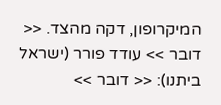המיקרופון, דקה מהצד. << דובר >> עודד פורר (ישראל ביתנו): << דובר >>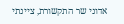אדוני שר התקשורת, ציינתי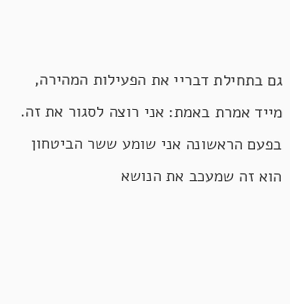גם בתחילת דבריי את הפעילות המהירה, מייד אמרת באמת: אני רוצה לסגור את זה. בפעם הראשונה אני שומע ששר הביטחון הוא זה שמעכב את הנושא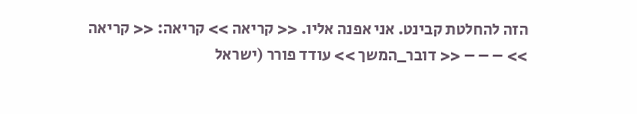הזה להחלטת קבינט. אני אפנה אליו. << קריאה >> קריאה: << קריאה >> – – – << דובר_המשך >> עודד פורר (ישראל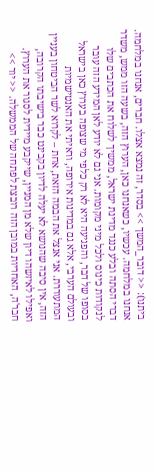ביתנו): << דובר_המשך >> בסדר, זה נמצא אצלו. חברים, אנחנו במלחמה. אנחנו במלחמה. עכשיו, כשאנחנו כאן, הערוץ הזה, בשעה הזו ממש, משדר דברי הסתה ובלע כנגד מדינת ישראל, ממשיך לשלוח את הכתבים שלו לנקודות כינוס ולכל מיני מקומות. אני גם לא יודע לאן המידע הזה עובר בסופו של דבר, והפגיעה היא לא רק כלפי מי שצופה בערוץ כאן בישראל ובעולם הערבי, אלא גם במדינות אירופה, וראיתי את האנטישמיות המתעוררת. אני אנצל את הבמה הזאת, אחת – לקרוא לשר הביטחון בעניין הזה, אין סיבה שהנושא לא יעלה לדיון בקבינט כבר בישיבתו הקרובה, ואפילו לאיזשהו דיון שלא מן המניין, שייקבע מיידית לסגור את הערוץ. חבר'ה, האחריות במובן הזה רובצת לפתחה של הממשלה. << יור >>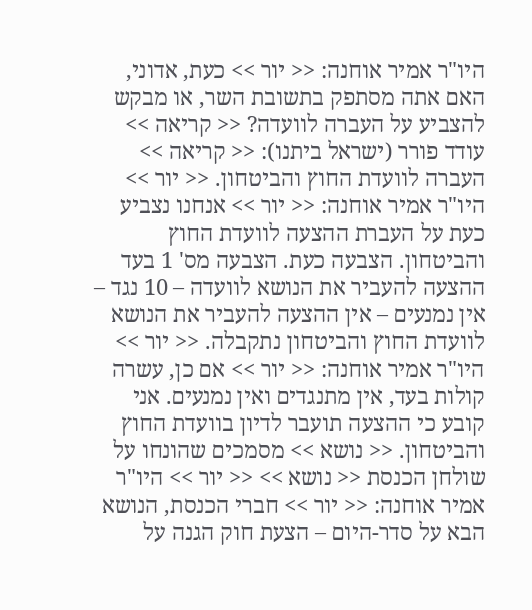היו"ר אמיר אוחנה: << יור >> כעת, אדוני, האם אתה מסתפק בתשובת השר, או מבקש להצביע על העברה לוועדה? << קריאה >> עודד פורר (ישראל ביתנו): << קריאה >> העברה לוועדת החוץ והביטחון. << יור >> היו"ר אמיר אוחנה: << יור >> אנחנו נצביע כעת על העברת ההצעה לוועדת החוץ והביטחון. הצבעה כעת. הצבעה מס' 1 בעד ההצעה להעביר את הנושא לוועדה – 10 נגד – אין נמנעים – אין ההצעה להעביר את הנושא לוועדת החוץ והביטחון נתקבלה. << יור >> היו"ר אמיר אוחנה: << יור >> אם כן, עשרה קולות בעד, אין מתנגדים ואין נמנעים. אני קובע כי ההצעה תועבר לדיון בוועדת החוץ והביטחון. << נושא >> מסמכים שהונחו על שולחן הכנסת << נושא >> << יור >> היו"ר אמיר אוחנה: << יור >> חברי הכנסת, הנושא הבא על סדר-היום – הצעת חוק הגנה על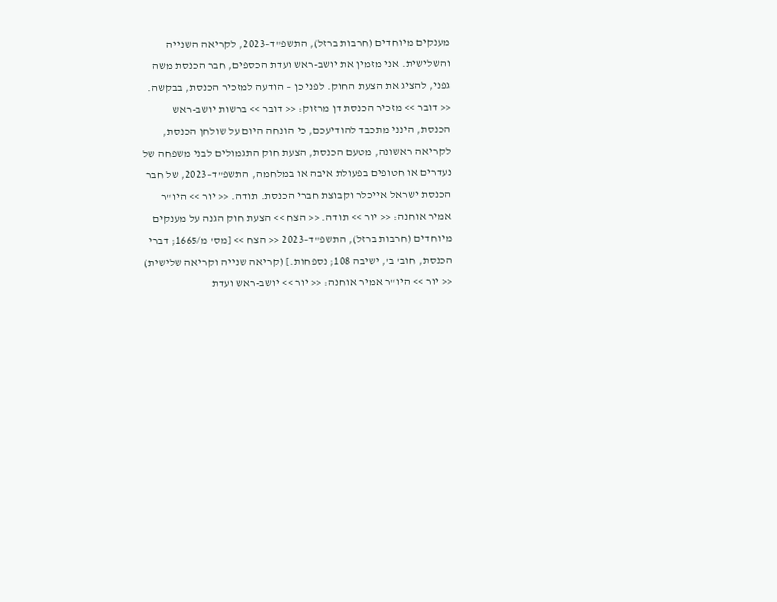מענקים מיוחדים (חרבות ברזל), התשפ"ד–2023, לקריאה השנייה והשלישית. אני מזמין את יושב-ראש ועדת הכספים, חבר הכנסת משה גפני, להציג את הצעת החוק. לפני כן – הודעה למזכיר הכנסת, בבקשה. << דובר >> מזכיר הכנסת דן מרזוק: << דובר >> ברשות יושב-ראש הכנסת, הינני מתכבד להודיעכם, כי הונחה היום על שולחן הכנסת, לקריאה ראשונה, מטעם הכנסת, הצעת חוק התגמולים לבני משפחה של נעדרים או חטופים בפעולת איבה או במלחמה, התשפ"ד–2023, של חבר הכנסת ישראל אייכלר וקבוצת חברי הכנסת. תודה. << יור >> היו"ר אמיר אוחנה: << יור >> תודה. << הצח >> הצעת חוק הגנה על מענקים מיוחדים (חרבות ברזל), התשפ"ד–2023 << הצח >> [מס' מ/1665; דברי הכנסת, חוב' ב', ישיבה 108; נספחות.] (קריאה שנייה וקריאה שלישית) << יור >> היו"ר אמיר אוחנה: << יור >> יושב-ראש ועדת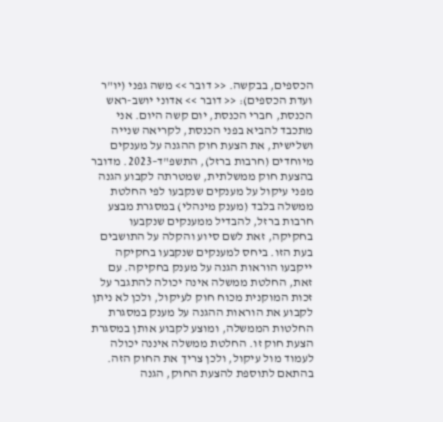הכספים, בבקשה. << דובר >> משה גפני (יו"ר ועדת הכספים): << דובר >> אדוני יושב-ראש הכנסת, חברי הכנסת, יום קשה היום. אני מתכבד להביא בפני הכנסת, לקריאה שנייה ושלישית, את הצעת חוק ההגנה על מענקים מיוחדים (חרבות ברזל), התשפ"ד–2023. מדובר בהצעת חוק ממשלתית, שמטרתה לקבוע הגנה מפני עיקול על מענקים שנקבעו לפי החלטת ממשלה בלבד (מענק מינהלי) במסגרת מבצע חרבות ברזל, להבדיל ממענקים שנקבעו בחקיקה, זאת לשם סיוע והקלה על התושבים בעת הזו. ביחס למענקים שנקבעו בחקיקה ייקבעו הוראות הגנה על מענק בחקיקה. עם זאת, החלטת ממשלה אינה יכולה להתגבר על זכות המוקנית מכוח חוק לעיקול, ולכן לא ניתן לקבוע את הוראות ההגנה על מענק במסגרת החלטות הממשלה, ומוצע לקבוע אותן במסגרת הצעת חוק זו. החלטת ממשלה איננה יכולה לעמוד מול עיקול, ולכן צריך את החוק הזה. בהתאם לתוספת להצעת החוק, הגנה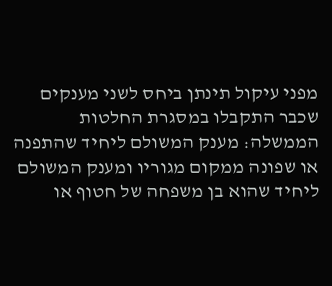מפני עיקול תינתן ביחס לשני מענקים שכבר התקבלו במסגרת החלטות הממשלה: מענק המשולם ליחיד שהתפנה או שפונה ממקום מגוריו ומענק המשולם ליחיד שהוא בן משפחה של חטוף או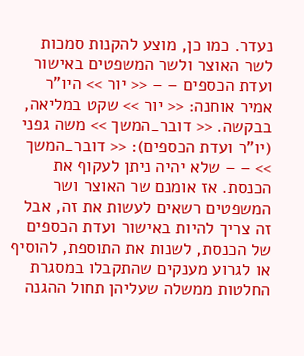נעדר. כמו כן, מוצע להקנות סמכות לשר האוצר ולשר המשפטים באישור ועדת הכספים – – << יור >> היו"ר אמיר אוחנה: << יור >> שקט במליאה, בבקשה. << דובר_המשך >> משה גפני (יו"ר ועדת הכספים): << דובר_המשך >> – – שלא יהיה ניתן לעקוף את הכנסת. אז אומנם שר האוצר ושר המשפטים רשאים לעשות את זה, אבל זה צריך להיות באישור ועדת הכספים של הכנסת, לשנות את התוספת, להוסיף או לגרוע מענקים שהתקבלו במסגרת החלטות ממשלה שעליהן תחול ההגנה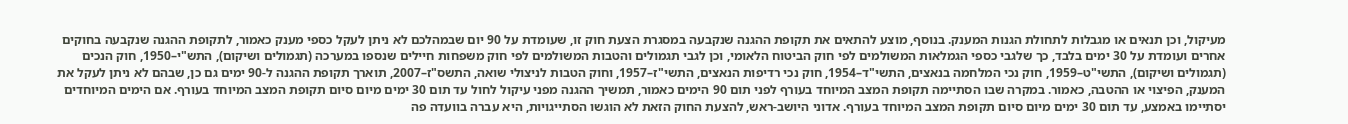מעיקול, וכן תנאים או מגבלות לתחולת הגנות המענק. בנוסף, מוצע להתאים את תקופת ההגנה שנקבעה במסגרת הצעת חוק זו, שעומדת על 90 יום שבמהלכם לא ניתן לעקל כספי מענק כאמור, לתקופת ההגנה שנקבעה בחוקים אחרים ועומדת על 30 ימים בלבד, כך שלגבי כספי הגמלאות המשולמים לפי חוק הביטוח הלאומי, וכן לגבי תגמולים והטבות המשולמים לפי חוק משפחות חיילים שנספו במערכה (תגמולים ושיקום), התש"י–1950, חוק הנכים (תגמולים ושיקום), התשי"ט–1959, חוק נכי המלחמה בנאצים, התשי"ד–1954, חוק נכי רדיפות הנאצים, התשי"ז–1957, וחוק הטבות לניצולי שואה, התשס"ז–2007, תוארך תקופת ההגנה ל-90 ימים גם כן, שבהם לא ניתן לעקל את המענק, הפיצוי או ההטבה, כאמור. במקרה שבו הסתיימה תקופת המצב המיוחד בעורף לפני תום 90 הימים כאמור, תמשיך ההגנה מפני עיקול לחול עד תום 30 ימים מיום סיום תקופת המצב המיוחד בעורף. אם הימים המיוחדים יסתיימו באמצע, עד תום 30 ימים מיום סיום תקופת המצב המיוחד בעורף. אדוני היושב-ראש, להצעת החוק הזאת לא הוגשו הסתייגויות, היא עברה בוועדה פה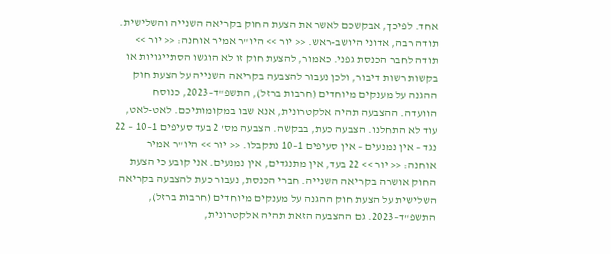אחד. לפיכך, אבקשכם לאשר את הצעת החוק בקריאה השנייה והשלישית. תודה רבה, אדוני היושב-ראש. << יור >> היו"ר אמיר אוחנה: << יור >> תודה לחבר הכנסת גפני. כאמור, להצעת חוק זו לא הוגשו הסתייגויות או בקשות רשות דיבור, ולכן נעבור להצבעה בקריאה השנייה על הצעת חוק ההגנה על מענקים מיוחדים (חרבות ברזל), התשפ"ד–2023, כנוסח הוועדה. ההצבעה תהיה אלקטרונית, אנא שבו במקומותיכם. לאט-לאט, עוד לא התחלנו. הצבעה כעת, בבקשה. הצבעה מס' 2 בעד סעיפים 1–10 – 22 נגד – אין נמנעים – אין סעיפים 1–10 נתקבלו. << יור >> היו"ר אמיר אוחנה: << יור >> 22 בעד, אין מתנגדים, אין נמנעים. אני קובע כי הצעת החוק אושרה בקריאה השנייה. חברי הכנסת, נעבור כעת להצבעה בקריאה השלישית על הצעת חוק ההגנה על מענקים מיוחדים (חרבות ברזל), התשפ"ד–2023. גם ההצבעה הזאת תהיה אלקטרונית,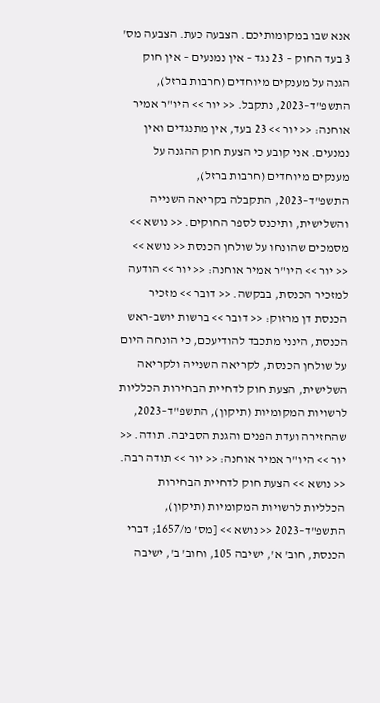אנא שבו במקומותיכם. הצבעה כעת. הצבעה מס' 3 בעד החוק – 23 נגד – אין נמנעים – אין חוק הגנה על מענקים מיוחדים (חרבות ברזל), התשפ"ד–2023, נתקבל. << יור >> היו"ר אמיר אוחנה: << יור >> 23 בעד, אין מתנגדים ואין נמנעים. אני קובע כי הצעת חוק ההגנה על מענקים מיוחדים (חרבות ברזל), התשפ"ד–2023, התקבלה בקריאה השנייה והשלישית, ותיכנס לספר החוקים. << נושא >> מסמכים שהונחו על שולחן הכנסת << נושא >> << יור >> היו"ר אמיר אוחנה: << יור >> הודעה למזכיר הכנסת, בבקשה. << דובר >> מזכיר הכנסת דן מרזוק: << דובר >> ברשות יושב-ראש הכנסת, הינני מתכבד להודיעכם, כי הונחה היום על שולחן הכנסת, לקריאה השנייה ולקריאה השלישית, הצעת חוק לדחיית הבחירות הכלליות לרשויות המקומיות (תיקון), התשפ"ד–2023, שהחזירה ועדת הפנים והגנת הסביבה. תודה. << יור >> היו"ר אמיר אוחנה: << יור >> תודה רבה. << נושא >> הצעת חוק לדחיית הבחירות הכלליות לרשויות המקומיות (תיקון), התשפ"ד–2023 << נושא >> [מס' מ/1657; דברי הכנסת, חוב' א', ישיבה 105, וחוב' ב', ישיבה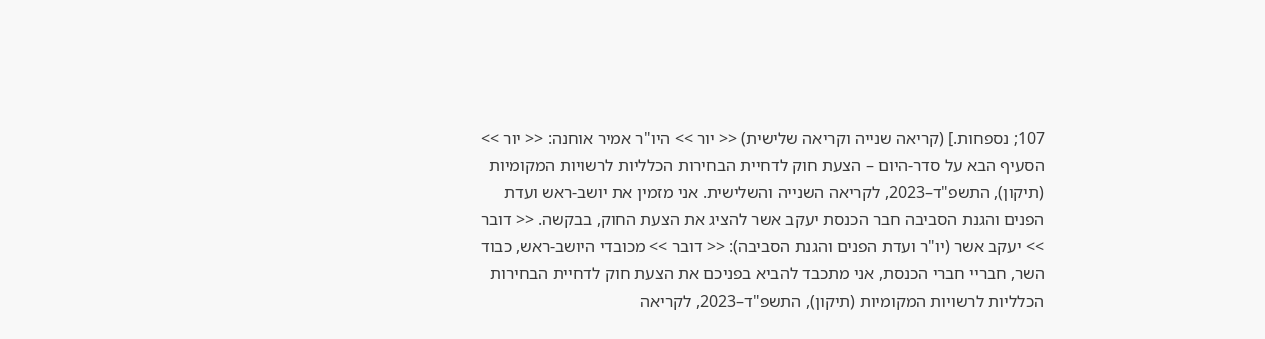107; נספחות.] (קריאה שנייה וקריאה שלישית) << יור >> היו"ר אמיר אוחנה: << יור >> הסעיף הבא על סדר-היום – הצעת חוק לדחיית הבחירות הכלליות לרשויות המקומיות (תיקון), התשפ"ד–2023, לקריאה השנייה והשלישית. אני מזמין את יושב-ראש ועדת הפנים והגנת הסביבה חבר הכנסת יעקב אשר להציג את הצעת החוק, בבקשה. << דובר >> יעקב אשר (יו"ר ועדת הפנים והגנת הסביבה): << דובר >> מכובדי היושב-ראש, כבוד השר, חבריי חברי הכנסת, אני מתכבד להביא בפניכם את הצעת חוק לדחיית הבחירות הכלליות לרשויות המקומיות (תיקון), התשפ"ד–2023, לקריאה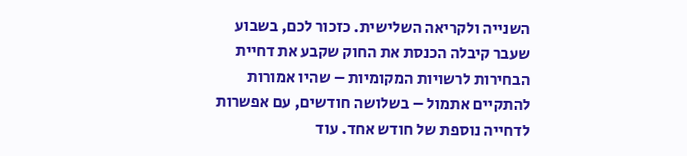השנייה ולקריאה השלישית. כזכור לכם, בשבוע שעבר קיבלה הכנסת את החוק שקבע את דחיית הבחירות לרשויות המקומיות – שהיו אמורות להתקיים אתמול – בשלושה חודשים, עם אפשרות לדחייה נוספת של חודש אחד. עוד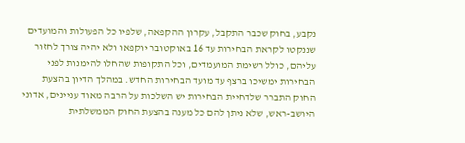נקבע, בחוק שכבר התקבל, עקרון ההקפאה, שלפיו כל הפעולות והמועדים שננקטו לקראת הבחירות עד 16 באוקטובר יוקפאו ולא יהיה צורך לחזור עליהם, כולל רשימת המועמדים, וכל התקופות שהחלו להימנות לפני הבחירות ימשיכו ברצף עד מועד הבחירות החדש. במהלך הדיון בהצעת החוק התברר שלדחיית הבחירות יש השלכות על הרבה מאוד עניינים, אדוני היושב-ראש, שלא ניתן להם כל מענה בהצעת החוק הממשלתית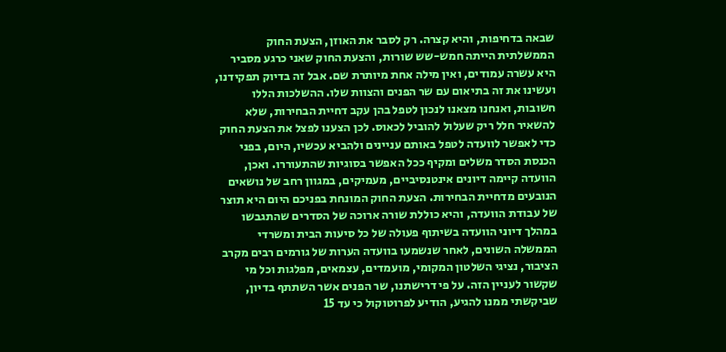שבאה בדחיפות, והיא קצרה. רק לסבר את האוזן, הצעת החוק הממשלתית הייתה חמש-שש שורות, והצעת החוק שאני כרגע מסביר היא עשרה עמודים, ואין מילה אחת מיותרת שם. אבל זה בדיוק תפקידנו, ועשינו את זה בתיאום עם שר הפנים והצוות שלו. ההשלכות הללו חשובות, ואנחנו מצאנו לנכון לטפל בהן עקב דחיית הבחירות, שלא להשאיר חלל ריק שעלול להוביל לכאוס. לכן הצענו לפצל את הצעת החוק כדי לאפשר לוועדה לטפל באותם עניינים ולהביא עכשיו, היום, בפני הכנסת הסדר משלים ומקיף ככל האפשר בסוגיות שהתעוררו. ואכן, הוועדה קיימה דיונים אינטנסיביים, מעמיקים, במגוון רחב של נושאים הנובעים מדחיית הבחירות. הצעת החוק המונחת בפניכם היום היא תוצר של עבודת הוועדה, והיא כוללת שורה ארוכה של הסדרים שהתגבשו במהלך דיוני הוועדה בשיתוף פעולה של כל סיעות הבית ומשרדי הממשלה השונים, לאחר שנשמעו בוועדה הערות של גורמים רבים מקרב הציבור, נציגי השלטון המקומי, מועמדים, עצמאים, מפלגות וכל מי שקשור לעניין הזה. על פי דרישתנו, שר הפנים אשר השתתף בדיון, שביקשתי ממנו להגיע, הודיע לפרוטוקול כי עד 15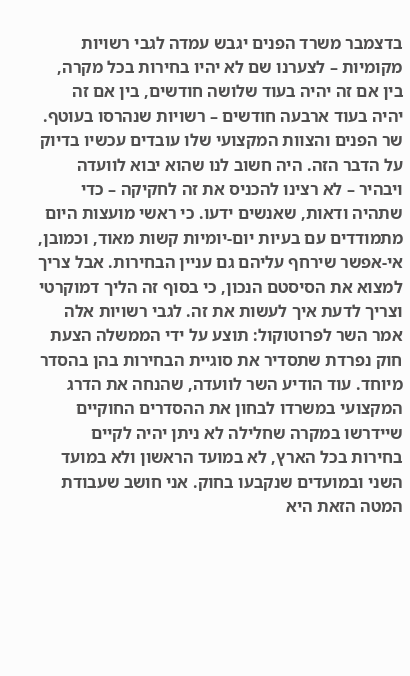בדצמבר משרד הפנים יגבש עמדה לגבי רשויות מקומיות – לצערנו שם לא יהיו בחירות בכל מקרה, בין אם זה יהיה בעוד שלושה חודשים, בין אם זה יהיה בעוד ארבעה חודשים – רשויות שנהרסו בעוטף. שר הפנים והצוות המקצועי שלו עובדים עכשיו בדיוק על הדבר הזה. היה חשוב לנו שהוא יבוא לוועדה ויבהיר – לא רצינו להכניס את זה לחקיקה – כדי שתהיה ודאות, שאנשים ידעו. כי ראשי מועצות היום מתמודדים עם בעיות יום-יומיות קשות מאוד, וכמובן, אי-אפשר שירחף עליהם גם עניין הבחירות. אבל צריך למצוא את הסיסטם הנכון, כי בסוף זה הליך דמוקרטי וצריך לדעת איך לעשות את זה. לגבי רשויות אלה אמר השר לפרוטוקול: תוצע על ידי הממשלה הצעת חוק נפרדת שתסדיר את סוגיית הבחירות בהן בהסדר מיוחד. עוד הודיע השר לוועדה, שהנחה את הדרג המקצועי במשרדו לבחון את ההסדרים החוקיים שיידרשו במקרה שחלילה לא ניתן יהיה לקיים בחירות בכל הארץ, לא במועד הראשון ולא במועד השני ובמועדים שנקבעו בחוק. אני חושב שעבודת המטה הזאת היא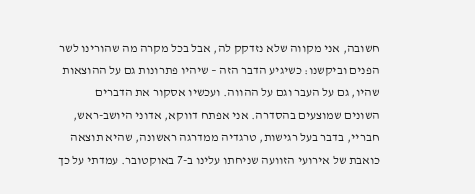חשובה, אני מקווה שלא נזדקק לה, אבל בכל מקרה מה שהורינו לשר הפנים וביקשנו: כשיגיע הדבר הזה – שיהיו פתרונות גם על ההוצאות שהיו, גם על העבר וגם על ההווה. ועכשיו אסקור את הדברים השונים שמוצעים בהסדרה. אני אפתח דווקא, אדוני היושב-ראש, חבריי, בדבר בעל רגישות, טרגדיה ממדרגה ראשונה, שהיא תוצאה כואבת של אירועי הזוועה שניחתו עלינו ב-7 באוקטובר. עמדתי על כך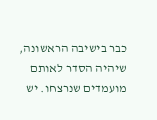כבר בישיבה הראשונה, שיהיה הסדר לאותם מועמדים שנרצחו. יש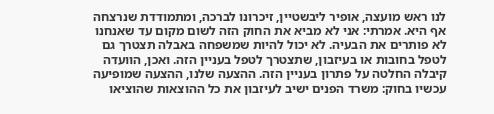לנו ראש מועצה, אופיר ליבשטיין, זיכרונו לברכה, ומתמודדת שנרצחה אף היא. אמרתי: אני לא מביא את החוק הזה לשום מקום עד שאנחנו לא פותרים את הבעיה. לא יכול להיות שמשפחה באבלה תצטרך גם לטפל בחובות או בעיזבון, שתצטרך לטפל בעניין הזה. ואכן, הוועדה קיבלה החלטה על פתרון בעניין הזה. ההצעה שלנו, ההצעה שמופיעה עכשיו בחוק: משרד הפנים ישיב לעיזבון את כל ההוצאות שהוציאו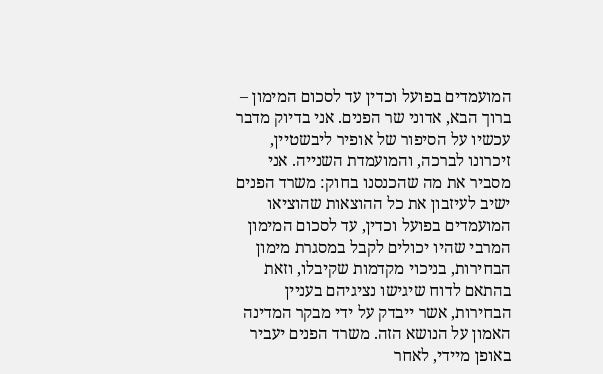המועמדים בפועל וכדין עד לסכום המימון – ברוך הבא, אדוני שר הפנים. אני בדיוק מדבר עכשיו על הסיפור של אופיר ליבשטיין, זיכרונו לברכה, והמועמדת השנייה. אני מסביר את מה שהכנסנו בחוק: משרד הפנים ישיב לעיזבון את כל ההוצאות שהוציאו המועמדים בפועל וכדין, עד לסכום המימון המרבי שהיו יכולים לקבל במסגרת מימון הבחירות, בניכוי מקדמות שקיבלו, וזאת בהתאם לדוח שיגישו נציגיהם בעניין הבחירות, אשר ייבדק על ידי מבקר המדינה האמון על הנושא הזה. משרד הפנים יעביר באופן מיידי, לאחר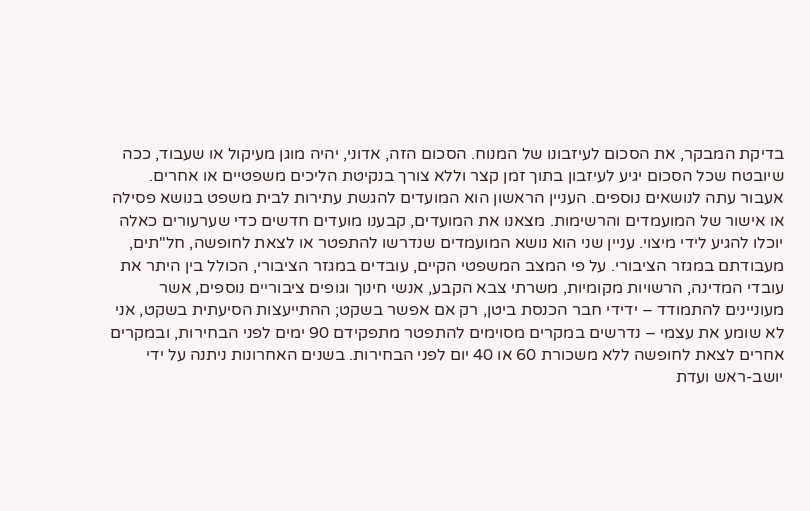בדיקת המבקר, את הסכום לעיזבונו של המנוח. הסכום הזה, אדוני, יהיה מוגן מעיקול או שעבוד, ככה שיובטח שכל הסכום יגיע לעיזבון בתוך זמן קצר וללא צורך בנקיטת הליכים משפטיים או אחרים. אעבור עתה לנושאים נוספים. העניין הראשון הוא המועדים להגשת עתירות לבית משפט בנושא פסילה או אישור של המועמדים והרשימות. מצאנו את המועדים, קבענו מועדים חדשים כדי שערעורים כאלה יוכלו להגיע לידי מיצוי. עניין שני הוא נושא המועמדים שנדרשו להתפטר או לצאת לחופשה, חל"תים, מעבודתם במגזר הציבורי. על פי המצב המשפטי הקיים, עובדים במגזר הציבורי, הכולל בין היתר את עובדי המדינה, הרשויות מקומיות, משרתי צבא הקבע, אנשי חינוך וגופים ציבוריים נוספים, אשר מעוניינים להתמודד – ידידי חבר הכנסת ביטן, רק אם אפשר בשקט; ההתייעצות הסיעתית בשקט, אני לא שומע את עצמי – נדרשים במקרים מסוימים להתפטר מתפקידם 90 ימים לפני הבחירות, ובמקרים אחרים לצאת לחופשה ללא משכורת 60 או 40 יום לפני הבחירות. בשנים האחרונות ניתנה על ידי יושב-ראש ועדת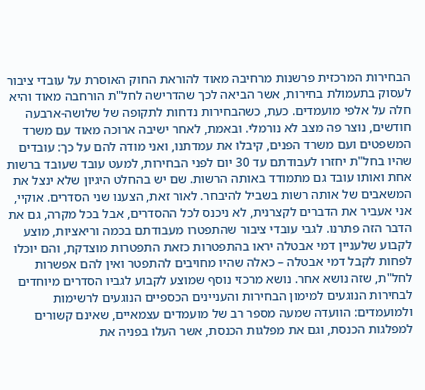הבחירות המרכזית פרשנות מרחיבה מאוד להוראת החוק האוסרת על עובדי ציבור לעסוק בתעמולת בחירות, אשר הביאה לכך שהדרישה לחל"ת הורחבה מאוד והיא חלה על אלפי מועמדים. כעת, כשהבחירות נדחות לתקופה של שלושה-ארבעה חודשים, נוצר פה מצב לא נורמלי. ובאמת, לאחר ישיבה ארוכה מאוד עם משרד המשפטים ועם משרד הפנים, קיבלו את עמדתנו, ואני מודה להם על כך: עובדים שהיו בחל"ת יחזרו לעבודתם עד 30 יום לפני הבחירות, למעט עובד שעובד ברשות אחת ואותו עובד גם מתמודד באותה הרשות. שם יש בהחלט היגיון שלא ינצל את המשאבים של אותה רשות בשביל להיבחר. לאור זאת, הצענו שני הסדרים. אוקיי, אני אעביר את הדברים לקצרנית, לא ניכנס לכל ההסדרים, אבל בכל מקרה, גם את הדבר הזה פתרנו. לגבי עובדי ציבור שהתפטרו מעבודתם בכמה וריאציות, מוצע לקבוע שלעניין דמי אבטלה יראו בהתפטרות כזאת התפטרות מוצדקת, והם יוכלו לפחות לקבל דמי אבטלה – כאלה שהיו מחויבים להתפטר ואין להם אפשרות לחל"ת, שזה נושא אחר. נושא מרכזי נוסף שמוצע לקבוע לגביו הסדרים מיוחדים לבחירות הנוגעים למימון הבחירות והעניינים הכספיים הנוגעים לרשימות ולמועמדים: הוועדה שמעה מספר רב של מועמדים עצמאיים, שאינם קשורים למפלגות הכנסת, וגם את מפלגות הכנסת, אשר העלו בפניה את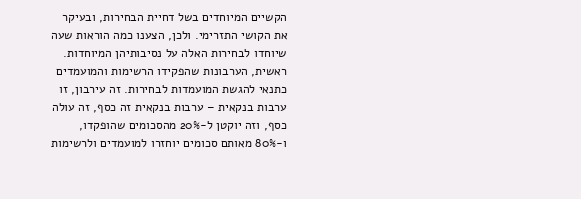הקשיים המיוחדים בשל דחיית הבחירות, ובעיקר את הקושי התזרימי. ולכן, הצענו כמה הוראות שעה שיוחדו לבחירות האלה על נסיבותיהן המיוחדות. ראשית, הערבונות שהפקידו הרשימות והמועמדים כתנאי להגשת המועמדות לבחירות. זה עירבון, זו ערבות בנקאית – ערבות בנקאית זה כסף, זה עולה כסף, וזה יוקטן ל-20% מהסכומים שהופקדו, ו-80% מאותם סכומים יוחזרו למועמדים ולרשימות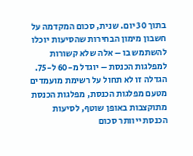בתוך 30 יום. שנית, סכום המקדמה על חשבון מימון הבחירות שהסיעות יוכלו להשתמש בו – אלה שלא קשורות למפלגות הכנסת – יוגדל מ-60 ל-75. הגדלה זו לא תחול על רשימת מועמדים מטעם מפלגות הכנסת, מפלגות הכנסת מתוקצבות באופן שוטף, לסיעות הכנסת ייוותר סכום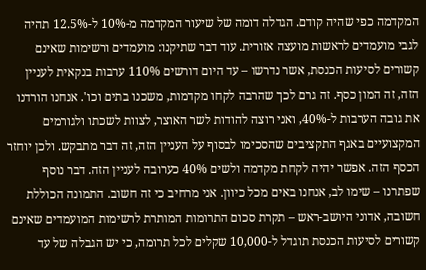המקדמה כפי שהיה קודם. הגדלה דומה של שיעור המקדמה מ-10% ל-12.5% תהיה לגבי מועמדים לראשות מועצה אזורית. עוד דבר שתיקנו: מועמדים ורשימות שאינם קשורים לסיעות הכנסת, אשר נדרשו – עד היום דורשים 110% ערבות בנקאית לעניין הזה, זה המון כסף. זה גרם לכך שהרבה לקחו מקדמות, משכנו בתים וכו'. אנחנו הורדנו את גובה הערבות ל-40%, ואני רוצה להודות לשר האוצר, לצוות לשכתו ולגורמים המקצועיים באגף התקציבים שהסכימו לבסוף על העניין הזה, זה דבר מתבקש. ולכן יוחזר הכסף הזה. אפשר יהיה לקחת מקדמה ולשים 40% כערובה לעניין הזה. דבר נוסף שפתרנו – שימו לב, אנחנו באים מכל כיוון. אני מרחיב כי זה חשוב. התמונה הכוללת חשובה, אדוני היושב-ראש – תקרת סכום התרומות המותרת לרשימות המועמדים שאינם קשורים לסיעות הכנסת תוגדל ל-10,000 שקלים לכל תרומה, כי יש הגבלה של עד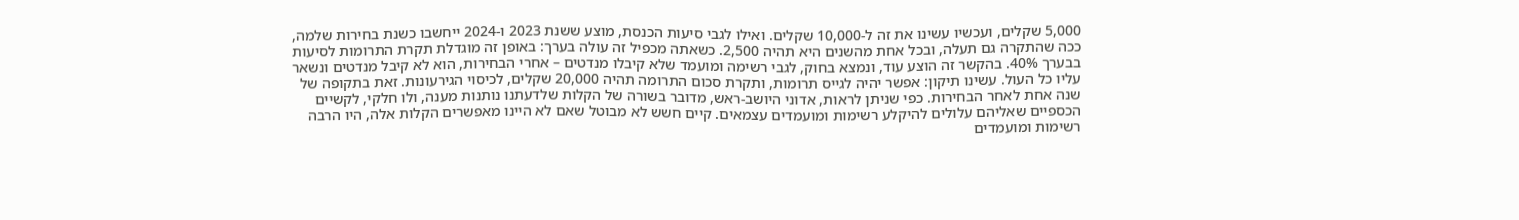5,000 שקלים, ועכשיו עשינו את זה ל-10,000 שקלים. ואילו לגבי סיעות הכנסת, מוצע ששנת 2023 ו-2024 ייחשבו כשנת בחירות שלמה, ככה שהתקרה גם תעלה, ובכל אחת מהשנים היא תהיה 2,500. כשאתה מכפיל זה עולה בערך: באופן זה מוגדלת תקרת התרומות לסיעות בבערך 40%. בהקשר זה הוצע עוד, ונמצא בחוק, לגבי רשימה ומועמד שלא קיבלו מנדטים – אחרי הבחירות, הוא לא קיבל מנדטים ונשאר עליו כל העול. עשינו תיקון: אפשר יהיה לגייס תרומות, ותקרת סכום התרומה תהיה 20,000 שקלים, לכיסוי הגירעונות. זאת בתקופה של שנה אחת לאחר הבחירות. כפי שניתן לראות, אדוני היושב-ראש, מדובר בשורה של הקלות שלדעתנו נותנות מענה, ולו חלקי, לקשיים הכספיים שאליהם עלולים להיקלע רשימות ומועמדים עצמאים. קיים חשש לא מבוטל שאם לא היינו מאפשרים הקלות אלה, היו הרבה רשימות ומועמדים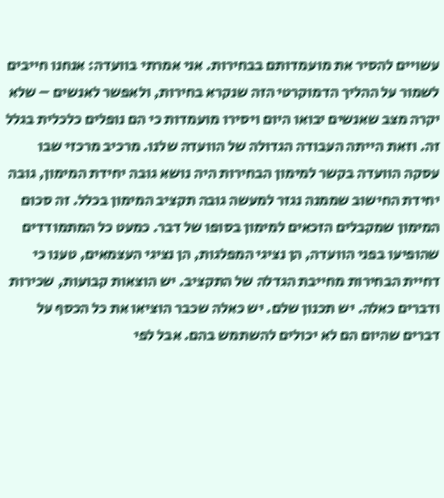עשויים להסיר את מועמדותם בבחירות. אני אמרתי בוועדה: אנחנו חייבים לשמור על ההליך הדמוקרטי הזה שנקרא בחירות, ולאפשר לאנשים – שלא יקרה מצב שאנשים יבואו היום ויסירו מועמדות כי הם נופלים כלכלית בגלל זה. וזאת הייתה העבודה הגדולה של הוועדה שלנו. מרכיב מרכזי שבו עסקה הוועדה בקשר למימון הבחירות היה נושא גובה יחידת המימון, גובה יחידת החישוב שממנה נגזר למעשה גובה תקציב המימון בכלל. זה סכום המימון שמקבלים הזכאים למימון בסופו של דבר. כמעט כל המתמודדים שהופיעו בפני הוועדה, הן נציגי המפלגות, הן נציגי העצמאים, טענו כי דחיית הבחירות מחייבת הגדלה של התקציב. יש הוצאות קבועות, שכירות ודברים כאלה. יש תכנון שלם. יש כאלה שכבר הוציאו את כל הכסף על דברים שהיום הם לא יכולים להשתמש בהם. אבל לפי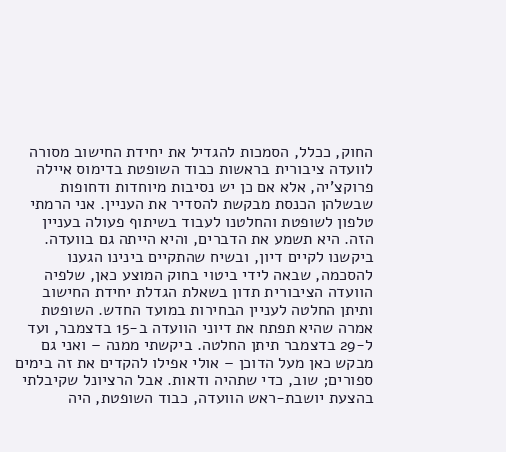החוק, ככלל, הסמכות להגדיל את יחידת החישוב מסורה לוועדה ציבורית בראשות כבוד השופטת בדימוס איילה פרוקצ'יה, אלא אם כן יש נסיבות מיוחדות ודחופות שבשלהן הכנסת מבקשת להסדיר את העניין. אני הרמתי טלפון לשופטת והחלטנו לעבוד בשיתוף פעולה בעניין הזה. היא תשמע את הדברים, והיא הייתה גם בוועדה. ביקשנו לקיים דיון, ובשיח שהתקיים בינינו הגענו להסכמה, שבאה לידי ביטוי בחוק המוצע כאן, שלפיה הוועדה הציבורית תדון בשאלת הגדלת יחידת החישוב ותיתן החלטה לעניין הבחירות במועד החדש. השופטת אמרה שהיא תפתח את דיוני הוועדה ב-15 בדצמבר, ועד ל-29 בדצמבר תיתן החלטה. ביקשתי ממנה – ואני גם מבקש כאן מעל הדוכן – אולי אפילו להקדים את זה בימים ספורים; שוב, כדי שתהיה ודאות. אבל הרציונל שקיבלתי בהצעת יושבת-ראש הוועדה, כבוד השופטת, היה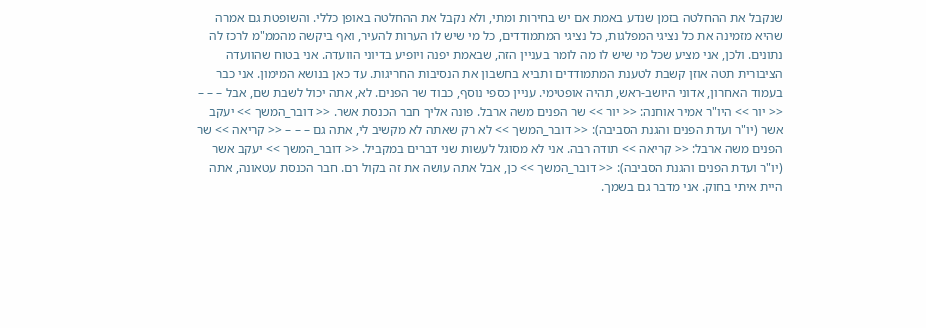שנקבל את ההחלטה בזמן שנדע באמת אם יש בחירות ומתי, ולא נקבל את ההחלטה באופן כללי. והשופטת גם אמרה שהיא מזמינה את כל נציגי המפלגות, כל נציגי המתמודדים, כל מי שיש לו הערות להעיר, ואף ביקשה מהממ"מ לרכז לה נתונים. ולכן, אני מציע שכל מי שיש לו מה לומר בעניין הזה, שבאמת יפנה ויופיע בדיוני הוועדה. אני בטוח שהוועדה הציבורית תטה אוזן קשבת לטענת המתמודדים ותביא בחשבון את הנסיבות החריגות. עד כאן בנושא המימון. אני כבר בעמוד האחרון, אדוני היושב-ראש, תהיה אופטימי. עניין כספי נוסף, כבוד שר הפנים. לא, אתה יכול לשבת שם, אבל – – – << יור >> היו"ר אמיר אוחנה: << יור >> שר הפנים משה ארבל. פונה אליך חבר הכנסת אשר. << דובר_המשך >> יעקב אשר (יו"ר ועדת הפנים והגנת הסביבה): << דובר_המשך >> לא רק שאתה לא מקשיב לי, אתה גם – – – << קריאה >> שר הפנים משה ארבל: << קריאה >> תודה רבה. אני לא מסוגל לעשות שני דברים במקביל. << דובר_המשך >> יעקב אשר (יו"ר ועדת הפנים והגנת הסביבה): << דובר_המשך >> כן, אבל אתה עושה את זה בקול רם. חבר הכנסת עטאונה, אתה היית איתי בחוק. אני מדבר גם בשמך.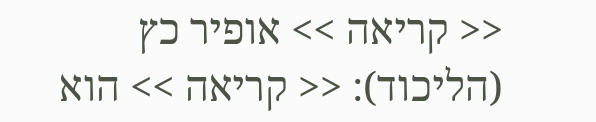<< קריאה >> אופיר כץ (הליכוד): << קריאה >> הוא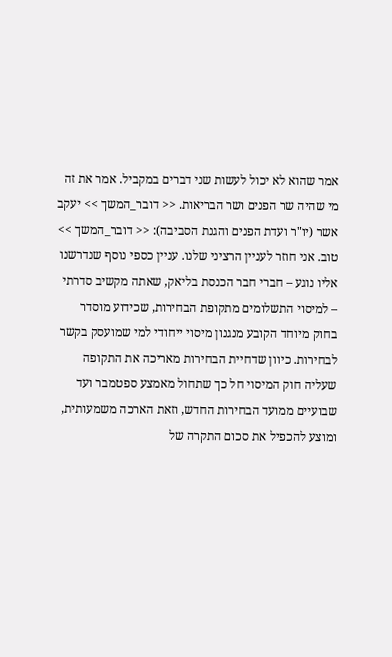אמר שהוא לא יכול לעשות שני דברים במקביל. אמר את זה מי שהיה שר הפנים ושר הבריאות. << דובר_המשך >> יעקב אשר (יו"ר ועדת הפנים והגנת הסביבה): << דובר_המשך >> טוב. אני חוזר לעניין הרציני שלנו. עניין כספי נוסף שנדרשנו אליו נוגע – חברי חבר הכנסת בליאק, שאתה מקשיב סדרתי – למיסוי התשלומים מתקופת הבחירות, שכידוע מוסדר בחוק מיוחד הקובע מנגנון מיסוי ייחודי למי שמועסק בקשר לבחירות. כיוון שדחיית הבחירות מאריכה את התקופה שעליה חוק המיסוי חל כך שתחול מאמצע ספטמבר ועד שבועיים ממועד הבחירות החדש, וזאת הארכה משמעותית, ומוצע להכפיל את סכום התקרה של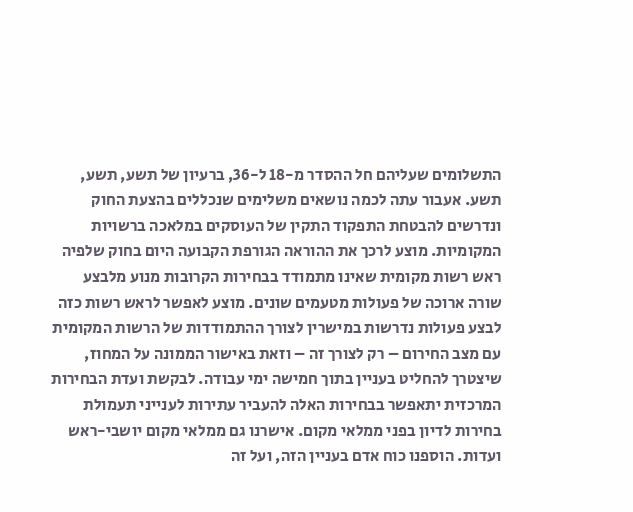התשלומים שעליהם חל ההסדר מ-18 ל-36, ברעיון של תשע, תשע, תשע. אעבור עתה לכמה נושאים משלימים שנכללים בהצעת החוק ונדרשים להבטחת התפקוד התקין של העוסקים במלאכה ברשויות המקומיות. מוצע לרכך את ההוראה הגורפת הקבועה היום בחוק שלפיה ראש רשות מקומית שאינו מתמודד בבחירות הקרובות מנוע מלבצע שורה ארוכה של פעולות מטעמים שונים. מוצע לאפשר לראש רשות כזה לבצע פעולות נדרשות במישרין לצורך ההתמודדות של הרשות המקומית עם מצב החירום – רק לצורך זה – וזאת באישור הממונה על המחוז, שיצטרך להחליט בעניין בתוך חמישה ימי עבודה. לבקשת ועדת הבחירות המרכזית יתאפשר בבחירות האלה להעביר עתירות לענייני תעמולת בחירות לדיון בפני ממלאי מקום. אישרנו גם ממלאי מקום יושבי-ראש ועדות. הוספנו כוח אדם בעניין הזה, ועל זה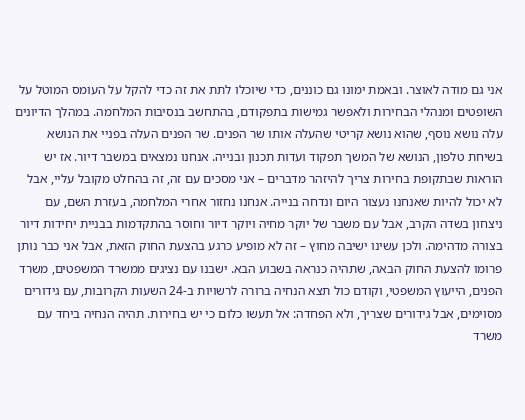אני גם מודה לאוצר. ובאמת ימונו גם כוננים, כדי שיוכלו לתת את זה כדי להקל על העומס המוטל על השופטים ומנהלי הבחירות ולאפשר גמישות בתפקודם, בהתחשב בנסיבות המלחמה. במהלך הדיונים עלה נושא נוסף, שהוא נושא קריטי שהעלה אותו שר הפנים. שר הפנים העלה בפניי את הנושא בשיחת טלפון, הנושא של המשך תפקוד ועדות תכנון ובנייה. אנחנו נמצאים במשבר דיור. אז יש הוראות שבתקופת בחירות צריך להיזהר מדברים – אני מסכים עם זה, זה בהחלט מקובל עליי, אבל לא יכול להיות שאנחנו נעצור היום ונדחה בנייה. אנחנו נחזור אחרי המלחמה, בעזרת השם, עם ניצחון בשדה הקרב, אבל עם משבר של יוקר מחיה ויוקר דיור וחוסר בהתקדמות בבניית יחידות דיור בצורה מדהימה. ולכן עשינו ישיבה מחוץ – זה לא מופיע כרגע בהצעת החוק הזאת, אבל אני כבר נותן פרומו להצעת החוק הבאה, שתהיה כנראה בשבוע הבא. ישבנו עם נציגים ממשרד המשפטים, משרד הפנים, הייעוץ המשפטי, וקודם כול תצא הנחיה ברורה לרשויות ב-24 השעות הקרובות, עם גידורים מסוימים, אבל גידורים שצריך, ולא הפחדה: אל תעשו כלום כי יש בחירות. תהיה הנחיה ביחד עם משרד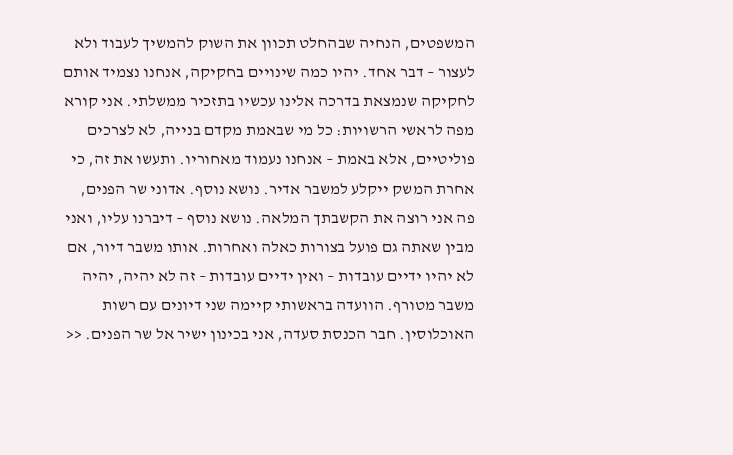המשפטים, הנחיה שבהחלט תכוון את השוק להמשיך לעבוד ולא לעצור – דבר אחד. יהיו כמה שינויים בחקיקה, אנחנו נצמיד אותם לחקיקה שנמצאת בדרכה אלינו עכשיו בתזכיר ממשלתי. אני קורא מפה לראשי הרשויות: כל מי שבאמת מקדם בנייה, לא לצרכים פוליטיים, אלא באמת – אנחנו נעמוד מאחוריו. ותעשו את זה, כי אחרת המשק ייקלע למשבר אדיר. נושא נוסף. אדוני שר הפנים, פה אני רוצה את הקשבתך המלאה. נושא נוסף – דיברנו עליו, ואני מבין שאתה גם פועל בצורות כאלה ואחרות. אותו משבר דיור, אם לא יהיו ידיים עובדות – ואין ידיים עובדות – זה לא יהיה, יהיה משבר מטורף. הוועדה בראשותי קיימה שני דיונים עם רשות האוכלוסין. חבר הכנסת סעדה, אני בכינון ישיר אל שר הפנים. <<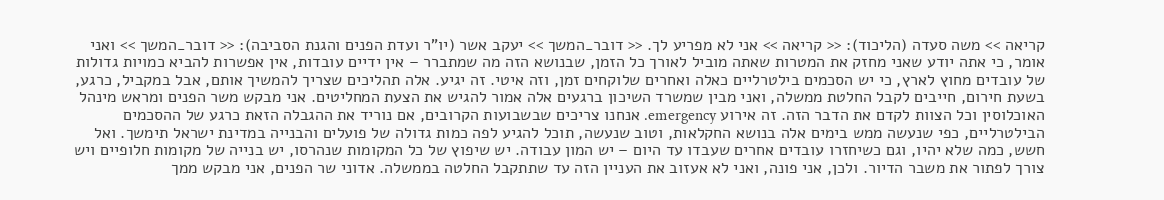קריאה >> משה סעדה (הליכוד): << קריאה >> אני לא מפריע לך. << דובר_המשך >> יעקב אשר (יו"ר ועדת הפנים והגנת הסביבה): << דובר_המשך >> ואני אומר, כי אתה יודע שאני מחזק את המטרות שאתה מוביל לאורך כל הזמן, שבנושא הזה מה שמתברר – אין ידיים עובדות, אין אפשרות להביא כמויות גדולות של עובדים מחוץ לארץ, כי יש הסכמים בילטרליים כאלה ואחרים שלוקחים זמן, וזה איטי. זה יגיע. אלה תהליכים שצריך להמשיך אותם, אבל במקביל, כרגע, בשעת חירום, חייבים לקבל החלטת ממשלה, ואני מבין שמשרד השיכון ברגעים אלה אמור להגיש את הצעת המחליטים. אני מבקש משר הפנים ומראש מינהל האוכלוסין וכל הצוות לקדם את הדבר הזה. זה אירוע emergency. אנחנו צריכים שבשבועות הקרובים, אם נוריד את ההגבלה הזאת כרגע של ההסכמים הבילטרליים, כפי שנעשה ממש בימים אלה בנושא החקלאות, וטוב שנעשה, תוכל להגיע לפה כמות גדולה של פועלים והבנייה במדינת ישראל תימשך. ואל חשש, כמה שלא יהיו, וגם כשיחזרו עובדים אחרים שעבדו עד היום – יש המון עבודה. יש שיפוץ של כל המקומות שנהרסו, יש בנייה של מקומות חלופיים ויש צורך לפתור את משבר הדיור. ולכן, אני פונה, ואני לא אעזוב את העניין הזה עד שתתקבל החלטה בממשלה. אדוני שר הפנים, אני מבקש ממך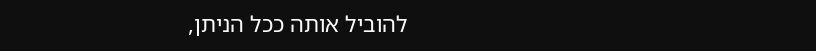להוביל אותה ככל הניתן,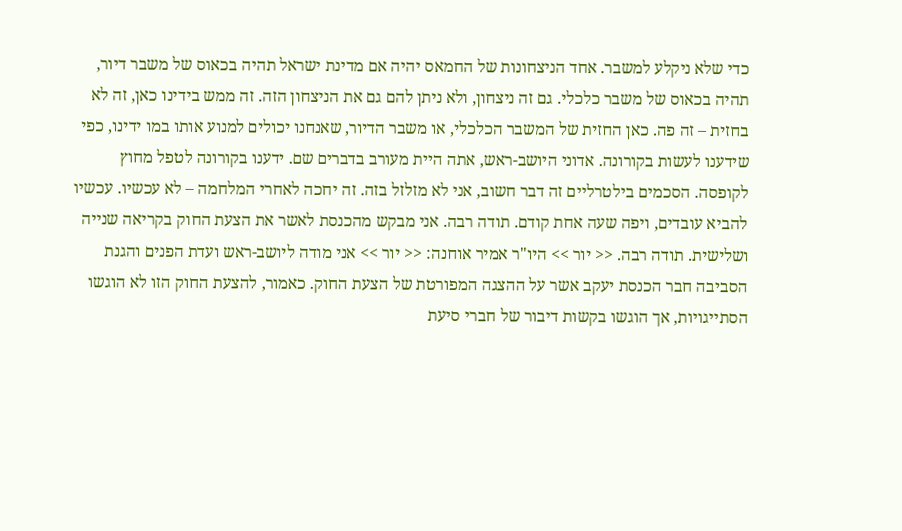כדי שלא ניקלע למשבר. אחד הניצחונות של החמאס יהיה אם מדינת ישראל תהיה בכאוס של משבר דיור, תהיה בכאוס של משבר כלכלי. גם זה ניצחון, ולא ניתן להם גם את הניצחון הזה. זה ממש בידינו כאן, זה לא בחזית – זה פה. כאן החזית של המשבר הכלכלי, או משבר הדיור, שאנחנו יכולים למנוע אותו במו ידינו, כפי שידענו לעשות בקורונה. אדוני היושב-ראש, אתה היית מעורב בדברים שם. ידענו בקורונה לטפל מחוץ לקופסה. הסכמים בילטרליים זה דבר חשוב, אני לא מזלזל בזה. זה יחכה לאחרי המלחמה – לא עכשיו. עכשיו להביא עובדים, ויפה שעה אחת קודם. תודה רבה. אני מבקש מהכנסת לאשר את הצעת החוק בקריאה שנייה ושלישית. תודה רבה. << יור >> היו"ר אמיר אוחנה: << יור >> אני מודה ליושב-ראש ועדת הפנים והגנת הסביבה חבר הכנסת יעקב אשר על ההצגה המפורטת של הצעת החוק. כאמור, להצעת החוק הזו לא הוגשו הסתייגויות, אך הוגשו בקשות דיבור של חברי סיעת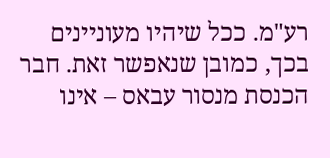רע"מ. ככל שיהיו מעוניינים בכך, כמובן שנאפשר זאת. חבר הכנסת מנסור עבאס – אינו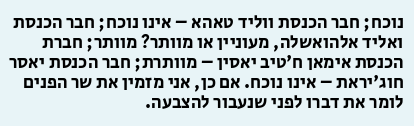נוכח; חבר הכנסת ווליד טאהא – אינו נוכח; חבר הכנסת ואליד אלהואשלה, מעוניין או מוותר? מוותר; חברת הכנסת אימאן ח'טיב יאסין – מוותרת; חבר הכנסת יאסר חוג'יראת – אינו נוכח. אם כן, אני מזמין את שר הפנים לומר את דברו לפני שנעבור להצבעה.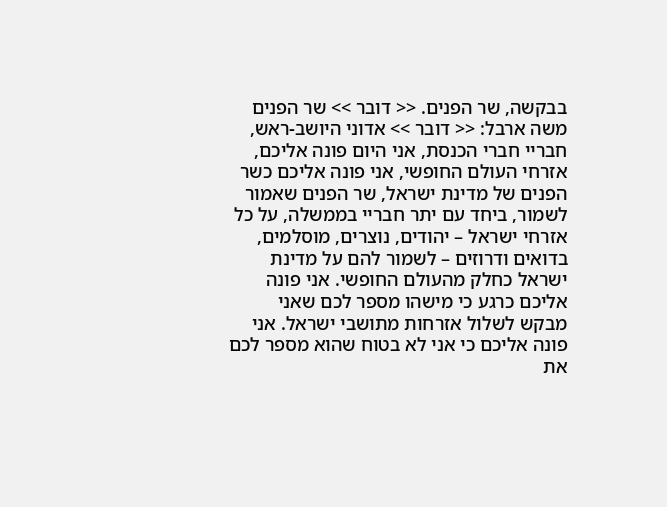בבקשה, שר הפנים. << דובר >> שר הפנים משה ארבל: << דובר >> אדוני היושב-ראש, חבריי חברי הכנסת, אני היום פונה אליכם, אזרחי העולם החופשי, אני פונה אליכם כשר הפנים של מדינת ישראל, שר הפנים שאמור לשמור, ביחד עם יתר חבריי בממשלה, על כל אזרחי ישראל – יהודים, נוצרים, מוסלמים, בדואים ודרוזים – לשמור להם על מדינת ישראל כחלק מהעולם החופשי. אני פונה אליכם כרגע כי מישהו מספר לכם שאני מבקש לשלול אזרחות מתושבי ישראל. אני פונה אליכם כי אני לא בטוח שהוא מספר לכם את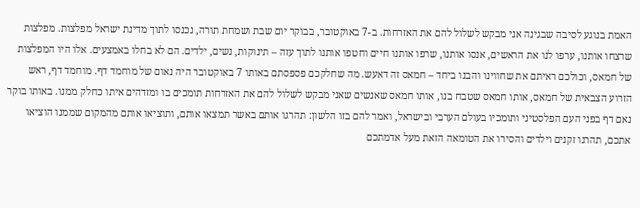האמת בנוגע לסיבה שבגינה אני מבקש לשלול להם את האזרחות. ב-7 באוקטובר, בבוקר יום שבת ושמחת תורה, נכנסו לתוך מדינת ישראל מפלצות. מפלצות שרצחו אותנו, ערפו לנו את הראשים, אנסו אותנו, שרפו אותנו חיים וחטפו אותנו לתוך עזה – תינוקות, נשים, ילדים. הם לא בחלו באמצעים. אלו היו המפלצות של חמאס, וכולכם ראיתם את שחווינו והבנו ביחד – חמאס זה דאעש. מה שחלקכם פספסתם באותו 7 באוקטובר היה נאום של מוחמד דף. מוחמד דף, ראש הזרוע הצבאית של חמאס, אותו חמאס שטבח בנו, אותו חמאס שאנשים שאני מבקש לשלול להם את האזרחות תומכים בו ומזדהים איתו כחלק ממנו. באותו בוקר נאם דף בפני העם הפלסטיני ותומכיו בעולם הערבי ובישראל, ואמר להם בזו הלשון: תהרגו אותם באשר תמצאו אותם, ותוציאו אותם מהמקום שממנו הוציאו אתכם, תהרגו זקנים וילדים והסירו את הטומאה הזאת מעל אדמתכם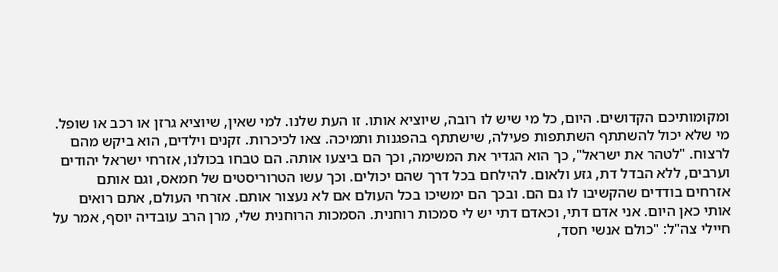ומקומותיכם הקדושים. היום, כל מי שיש לו רובה, שיוציא אותו. זו העת שלנו. למי שאין, שיוציא גרזן או רכב או שופל. מי שלא יכול להשתתף השתתפות פעילה, שישתתף בהפגנות ותמיכה. צאו לכיכרות. זקנים וילדים, הוא ביקש מהם לרצוח. "לטהר את ישראל", כך הוא הגדיר את המשימה, וכך הם ביצעו אותה. הם טבחו בכולנו, אזרחי ישראל יהודים וערבים, ללא הבדל דת, גזע ולאום. להילחם בכל דרך שהם יכולים. וכך עשו הטרוריסטים של חמאס, וגם אותם אזרחים בודדים שהקשיבו לו גם הם. ובכך הם ימשיכו בכל העולם אם לא נעצור אותם. אזרחי העולם, אתם רואים אותי כאן היום. אני אדם דתי, וכאדם דתי יש לי סמכות רוחנית. הסמכות הרוחנית שלי, מרן הרב עובדיה יוסף, אמר על חיילי צה"ל: "כולם אנשי חסד,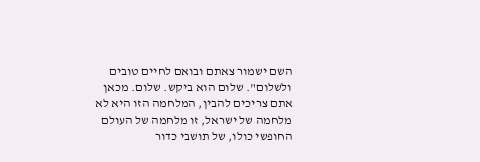השם ישמור צאתם ובואם לחיים טובים ולשלום". שלום הוא ביקש. שלום. מכאן אתם צריכים להבין, המלחמה הזו היא לא מלחמה של ישראל, זו מלחמה של העולם החופשי כולו, של תושבי כדור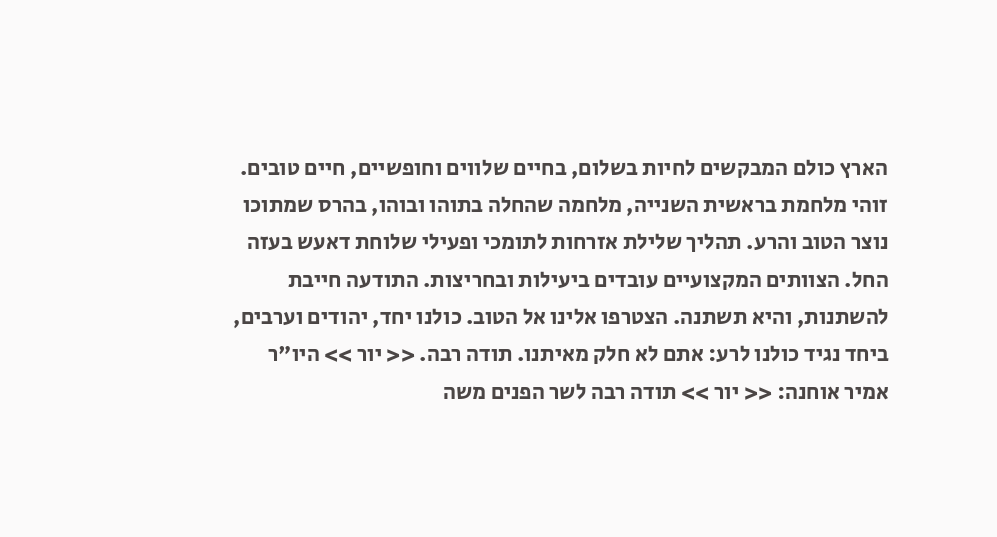הארץ כולם המבקשים לחיות בשלום, בחיים שלווים וחופשיים, חיים טובים. זוהי מלחמת בראשית השנייה, מלחמה שהחלה בתוהו ובוהו, בהרס שמתוכו נוצר הטוב והרע. תהליך שלילת אזרחות לתומכי ופעילי שלוחת דאעש בעזה החל. הצוותים המקצועיים עובדים ביעילות ובחריצות. התודעה חייבת להשתנות, והיא תשתנה. הצטרפו אלינו אל הטוב. כולנו יחד, יהודים וערבים, ביחד נגיד כולנו לרע: אתם לא חלק מאיתנו. תודה רבה. << יור >> היו"ר אמיר אוחנה: << יור >> תודה רבה לשר הפנים משה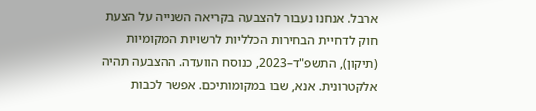ארבל. אנחנו נעבור להצבעה בקריאה השנייה על הצעת חוק לדחיית הבחירות הכלליות לרשויות המקומיות (תיקון), התשפ"ד–2023, כנוסח הוועדה. ההצבעה תהיה אלקטרונית. אנא, שבו במקומותיכם. אפשר לכבות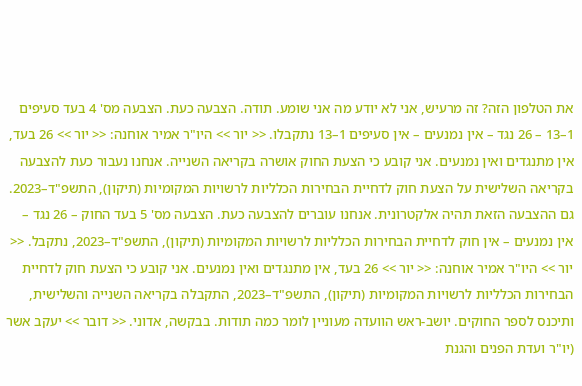את הטלפון הזה? זה מרעיש, אני לא יודע מה אני שומע. תודה. הצבעה כעת. הצבעה מס' 4 בעד סעיפים 1–13 – 26 נגד – אין נמנעים – אין סעיפים 1–13 נתקבלו. << יור >> היו"ר אמיר אוחנה: << יור >> 26 בעד, אין מתנגדים ואין נמנעים. אני קובע כי הצעת החוק אושרה בקריאה השנייה. אנחנו נעבור כעת להצבעה בקריאה השלישית על הצעת חוק לדחיית הבחירות הכלליות לרשויות המקומיות (תיקון), התשפ"ד–2023. גם ההצבעה הזאת תהיה אלקטרונית. אנחנו עוברים להצבעה כעת. הצבעה מס' 5 בעד החוק – 26 נגד – אין נמנעים – אין חוק לדחיית הבחירות הכלליות לרשויות המקומיות (תיקון), התשפ"ד–2023, נתקבל. << יור >> היו"ר אמיר אוחנה: << יור >> 26 בעד, אין מתנגדים ואין נמנעים. אני קובע כי הצעת חוק לדחיית הבחירות הכלליות לרשויות המקומיות (תיקון), התשפ"ד–2023, התקבלה בקריאה השנייה והשלישית, ותיכנס לספר החוקים. יושב-ראש הוועדה מעוניין לומר כמה תודות. בבקשה, אדוני. << דובר >> יעקב אשר (יו"ר ועדת הפנים והגנת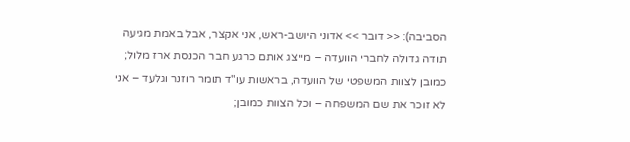הסביבה): << דובר >> אדוני היושב-ראש, אני אקצר, אבל באמת מגיעה תודה גדולה לחברי הוועדה – מייצג אותם כרגע חבר הכנסת ארז מלול; כמובן לצוות המשפטי של הוועדה, בראשות עו"ד תומר רוזנר וגלעד – אני לא זוכר את שם המשפחה – וכל הצוות כמובן;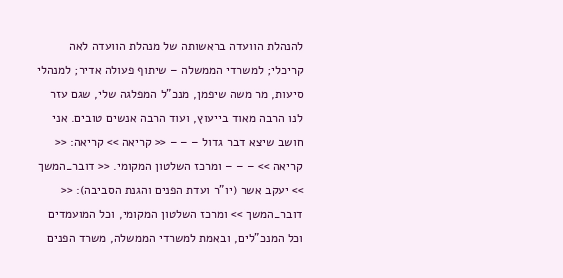להנהלת הוועדה בראשותה של מנהלת הוועדה לאה קריכלי; למשרדי הממשלה – שיתוף פעולה אדיר; למנהלי סיעות, מר משה שיפמן, מנכ"ל המפלגה שלי, שגם עזר לנו הרבה מאוד בייעוץ, ועוד הרבה אנשים טובים. אני חושב שיצא דבר גדול – – – << קריאה >> קריאה: << קריאה >> – – – ומרכז השלטון המקומי. << דובר_המשך >> יעקב אשר (יו"ר ועדת הפנים והגנת הסביבה): << דובר_המשך >> ומרכז השלטון המקומי, וכל המועמדים וכל המנכ"לים, ובאמת למשרדי הממשלה, משרד הפנים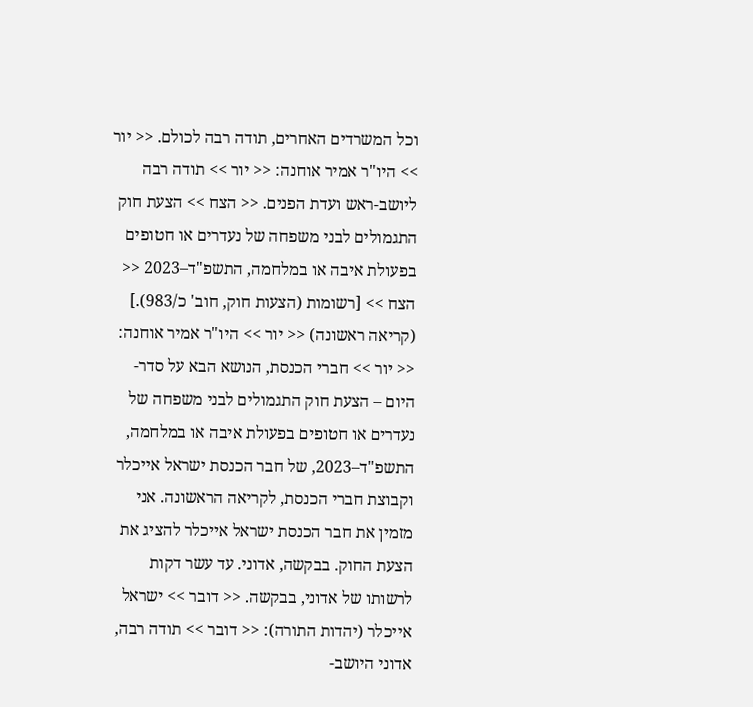וכל המשרדים האחרים, תודה רבה לכולם. << יור >> היו"ר אמיר אוחנה: << יור >> תודה רבה ליושב-ראש ועדת הפנים. << הצח >> הצעת חוק התגמולים לבני משפחה של נעדרים או חטופים בפעולת איבה או במלחמה, התשפ"ד–2023 << הצח >> [רשומות (הצעות חוק, חוב' כ/983).] (קריאה ראשונה) << יור >> היו"ר אמיר אוחנה: << יור >> חברי הכנסת, הנושא הבא על סדר-היום – הצעת חוק התגמולים לבני משפחה של נעדרים או חטופים בפעולת איבה או במלחמה, התשפ"ד–2023, של חבר הכנסת ישראל אייכלר וקבוצת חברי הכנסת, לקריאה הראשונה. אני מזמין את חבר הכנסת ישראל אייכלר להציג את הצעת החוק. בבקשה, אדוני. עד עשר דקות לרשותו של אדוני, בבקשה. << דובר >> ישראל אייכלר (יהדות התורה): << דובר >> תודה רבה, אדוני היושב-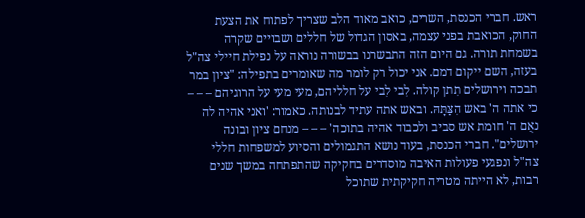ראש. חברי הכנסת, השרים, כואב מאוד הלב שצריך לפתוח את הצעת החוק, הכואבת בפני עצמה, באסון הגדול של חללים ושבויים שקרה בשמחת תורה. גם היום הזה התבשרנו בבשורה נוראה על נפילת חיילי צה"ל בעזה, השם ייקום דמם. אני יכול רק לומר מה שאומרים בתפילה: "ציון במר תבכה וירושלים תִתן קולה. לִבי לִבי על חלליהם, מעי מעי על הרוגיהם – – – כי אתה ה' באש הִצַּתָּהּ. ובאש אתה עתיד לבנותה. כאמור: 'ואני אהיה לה נאֻם ה' חומת אש סביב ולכבוד אהיה בתוכה' – – – מנחם ציון ובונה ירושלים". חברי הכנסת, בעוד נושא התגמולים והסיוע למשפחות חללי צה"ל ונפגעי פעולות האיבה מוסדרים בחקיקה שהתפתחה במשך שנים רבות, לא הייתה מטריה חקיקתית שתוכל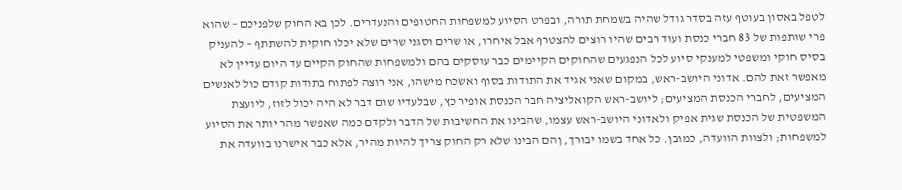לטפל באסון בעוטף עזה בסדר גודל שהיה בשמחת תורה, ובפרט הסיוע למשפחות החטופים והנעדרים. לכן בא החוק שלפניכם – שהוא פרי שותפות של 83 חברי כנסת ועוד רבים שהיו רוצים להצטרף אבל איחרו, או שרים וסגני שרים שלא יכלו חוקית להשתתף – להעניק בסיס חוקי ומשפטי למענקי סיוע לכל הנפגעים שהחוקים הקיימים כבר עוסקים בהם ולמשפחות שהחוק הקיים עד היום עדיין לא מאפשר זאת להם. אדוני היושב-ראש, במקום שאני אגיד את התודות בסוף ואשכח מישהו, אני רוצה לפתוח בתודות קודם כול לאנשים המציעים, לחברי הכנסת המציעים; ליושב-ראש הקואליציה חבר הכנסת אופיר כץ, שבלעדיו שום דבר לא היה יכול לזוז, ליועצת המשפטית של הכנסת שגית אפיק ולאדוני היושב-ראש עצמו, שהבינו את החשיבות של הדבר ולקדם כמה שאפשר מהר יותר את הסיוע למשפחות; ולצוות הוועדה, כמובן. כל אחד בשמו יבורך, ןהם הבינו שלא רק החוק צריך להיות מהיר, אלא כבר אישרנו בוועדה את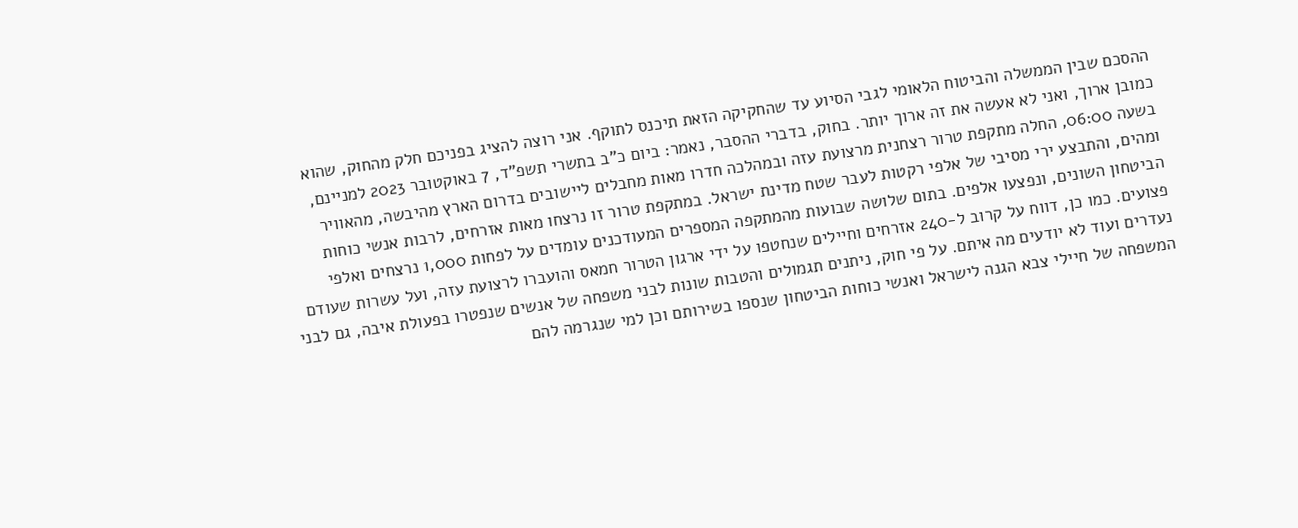ההסכם שבין הממשלה והביטוח הלאומי לגבי הסיוע עד שהחקיקה הזאת תיכנס לתוקף. אני רוצה להציג בפניכם חלק מהחוק, שהוא כמובן ארוך, ואני לא אעשה את זה ארוך יותר. בחוק, בדברי ההסבר, נאמר: ביום כ"ב בתשרי תשפ"ד, 7 באוקטובר 2023 למניינם, בשעה 06:00, החלה מתקפת טרור רצחנית מרצועת עזה ובמהלכה חדרו מאות מחבלים ליישובים בדרום הארץ מהיבשה, מהאוויר ומהים, והתבצע ירי מסיבי של אלפי רקטות לעבר שטח מדינת ישראל. במתקפת טרור זו נרצחו מאות אזרחים, לרבות אנשי כוחות הביטחון השונים, ונפצעו אלפים. בתום שלושה שבועות מהמתקפה המספרים המעודכנים עומדים על לפחות 1,000 נרצחים ואלפי פצועים. כמו כן, דווח על קרוב ל-240 אזרחים וחיילים שנחטפו על ידי ארגון הטרור חמאס והועברו לרצועת עזה, ועל עשרות שעודם נעדרים ועוד לא יודעים מה איתם. על פי חוק, ניתנים תגמולים והטבות שונות לבני משפחה של אנשים שנפטרו בפעולת איבה, גם לבני המשפחה של חיילי צבא הגנה לישראל ואנשי כוחות הביטחון שנספו בשירותם וכן למי שנגרמה להם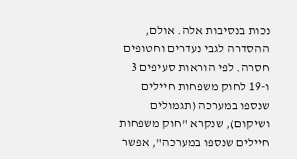נכות בנסיבות אלה. אולם, ההסדרה לגבי נעדרים וחטופים חסרה. לפי הוראות סעיפים 3 ו-19 לחוק משפחות חיילים שנספו במערכה (תגמולים ושיקום), שנקרא "חוק משפחות חיילים שנספו במערכה", אפשר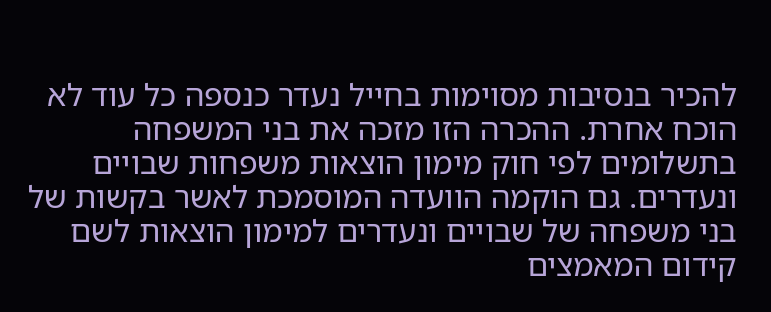להכיר בנסיבות מסוימות בחייל נעדר כנספה כל עוד לא הוכח אחרת. ההכרה הזו מזכה את בני המשפחה בתשלומים לפי חוק מימון הוצאות משפחות שבויים ונעדרים. גם הוקמה הוועדה המוסמכת לאשר בקשות של בני משפחה של שבויים ונעדרים למימון הוצאות לשם קידום המאמצים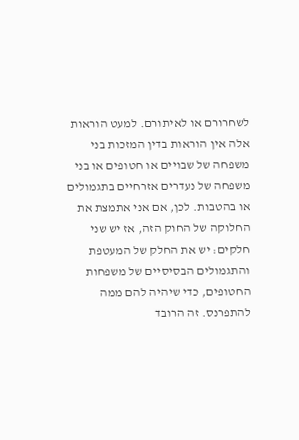לשחרורם או לאיתורם. למעט הוראות אלה אין הוראות בדין המזכות בני משפחה של שבויים או חטופים או בני משפחה של נעדרים אזרחיים בתגמולים או בהטבות. לכן, אם אני אתמצת את החלוקה של החוק הזה, אז יש שני חלקים: יש את החלק של המעטפת והתגמולים הבסיסיים של משפחות החטופים, כדי שיהיה להם ממה להתפרנס. זה הרובד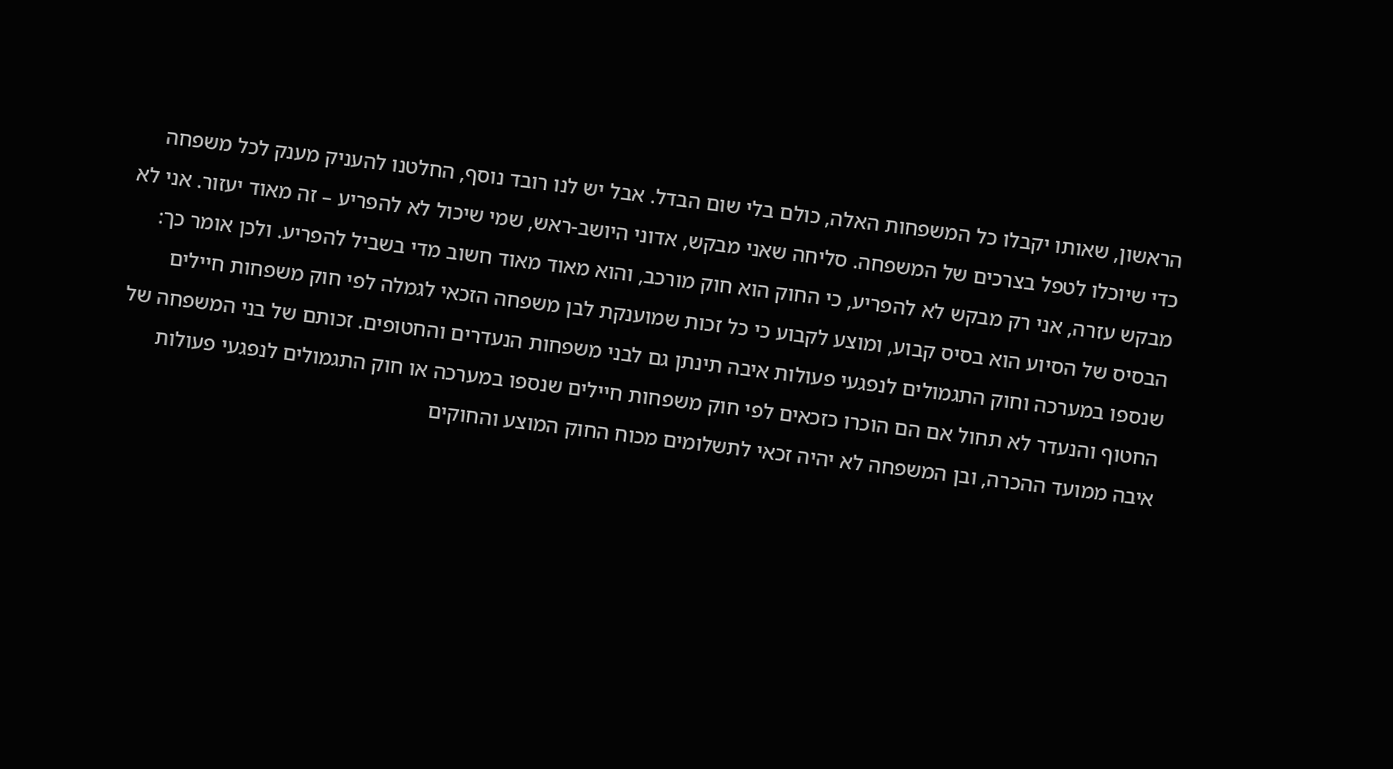הראשון, שאותו יקבלו כל המשפחות האלה, כולם בלי שום הבדל. אבל יש לנו רובד נוסף, החלטנו להעניק מענק לכל משפחה כדי שיוכלו לטפל בצרכים של המשפחה. סליחה שאני מבקש, אדוני היושב-ראש, שמי שיכול לא להפריע – זה מאוד יעזור. אני לא מבקש עזרה, אני רק מבקש לא להפריע, כי החוק הוא חוק מורכב, והוא מאוד מאוד חשוב מדי בשביל להפריע. ולכן אומר כך: הבסיס של הסיוע הוא בסיס קבוע, ומוצע לקבוע כי כל זכות שמוענקת לבן משפחה הזכאי לגמלה לפי חוק משפחות חיילים שנספו במערכה וחוק התגמולים לנפגעי פעולות איבה תינתן גם לבני משפחות הנעדרים והחטופים. זכותם של בני המשפחה של החטוף והנעדר לא תחול אם הם הוכרו כזכאים לפי חוק משפחות חיילים שנספו במערכה או חוק התגמולים לנפגעי פעולות איבה ממועד ההכרה, ובן המשפחה לא יהיה זכאי לתשלומים מכוח החוק המוצע והחוקים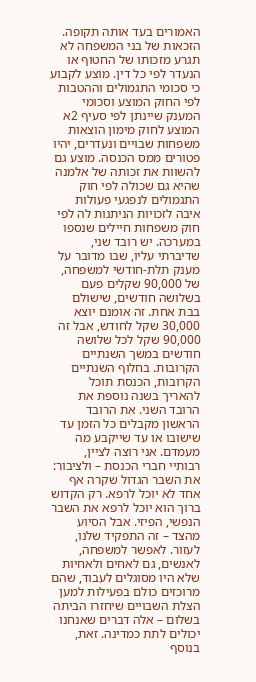האמורים בעד אותה תקופה. הזכאות של בני המשפחה לא תגרע מזכותו של החטוף או הנעדר לפי כל דין. מוצע לקבוע כי סכומי התגמולים וההטבות לפי החוק המוצע וסכומי המענק שיינתן לפי סעיף 2א המוצע לחוק מימון הוצאות משפחות שבויים ונעדרים, יהיו פטורים ממס הכנסה. מוצע גם להשוות את זכותה של אלמנה שהיא גם שכולה לפי חוק התגמולים לנפגעי פעולות איבה לזכויות הניתנות לה לפי חוק משפחות חיילים שנספו במערכה. יש רובד שני, שדיברתי עליו, שבו מדובר על מענק תלת-חודשי למשפחה, של 90,000 שקלים פעם בשלושה חודשים, שישולם בבת אחת. זה אומנם יוצא 30,000 שקל לחודש, אבל זה 90,000 שקל לכל שלושה חודשים במשך השנתיים הקרובות. בחלוף השנתיים הקרובות, הכנסת תוכל להאריך בשנה נוספת את הרובד השני. את הרובד הראשון מקבלים כל הזמן עד שישובו או עד שייקבע מה מעמדם. אני רוצה לציין, רבותיי חברי הכנסת – ולציבור: את השבר הגדול שקרה אף אחד לא יוכל לרפא. רק הקדוש ברוך הוא יוכל לרפא את השבר הנפשי, הפיזי. אבל הסיוע מהצד – זה התפקיד שלנו, לעזור. לאפשר למשפחה, לאנשים, גם לאחים ולאחיות שלא היו מסוגלים לעבוד, שהם מרוכזים כולם בפעילות למען הצלת השבויים שיחזרו הביתה בשלום – אלה דברים שאנחנו יכולים לתת כמדינה. זאת, בנוסף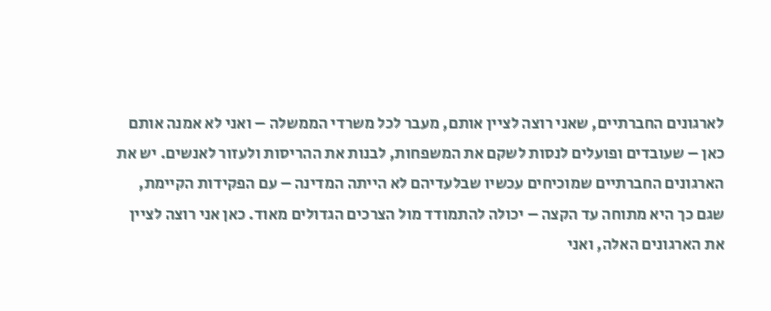לארגונים החברתיים, שאני רוצה לציין אותם, מעבר לכל משרדי הממשלה – ואני לא אמנה אותם כאן – שעובדים ופועלים לנסות לשקם את המשפחות, לבנות את ההריסות ולעזור לאנשים. יש את הארגונים החברתיים שמוכיחים עכשיו שבלעדיהם לא הייתה המדינה – עם הפקידות הקיימת, שגם כך היא מתוחה עד הקצה – יכולה להתמודד מול הצרכים הגדולים מאוד. כאן אני רוצה לציין את הארגונים האלה, ואני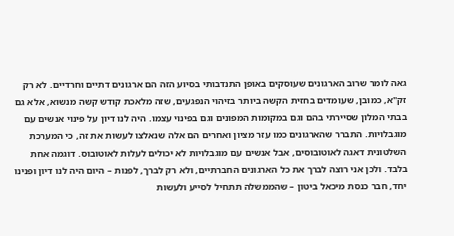גאה לומר שרוב הארגונים שעוסקים באופן התנדבותי בסיוע הזה הם ארגונים דתיים וחרדיים. לא רק זק"א, כמובן, שעומדים בחזית הקשה ביותר בזיהוי הנפגעים, שזה מלאכת קודש קשה מנשוא, אלא גם בבתי המלון שסיירתי בהם וגם במקומות המפונים וגם בפינוי עצמו. היה לנו דיון על פינוי אנשים עם מוגבלויות. התברר שהארגונים כמו עזר מציון ואחרים הם אלה שנאלצו לעשות את זה, כי המערכת השלטונית דאגה לאוטובוסים, אבל אנשים עם מוגבלויות לא יכולים לעלות לאוטובוס. דוגמה אחת בלבד. ולכן אני רוצה לברך את כל הארגונים החברתיים, ולא רק לברך, לפנות – היום היה לנו דיון ופנינו יחד, חבר כנסת מיכאל ביטון – שהממשלה תתחיל לסייע ולעשות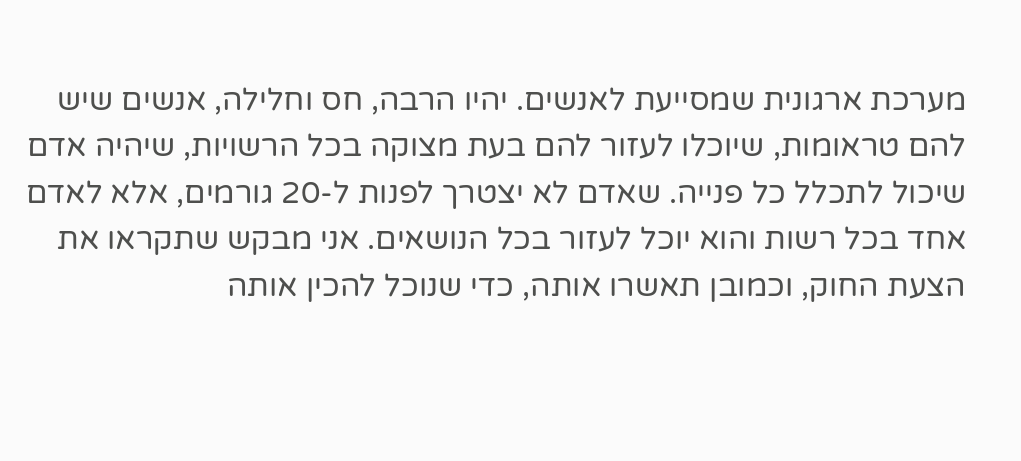מערכת ארגונית שמסייעת לאנשים. יהיו הרבה, חס וחלילה, אנשים שיש להם טראומות, שיוכלו לעזור להם בעת מצוקה בכל הרשויות, שיהיה אדם שיכול לתכלל כל פנייה. שאדם לא יצטרך לפנות ל-20 גורמים, אלא לאדם אחד בכל רשות והוא יוכל לעזור בכל הנושאים. אני מבקש שתקראו את הצעת החוק, וכמובן תאשרו אותה, כדי שנוכל להכין אותה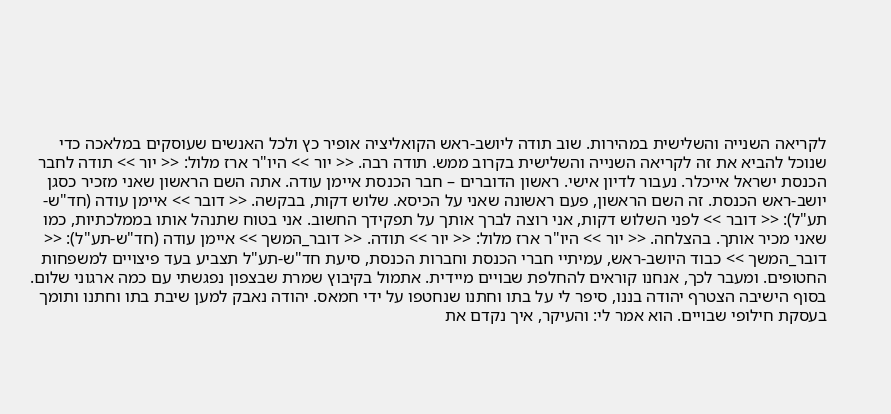לקריאה השנייה והשלישית במהירות. שוב תודה ליושב-ראש הקואליציה אופיר כץ ולכל האנשים שעוסקים במלאכה כדי שנוכל להביא את זה לקריאה השנייה והשלישית בקרוב ממש. תודה רבה. << יור >> היו"ר ארז מלול: << יור >> תודה לחבר הכנסת ישראל אייכלר. נעבור לדיון אישי. ראשון הדוברים – חבר הכנסת איימן עודה. אתה השם הראשון שאני מזכיר כסגן יושב-ראש הכנסת. זה השם הראשון, פעם ראשונה שאני על הכיסא. שלוש דקות, בבקשה. << דובר >> איימן עודה (חד"ש-תע"ל): << דובר >> לפני השלוש דקות, אני רוצה לברך אותך על תפקידך החשוב. אני בטוח שתנהל אותו בממלכתיות, כמו שאני מכיר אותך. בהצלחה. << יור >> היו"ר ארז מלול: << יור >> תודה. << דובר_המשך >> איימן עודה (חד"ש-תע"ל): << דובר_המשך >> כבוד היושב-ראש, עמיתיי חברי הכנסת וחברות הכנסת, סיעת חד"ש-תע"ל תצביע בעד פיצויים למשפחות החטופים. ומעבר לכך, אנחנו קוראים להחלפת שבויים מיידית. אתמול בקיבוץ שמרת שבצפון נפגשתי עם כמה ארגוני שלום. בסוף הישיבה הצטרף יהודה בננו, סיפר לי על בתו וחתנו שנחטפו על ידי חמאס. יהודה נאבק למען שיבת בתו וחתנו ותומך בעסקת חילופי שבויים. הוא אמר לי: והעיקר, איך נקדם את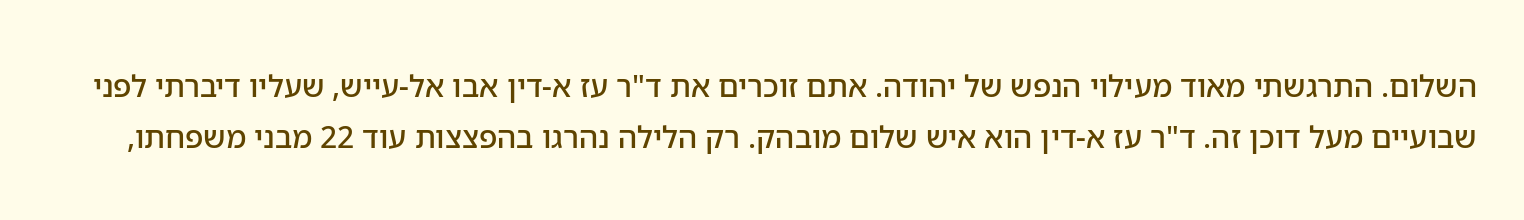השלום. התרגשתי מאוד מעילוי הנפש של יהודה. אתם זוכרים את ד"ר עז א-דין אבו אל-עייש, שעליו דיברתי לפני שבועיים מעל דוכן זה. ד"ר עז א-דין הוא איש שלום מובהק. רק הלילה נהרגו בהפצצות עוד 22 מבני משפחתו,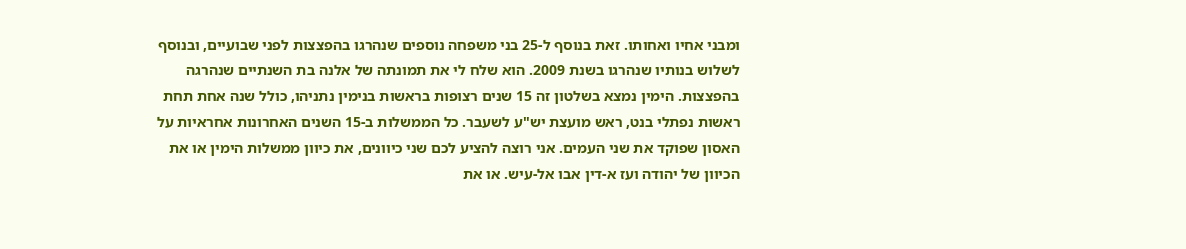ומבני אחיו ואחותו. זאת בנוסף ל-25 בני משפחה נוספים שנהרגו בהפצצות לפני שבועיים, ובנוסף לשלוש בנותיו שנהרגו בשנת 2009. הוא שלח לי את תמונתה של אלנה בת השנתיים שנהרגה בהפצצות. הימין נמצא בשלטון זה 15 שנים רצופות בראשות בנימין נתניהו, כולל שנה אחת תחת ראשות נפתלי בנט, ראש מועצת יש"ע לשעבר. כל הממשלות ב-15 השנים האחרונות אחראיות על האסון שפוקד את שני העמים. אני רוצה להציע לכם שני כיוונים, את כיוון ממשלות הימין או את הכיוון של יהודה ועז א-דין אבו אל-עיש. או את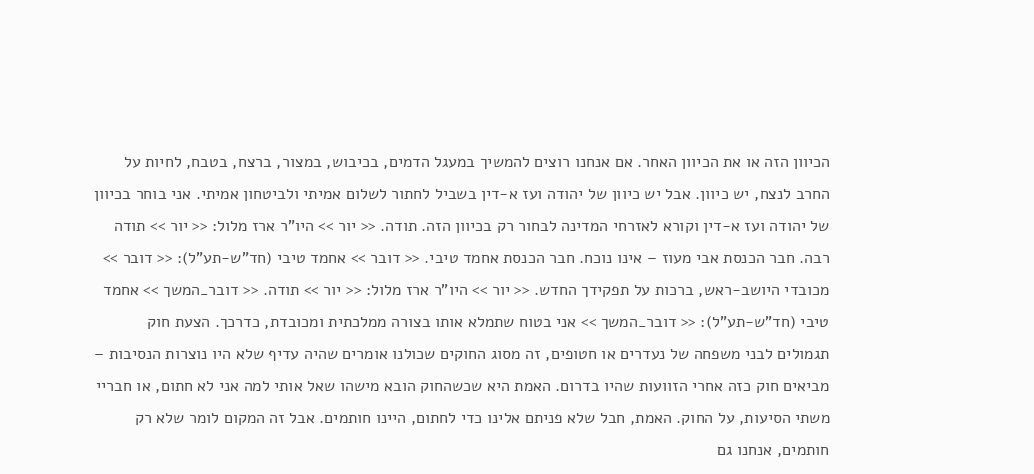הכיוון הזה או את הכיוון האחר. אם אנחנו רוצים להמשיך במעגל הדמים, בכיבוש, במצור, ברצח, בטבח, לחיות על החרב לנצח, יש כיוון. אבל יש כיוון של יהודה ועז א-דין בשביל לחתור לשלום אמיתי ולביטחון אמיתי. אני בוחר בכיוון של יהודה ועז א-דין וקורא לאזרחי המדינה לבחור רק בכיוון הזה. תודה. << יור >> היו"ר ארז מלול: << יור >> תודה רבה. חבר הכנסת אבי מעוז – אינו נוכח. חבר הכנסת אחמד טיבי. << דובר >> אחמד טיבי (חד"ש-תע"ל): << דובר >> מכובדי היושב-ראש, ברכות על תפקידך החדש. << יור >> היו"ר ארז מלול: << יור >> תודה. << דובר_המשך >> אחמד טיבי (חד"ש-תע"ל): << דובר_המשך >> אני בטוח שתמלא אותו בצורה ממלכתית ומכובדת, כדרכך. הצעת חוק תגמולים לבני משפחה של נעדרים או חטופים, זה מסוג החוקים שכולנו אומרים שהיה עדיף שלא היו נוצרות הנסיבות – מביאים חוק כזה אחרי הזוועות שהיו בדרום. האמת היא שכשהחוק הובא מישהו שאל אותי למה אני לא חתום, או חבריי משתי הסיעות, על החוק. האמת, חבל שלא פניתם אלינו כדי לחתום, היינו חותמים. אבל זה המקום לומר שלא רק חותמים, אנחנו גם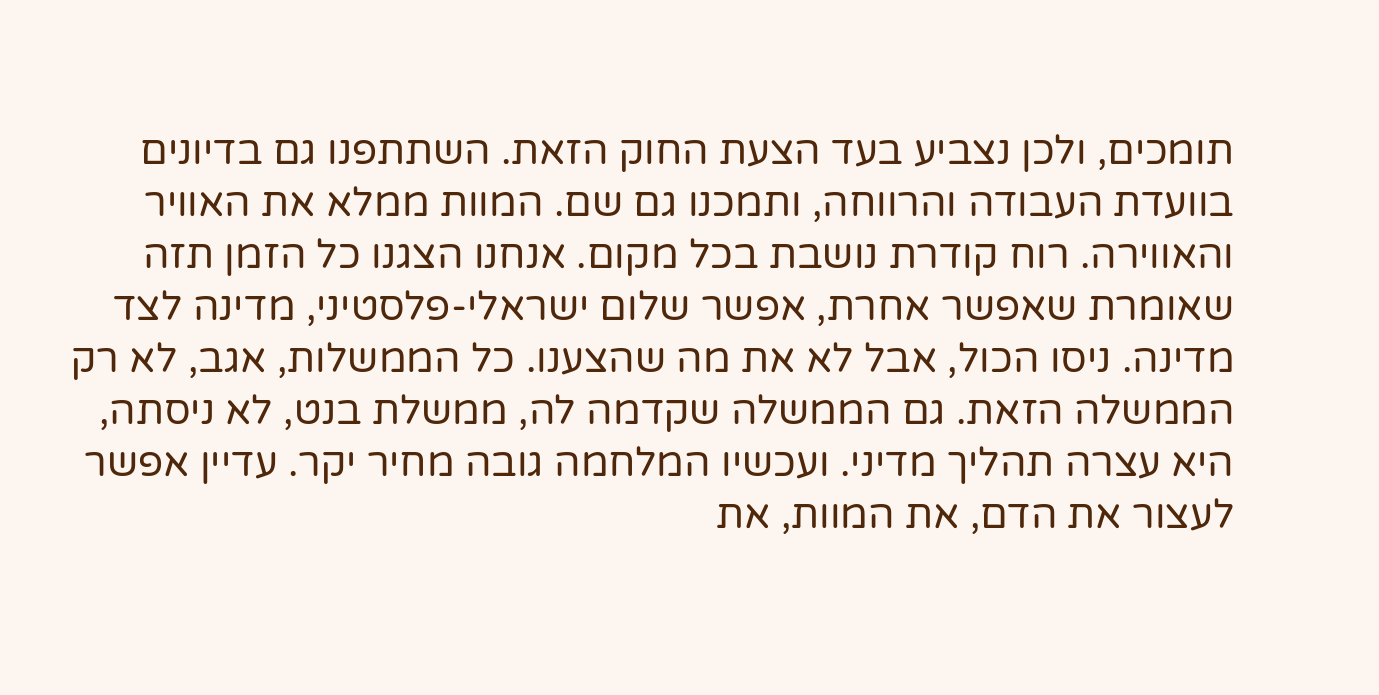תומכים, ולכן נצביע בעד הצעת החוק הזאת. השתתפנו גם בדיונים בוועדת העבודה והרווחה, ותמכנו גם שם. המוות ממלא את האוויר והאווירה. רוח קודרת נושבת בכל מקום. אנחנו הצגנו כל הזמן תזה שאומרת שאפשר אחרת, אפשר שלום ישראלי-פלסטיני, מדינה לצד מדינה. ניסו הכול, אבל לא את מה שהצענו. כל הממשלות, אגב, לא רק הממשלה הזאת. גם הממשלה שקדמה לה, ממשלת בנט, לא ניסתה, היא עצרה תהליך מדיני. ועכשיו המלחמה גובה מחיר יקר. עדיין אפשר לעצור את הדם, את המוות, את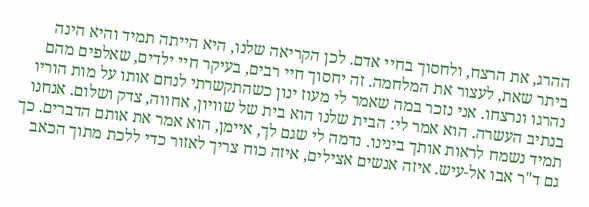ההרג, את הרצח, ולחסוך בחיי אדם. לכן הקריאה שלנו, היא הייתה תמיד והיא הינה ביתר שאת, לעצור את המלחמה. זה יחסוך חיי רבים, בעיקר חיי ילדים, שאלפים מהם נהרגו ונרצחו. אני נזכר במה שאמר לי מעוז ינון כשהתקשרתי לנחם אותו על מות הוריו בנתיב העשרה. הוא אמר לי: הבית שלנו הוא בית של שוויון, אחווה, צדק ושלום. אנחנו תמיד נשמח לראות אותך בינינו. נדמה לי שגם לך, איימן, הוא אמר את אותם הדברים. כך גם ד"ר אבו אל-עיש. איזה אנשים אצילים, איזה כוח צריך לאזור כדי ללכת מתוך הכאב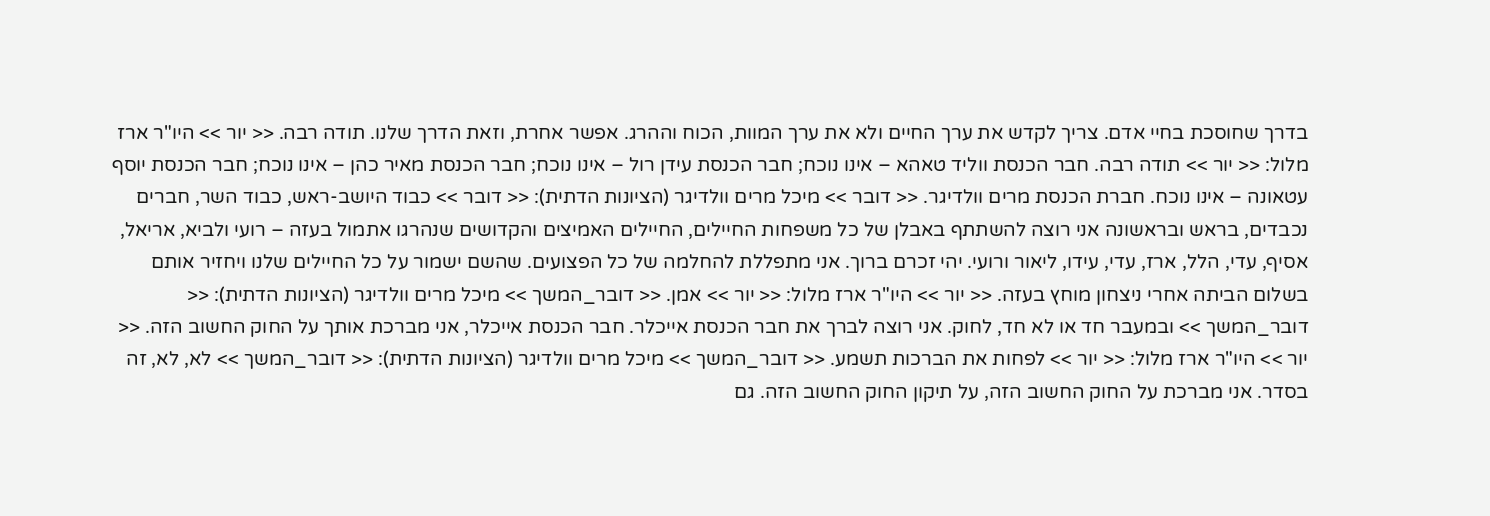בדרך שחוסכת בחיי אדם. צריך לקדש את ערך החיים ולא את ערך המוות, הכוח וההרג. אפשר אחרת, וזאת הדרך שלנו. תודה רבה. << יור >> היו"ר ארז מלול: << יור >> תודה רבה. חבר הכנסת ווליד טאהא – אינו נוכח; חבר הכנסת עידן רול – אינו נוכח; חבר הכנסת מאיר כהן – אינו נוכח; חבר הכנסת יוסף עטאונה – אינו נוכח. חברת הכנסת מרים וולדיגר. << דובר >> מיכל מרים וולדיגר (הציונות הדתית): << דובר >> כבוד היושב-ראש, כבוד השר, חברים נכבדים, בראש ובראשונה אני רוצה להשתתף באבלן של כל משפחות החיילים, החיילים האמיצים והקדושים שנהרגו אתמול בעזה – רועי ולביא, אריאל, אסיף, עדי, הלל, ארז, עדי, עידו, ליאור ורועי. יהי זכרם ברוך. אני מתפללת להחלמה של כל הפצועים. שהשם ישמור על כל החיילים שלנו ויחזיר אותם בשלום הביתה אחרי ניצחון מוחץ בעזה. << יור >> היו"ר ארז מלול: << יור >> אמן. << דובר_המשך >> מיכל מרים וולדיגר (הציונות הדתית): << דובר_המשך >> ובמעבר חד או לא חד, לחוק. אני רוצה לברך את חבר הכנסת אייכלר. חבר הכנסת אייכלר, אני מברכת אותך על החוק החשוב הזה. << יור >> היו"ר ארז מלול: << יור >> לפחות את הברכות תשמע. << דובר_המשך >> מיכל מרים וולדיגר (הציונות הדתית): << דובר_המשך >> לא, לא, זה בסדר. אני מברכת על החוק החשוב הזה, על תיקון החוק החשוב הזה. גם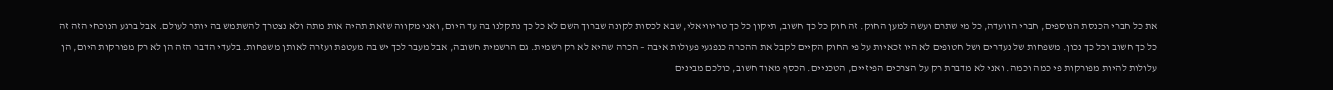את כל חברי הכנסת הנוספים, חברי הוועדה, כל מי שתרם ועשה למען החוק. זה חוק כל כך חשוב, תיקון כל כך טריוויאלי, שבא לכסות לקונה שברוך השם לא כל כך נתקלנו בה עד היום, ואני מקווה שזאת תהיה אות מתה ולא נצטרך להשתמש בה יותר לעולם. אבל ברגע הנוכחי הזה זה כל כך חשוב וכל כך נכון. משפחות של נעדרים ושל חטופים לא היו זכאיות על פי החוק הקיים לקבל את ההכרה כנפגעי פעולות איבה – הכרה שהיא לא רק רשמית. גם הרשמית חשובה, אבל מעבר לכך יש בה מעטפת ועזרה לאותן משפחות. בלעדי הדבר הזה הן לא רק מפורקות היום, הן עלולות להיות מפורקות פי כמה וכמה. ואני לא מדברת רק על הצרכים הפיזיים, הטכניים. הכסף מאוד חשוב, כולכם מבינים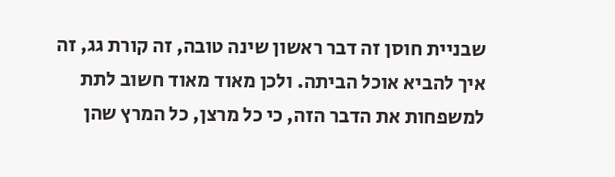שבניית חוסן זה דבר ראשון שינה טובה, זה קורת גג, זה איך להביא אוכל הביתה. ולכן מאוד מאוד חשוב לתת למשפחות את הדבר הזה, כי כל מרצן, כל המרץ שהן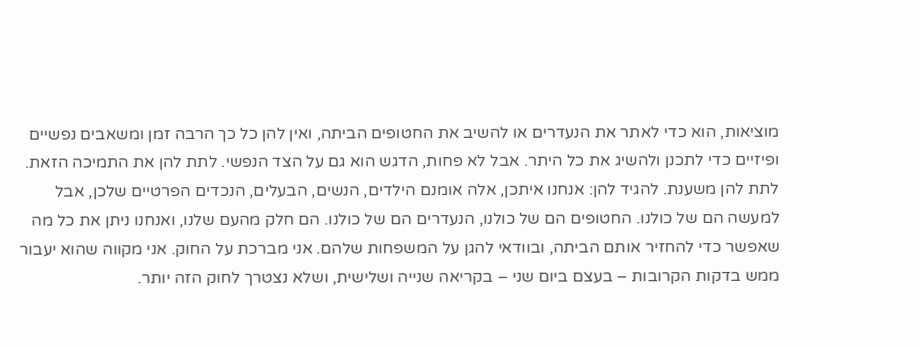מוציאות, הוא כדי לאתר את הנעדרים או להשיב את החטופים הביתה, ואין להן כל כך הרבה זמן ומשאבים נפשיים ופיזיים כדי לתכנן ולהשיג את כל היתר. אבל לא פחות, הדגש הוא גם על הצד הנפשי. לתת להן את התמיכה הזאת. לתת להן משענת. להגיד להן: אנחנו איתכן, אלה אומנם הילדים, הנשים, הבעלים, הנכדים הפרטיים שלכן, אבל למעשה הם של כולנו. החטופים הם של כולנו, הנעדרים הם של כולנו. הם חלק מהעם שלנו, ואנחנו ניתן את כל מה שאפשר כדי להחזיר אותם הביתה, ובוודאי להגן על המשפחות שלהם. אני מברכת על החוק. אני מקווה שהוא יעבור ממש בדקות הקרובות – בעצם ביום שני – בקריאה שנייה ושלישית, ושלא נצטרך לחוק הזה יותר.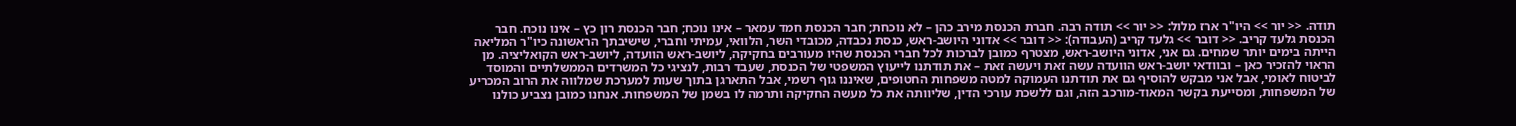תודה. << יור >> היו"ר ארז מלול: << יור >> תודה רבה. חברת הכנסת מירב כהן – לא נוכחת; חבר הכנסת חמד עמאר – אינו נוכח; חבר הכנסת רון כץ – אינו נוכח. חבר הכנסת גלעד קריב. << דובר >> גלעד קריב (העבודה): << דובר >> אדוני היושב-ראש, כנסת נכבדה, מכובדי השר, הלוואי, עמיתי וחברי, שישיבתך הראשונה כיו"ר המליאה הייתה בימים יותר שמחים. גם אני, אדוני היושב-ראש, מצטרף כמובן לברכות לכל חברי הכנסת שהיו מעורבים בחקיקה, ליושב-ראש הוועדה, ליושב-ראש הקואליציה. מן הראוי להזכיר כאן – ובוודאי יושב-ראש הוועדה עשה זאת ויעשה זאת – את תודתנו לייעוץ המשפטי של הכנסת, שעבד רבות, לנציגי כל המשרדים הממשלתיים והמוסד לביטוח לאומי, אבל אני מבקש להוסיף גם את תודתנו העמוקה למטה משפחות החטופים, שאיננו גוף רשמי, אבל התארגן בתוך שעות למערכת שמלווה את הרוב המכריע של המשפחות, ומסייעת בקשר המאוד-מורכב הזה, וגם ללשכת עורכי הדין, שליוותה את כל מעשה החקיקה ותרמה לו בשמן של המשפחות. אנחנו כמובן נצביע כולנו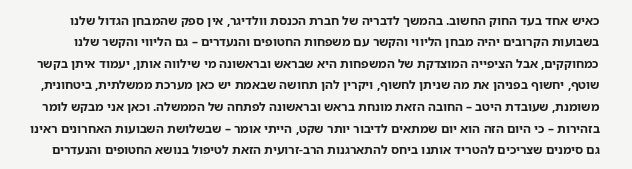כאיש אחד בעד החוק החשוב. בהמשך לדבריה של חברת הכנסת וולדיגר, אין ספק שהמבחן הגדול שלנו בשבועות הקרובים יהיה מבחן הליווי והקשר עם משפחות החטופים והנעדרים – גם הליווי והקשר שלנו כמחוקקים, אבל הציפייה המוצדקת של המשפחות היא שבראש ובראשונה מי שילווה אותן, יעמוד איתן בקשר שוטף, יחשוף בפניהן את מה שניתן לחשוף, ויקרין להן תחושה שבאמת יש כאן מערכת ממשלתית, ביטחונית, משומנת, שעובדת היטב – החובה הזאת מונחת בראש ובראשונה לפתחה של הממשלה. וכאן אני מבקש לומר בזהירות – כי היום הזה הוא יום שמתאים לדיבור יותר שקט, הייתי אומר – שבשלושת השבועות האחרונים ראינו גם סימנים שצריכים להטריד אותנו ביחס להתארגנות הרב-זרועית הזאת לטיפול בנושא החטופים והנעדרים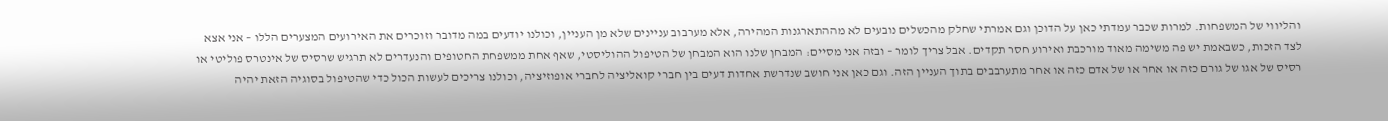והליווי של המשפחות. למרות שכבר עמדתי כאן על הדוכן וגם אמרתי שחלק מהכשלים נובעים לא מההתארגנות המהירה, אלא מערבוב עניינים שלא מן העניין, וכולנו יודעים במה מדובר וזוכרים את האירועים המצערים הללו – אני אצא לצד הזכות, כשבאמת יש פה משימה מאוד מורכבת ואירוע חסר תקדים. אבל צריך לומר – ובזה אני מסיים: המבחן שלנו הוא המבחן של הטיפול ההוליסטי, שאף אחת ממשפחת החטופים והנעדרים לא תרגיש שרסיס של אינטרס פוליטי או רסיס של אגו של גורם כזה או אחר או של אדם כזה או אחר מתערבבים בתוך העניין הזה. וגם כאן אני חושב שנדרשת אחדות דעים בין חברי קואליציה לחברי אופוזיציה, וכולנו צריכים לעשות הכול כדי שהטיפול בסוגיה הזאת יהיה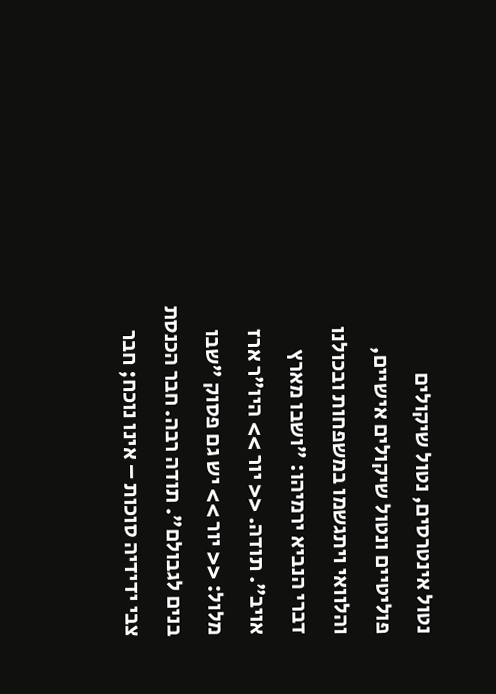נטול אינטרסים, נטול שיקולים פוליטיים ונטול שיקולים אישיים, והלוואי ויתגשמו במשפחות ובכולנו דברי הנביא ירמיהו: "ושבו מארץ אויב". תודה. << יור >> היו"ר ארז מלול: << יור >> יש גם פסוק "שבו בנים לגבולם". תודה רבה. חבר הכנסת צבי ידידיה סוכות – אינו נוכח; חבר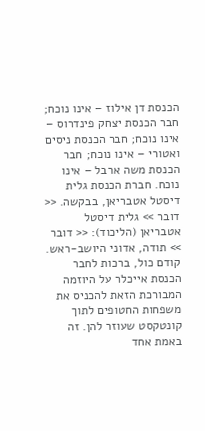הכנסת דן אילוז – אינו נוכח; חבר הכנסת יצחק פינדרוס – אינו נוכח; חבר הכנסת ניסים ואטורי – אינו נוכח; חבר הכנסת משה ארבל – אינו נוכח. חברת הכנסת גלית דיסטל אטבריאן, בבקשה. << דובר >> גלית דיסטל אטבריאן (הליכוד): << דובר >> תודה, אדוני היושב-ראש. קודם כול, ברכות לחבר הכנסת אייכלר על היוזמה המבורכת הזאת להכניס את משפחות החטופים לתוך קונטקסט שעוזר להן. זה באמת אחד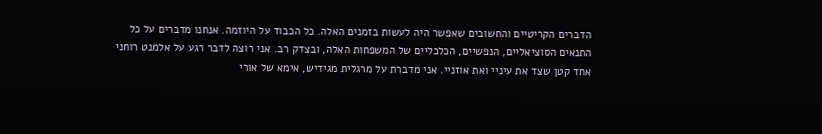הדברים הקריטיים והחשובים שאפשר היה לעשות בזמנים האלה. כל הכבוד על היוזמה. אנחנו מדברים על כל התנאים הסוציאליים, הנפשיים, הכלכליים של המשפחות האלה, ובצדק רב. אני רוצה לדבר רגע על אלמנט רוחני אחד קטן שצד את עיניי ואת אוזניי. אני מדברת על מרגלית מגידיש, אימא של אורי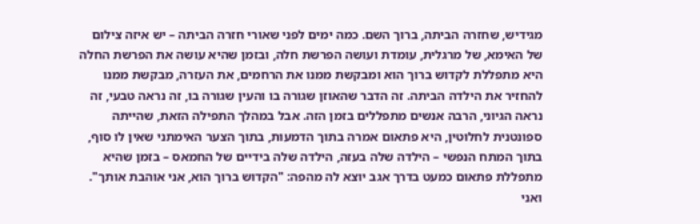מגידיש, שחזרה הביתה, ברוך השם. כמה ימים לפני שאורי חזרה הביתה – יש איזה צילום של האימא, של מרגלית, עומדת ועושה הפרשת חלה, ובזמן שהיא עושה את הפרשת החלה היא מתפללת לקדוש ברוך הוא ומבקשת ממנו את הרחמים, את העזרה, מבקשת ממנו להחזיר את הילדה הביתה. זה הדבר שהאוזן שגורה בו והעין שגורה בו, זה נראה טבעי, זה נראה הגיוני, הרבה אנשים מתפללים בזמן הזה. אבל במהלך התפילה הזאת, שהייתה ספונטנית לחלוטין, היא פתאום אמרה בתוך הדמעות, בתוך הצער האימתני שאין לו סוף, בתוך המתח הנפשי – הילדה שלה בעזה, הילדה שלה בידיים של החמאס – בזמן שהיא מתפללת פתאום כמעט בדרך אגב יוצא לה מהפה: "הקדוש ברוך הוא, אני אוהבת אותך". ואני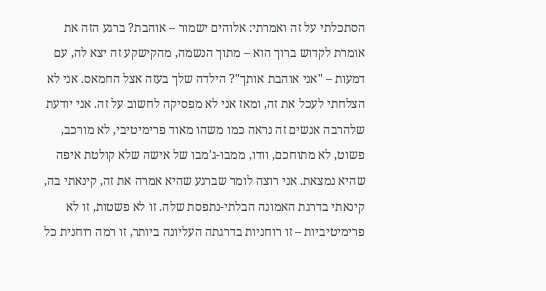הסתכלתי על זה ואמרתי: אלוהים ישמור – אוהבת? ברגע הזה את אומרת לקדוש ברוך הוא – מתוך הנשמה, מהקישקע זה יצא לה, עם דמעות – "אני אוהבת אותך"? הילדה שלך בעזה אצל החמאס. אני לא הצלחתי לעכל את זה, ומאז אני לא מפסיקה לחשוב על זה. אני יודעת שלהרבה אנשים זה נראה כמו משהו מאוד פרימיטיבי, לא מורכב, פשוט, לא מתוחכם, וודו, ממבו-ג'מבו של אישה שלא קולטת איפה שהיא נמצאת. אני רוצה לומר שברגע שהיא אמרה את זה, קינאתי בה, קינאתי בדרגת האמונה הבלתי-נתפסת שלה. זו לא פשטות, זו לא פרימיטיביות – זו רוחניות בדרגתה העליונה ביותר, זו רמה רוחנית כל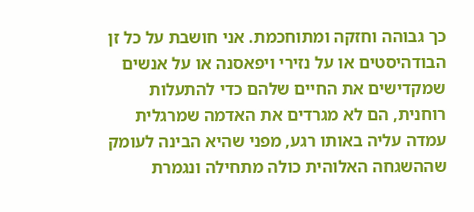כך גבוהה וחזקה ומתוחכמת. אני חושבת על כל זן הבודהיסטים או על נזירי ויפאסנה או על אנשים שמקדישים את החיים שלהם כדי להתעלות רוחנית, הם לא מגרדים את האדמה שמרגלית עמדה עליה באותו רגע, מפני שהיא הבינה לעומק שההשגחה האלוהית כולה מתחילה ונגמרת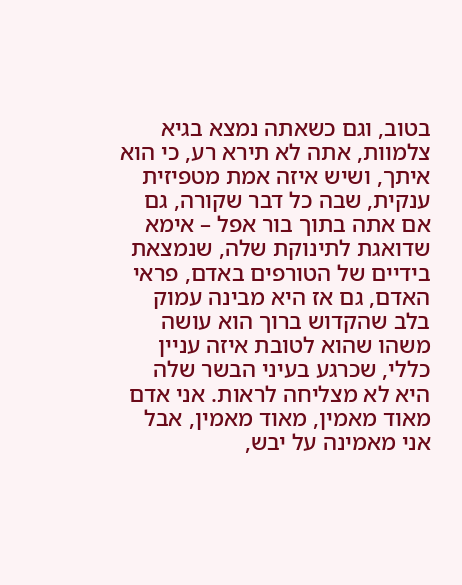בטוב, וגם כשאתה נמצא בגיא צלמוות, אתה לא תירא רע, כי הוא איתך, ושיש איזה אמת מטפיזית ענקית, שבה כל דבר שקורה, גם אם אתה בתוך בור אפל – אימא שדואגת לתינוקת שלה, שנמצאת בידיים של הטורפים באדם, פראי האדם, גם אז היא מבינה עמוק בלב שהקדוש ברוך הוא עושה משהו שהוא לטובת איזה עניין כללי, שכרגע בעיני הבשר שלה היא לא מצליחה לראות. אני אדם מאוד מאמין, מאוד מאמין, אבל אני מאמינה על יבש,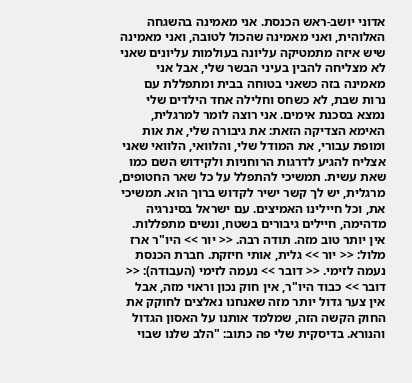אדוני יושב-ראש הכנסת. אני מאמינה בהשגחה האלוהית, ואני מאמינה שהכול לטובה, ואני מאמינה שיש איזה מתמטיקה עליונה בעולמות עליונים שאני לא מצליחה להבין בעיני הבשר שלי, אבל אני מאמינה בזה כשאני בטוחה בבית ומתפללת עם נרות שבת, לא כשחס וחלילה אחד הילדים שלי נמצא בסכנת אימים. אני רוצה לומר למרגלית, האימא הצדיקה הזאת: את גיבורה שלי, את אות ומופת עבורי, את המודל שלי, והלוואי, הלוואי שאני אצליח להגיע לדרגות הרוחניות ולקידוש השם כמו שאת עשית. תמשיכי להתפלל על כל שאר החטופים, מרגלית, יש לך קשר ישיר לקדוש ברוך הוא. תמשיכי את, וכל חיילינו האמיצים. עם ישראל בסינרגיה מדהימה, חיילים גיבורים בשטח, ונשים מתפללות. אין יותר טוב מזה. תודה רבה. << יור >> היו"ר ארז מלול: << יור >> גלית, אותי חיזקת. חברת הכנסת נעמה לזימי. << דובר >> נעמה לזימי (העבודה): << דובר >> כבוד היו"ר, אין חוק נכון וראוי מזה, אבל אין צער גדול יותר מזה שאנחנו נאלצים לחוקק את החוק הקשה הזה, שמלמד אותנו על האסון הגדול והנורא. בדיסקית שלי פה כתוב: "הלב שלנו שבוי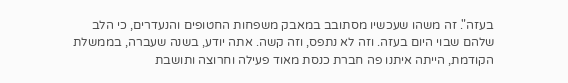בעזה". זה משהו שעכשיו מסתובב במאבק משפחות החטופים והנעדרים, כי הלב שלהם שבוי היום בעזה. וזה לא נתפס, וזה קשה. אתה יודע, בשנה שעברה, בממשלת הקודמת, הייתה איתנו פה חברת כנסת מאוד פעילה וחרוצה ותושבת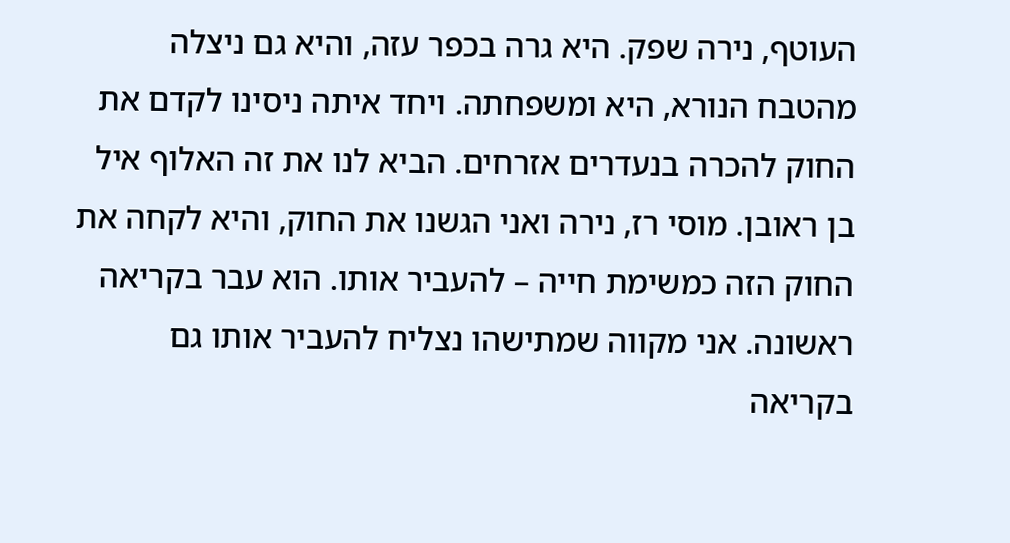העוטף, נירה שפק. היא גרה בכפר עזה, והיא גם ניצלה מהטבח הנורא, היא ומשפחתה. ויחד איתה ניסינו לקדם את החוק להכרה בנעדרים אזרחים. הביא לנו את זה האלוף איל בן ראובן. מוסי רז, נירה ואני הגשנו את החוק, והיא לקחה את החוק הזה כמשימת חייה – להעביר אותו. הוא עבר בקריאה ראשונה. אני מקווה שמתישהו נצליח להעביר אותו גם בקריאה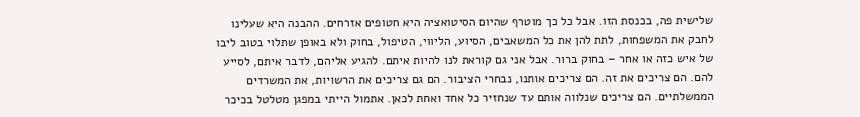שלישית פה, בכנסת הזו. אבל כל כך מוטרף שהיום הסיטואציה היא חטופים אזרחים. ההבנה היא שעלינו לחבק את המשפחות, לתת להן את כל המשאבים, הסיוע, הליווי, הטיפול, בחוק ולא באופן שתלוי בטוב ליבו של איש כזה או אחר – בחוק ברור. אבל אני גם קוראת לנו להיות איתם. להגיע אליהם, לדבר איתם, לסייע להם. הם צריכים את זה. הם צריכים אותנו, נבחרי הציבור. הם גם צריכים את הרשויות, את המשרדים הממשלתיים. הם צריכים שנלווה אותם עד שנחזיר כל אחד ואחת לכאן. אתמול הייתי במפגן מטלטל בכיכר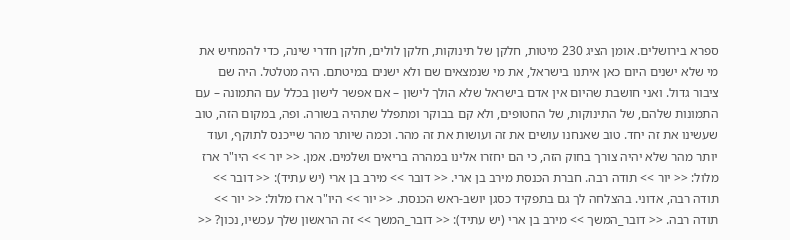ספרא בירושלים. אומן הציג 230 מיטות, חלקן של תינוקות, חלקן לולים, חלקן חדרי שינה, כדי להמחיש את מי שלא ישנים היום כאן איתנו בישראל, את מי שנמצאים שם ולא ישנים במיטתם. היה מטלטל. היה שם ציבור גדול. ואני חושבת שהיום אין אדם בישראל שלא הולך לישון – אם אפשר לישון בכלל עם התמונה – עם התמונות שלהם, של התינוקות, של החטופים, ולא קם בבוקר ומתפלל שתהיה בשורה. ופה, במקום הזה, טוב שעשינו את זה יחד. טוב שאנחנו עושים את זה ועושות את זה מהר. וכמה שיותר מהר שייכנס לתוקף, ועוד יותר מהר שלא יהיה צורך בחוק הזה, כי הם יחזרו אלינו במהרה בריאים ושלמים. אמן. << יור >> היו"ר ארז מלול: << יור >> תודה רבה. חברת הכנסת מירב בן ארי. << דובר >> מירב בן ארי (יש עתיד): << דובר >> תודה רבה, אדוני. בהצלחה לך גם בתפקיד כסגן יושב-ראש הכנסת. << יור >> היו"ר ארז מלול: << יור >> תודה רבה. << דובר_המשך >> מירב בן ארי (יש עתיד): << דובר_המשך >> זה הראשון שלך עכשיו, נכון? <<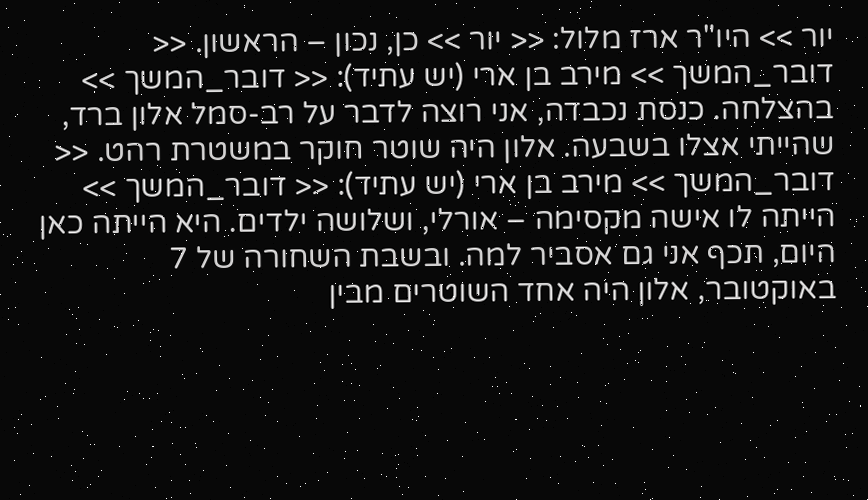יור >> היו"ר ארז מלול: << יור >> כן, נכון – הראשון. << דובר_המשך >> מירב בן ארי (יש עתיד): << דובר_המשך >> בהצלחה. כנסת נכבדה, אני רוצה לדבר על רב-סמל אלון ברד, שהייתי אצלו בשבעה. אלון היה שוטר חוקר במשטרת רהט. << דובר_המשך >> מירב בן ארי (יש עתיד): << דובר_המשך >> הייתה לו אישה מקסימה – אורלי, ושלושה ילדים. היא הייתה כאן היום, תכף אני גם אסביר למה. ובשבת השחורה של 7 באוקטובר, אלון היה אחד השוטרים מבין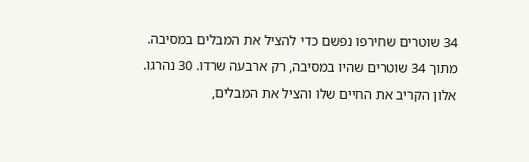34 שוטרים שחירפו נפשם כדי להציל את המבלים במסיבה. מתוך 34 שוטרים שהיו במסיבה, רק ארבעה שרדו. 30 נהרגו. אלון הקריב את החיים שלו והציל את המבלים,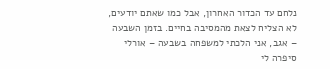נלחם עד הכדור האחרון, אבל כמו שאתם יודעים, לא הצליח לצאת מהמסיבה בחיים. בזמן השבעה – אגב, אני הלכתי למשפחה בשבעה – אורלי סיפרה לי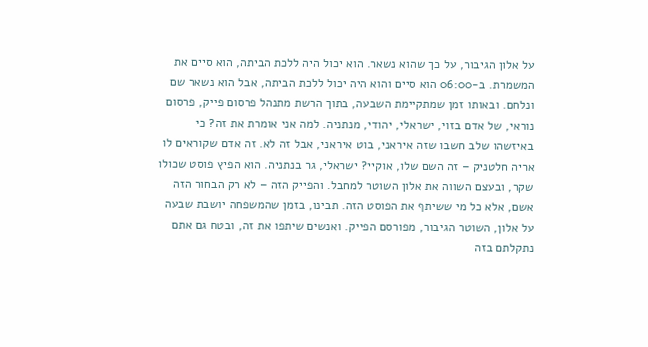על אלון הגיבור, על כך שהוא נשאר. הוא יכול היה ללכת הביתה, הוא סיים את המשמרת. ב-06:00 הוא סיים והוא היה יכול ללכת הביתה, אבל הוא נשאר שם ונלחם. ובאותו זמן שמתקיימת השבעה, בתוך הרשת מתנהל פרסום פייק, פרסום נוראי, של אדם בזוי, ישראלי, יהודי, מנתניה. למה אני אומרת את זה? כי באיזשהו שלב חשבו שזה איראני, בוט איראני, אבל זה לא. זה אדם שקוראים לו אריה חלטניק – זה השם שלו, אוקיי? ישראלי, גר בנתניה. הוא הפיץ פוסט שכולו שקר, ובעצם השווה את אלון השוטר למחבל. והפייק הזה – לא רק הבחור הזה אשם, אלא כל מי ששיתף את הפוסט הזה. תבינו, בזמן שהמשפחה יושבת שבעה על אלון, השוטר הגיבור, מפורסם הפייק. ואנשים שיתפו את זה, ובטח גם אתם נתקלתם בזה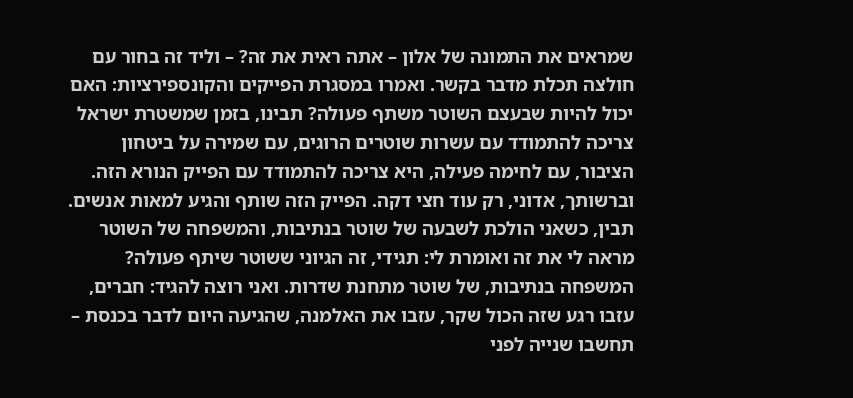שמראים את התמונה של אלון – אתה ראית את זה? – וליד זה בחור עם חולצה תכלת מדבר בקשר. ואמרו במסגרת הפייקים והקונספירציות: האם יכול להיות שבעצם השוטר משתף פעולה? תבינו, בזמן שמשטרת ישראל צריכה להתמודד עם עשרות שוטרים הרוגים, עם שמירה על ביטחון הציבור, עם לחימה פעילה, היא צריכה להתמודד עם הפייק הנורא הזה. וברשותך, אדוני, רק עוד חצי דקה. הפייק הזה שותף והגיע למאות אנשים. תבין, כשאני הולכת לשבעה של שוטר בנתיבות, והמשפחה של השוטר מראה לי את זה ואומרת לי: תגידי, זה הגיוני ששוטר שיתף פעולה? המשפחה בנתיבות, של שוטר מתחנת שדרות. ואני רוצה להגיד: חברים, עזבו רגע שזה הכול שקר, עזבו את האלמנה, שהגיעה היום לדבר בכנסת – תחשבו שנייה לפני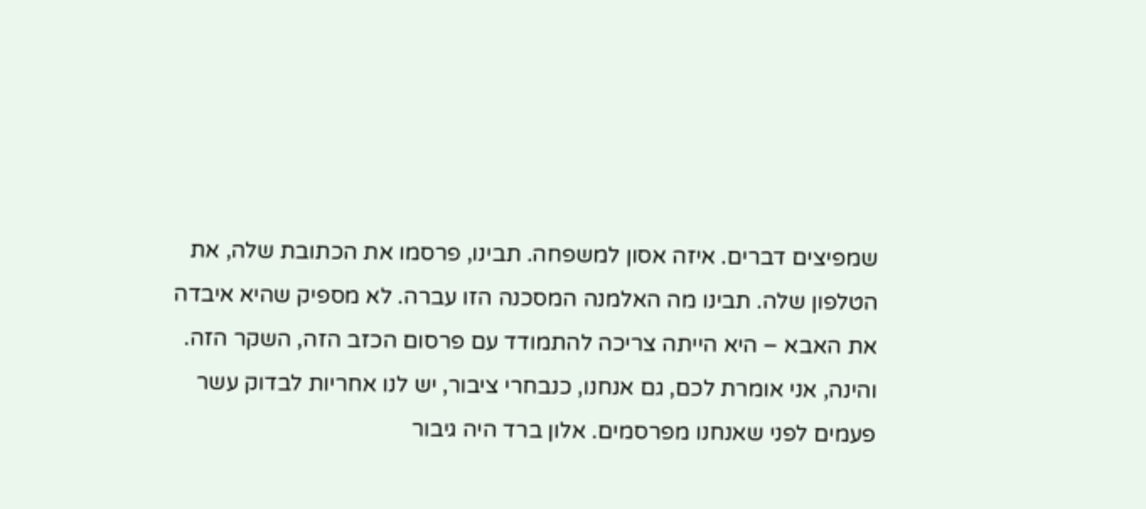שמפיצים דברים. איזה אסון למשפחה. תבינו, פרסמו את הכתובת שלה, את הטלפון שלה. תבינו מה האלמנה המסכנה הזו עברה. לא מספיק שהיא איבדה את האבא – היא הייתה צריכה להתמודד עם פרסום הכזב הזה, השקר הזה. והינה, אני אומרת לכם, גם אנחנו, כנבחרי ציבור, יש לנו אחריות לבדוק עשר פעמים לפני שאנחנו מפרסמים. אלון ברד היה גיבור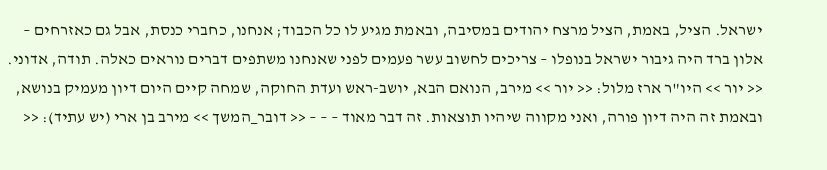ישראל. הציל, באמת, הציל מרצח יהודים במסיבה, ובאמת מגיע לו כל הכבוד; אנחנו, כחברי כנסת, אבל גם כאזרחים – אלון ברד היה גיבור ישראל בנופלו – צריכים לחשוב עשר פעמים לפני שאנחנו משתפים דברים נוראים כאלה. תודה, אדוני. << יור >> היו"ר ארז מלול: << יור >> מירב, הנואם הבא, יושב-ראש ועדת החוקה, שמחה קיים היום דיון מעמיק בנושא, ובאמת זה היה דיון פורה, ואני מקווה שיהיו תוצאות. זה דבר מאוד – – – << דובר_המשך >> מירב בן ארי (יש עתיד): <<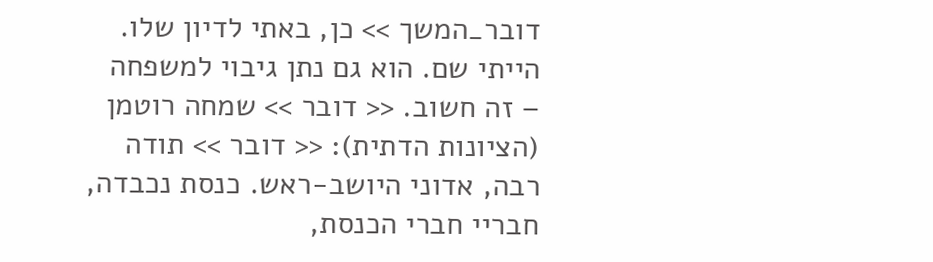דובר_המשך >> כן, באתי לדיון שלו. הייתי שם. הוא גם נתן גיבוי למשפחה – זה חשוב. << דובר >> שמחה רוטמן (הציונות הדתית): << דובר >> תודה רבה, אדוני היושב-ראש. כנסת נכבדה, חבריי חברי הכנסת,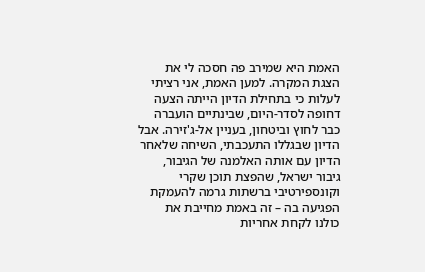האמת היא שמירב פה חסכה לי את הצגת המקרה. למען האמת, אני רציתי לעלות כי בתחילת הדיון הייתה הצעה דחופה לסדר-היום, שבינתיים הועברה כבר לחוץ וביטחון, בעניין אל-ג'זירה. אבל הדיון שבגללו התעכבתי, השיחה שלאחר הדיון עם אותה האלמנה של הגיבור, גיבור ישראל, שהפצת תוכן שקרי וקונספירטיבי ברשתות גרמה להעמקת הפגיעה בה – זה באמת מחייבת את כולנו לקחת אחריות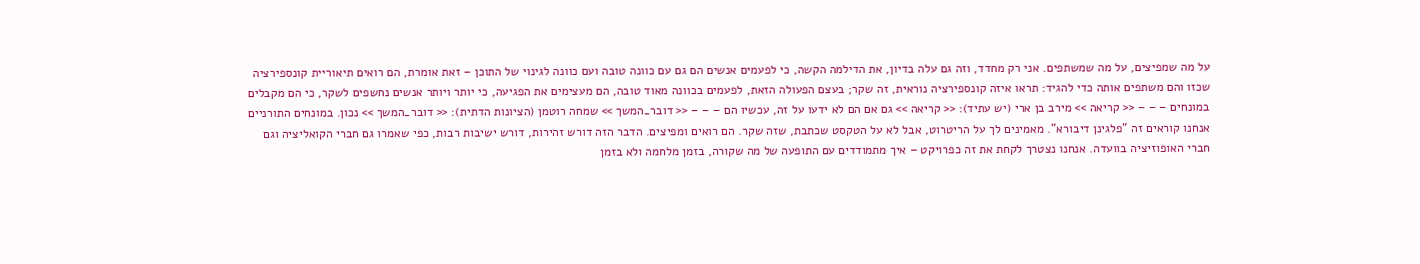על מה שמפיצים, על מה שמשתפים. אני רק מחדד, וזה גם עלה בדיון, את הדילמה הקשה, כי לפעמים אנשים הם גם עם כוונה טובה ועם כוונה לגינוי של התוכן – זאת אומרת, הם רואים תיאוריית קונספירציה שכזו והם משתפים אותה כדי להגיד: תראו איזה קונספירציה נוראית, זה שקר; בעצם הפעולה הזאת, לפעמים בכוונה מאוד טובה, הם מעצימים את הפגיעה, כי יותר ויותר אנשים נחשפים לשקר, כי הם מקבלים במונחים – – – << קריאה >> מירב בן ארי (יש עתיד): << קריאה >> גם אם הם לא ידעו על זה, עכשיו הם – – – << דובר_המשך >> שמחה רוטמן (הציונות הדתית): << דובר_המשך >> נכון. במונחים התורניים אנחנו קוראים זה "פלגינן דיבורא". מאמינים לך על הריטרוט, אבל לא על הטקסט שכתבת, שזה שקר. הם רואים ומפיצים. הדבר הזה דורש זהירות, דורש ישיבות רבות, כפי שאמרו גם חברי הקואליציה וגם חברי האופוזיציה בוועדה. אנחנו נצטרך לקחת את זה כפרויקט – איך מתמודדים עם התופעה של מה שקורה, בזמן מלחמה ולא בזמן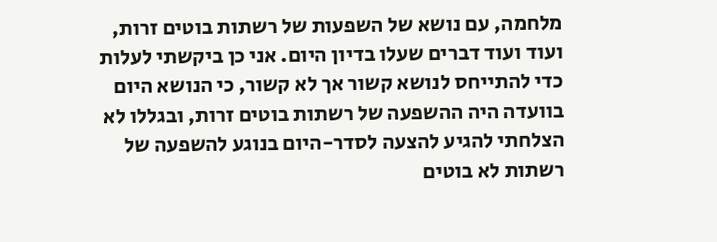מלחמה, עם נושא של השפעות של רשתות בוטים זרות, ועוד ועוד דברים שעלו בדיון היום. אני כן ביקשתי לעלות כדי להתייחס לנושא קשור אך לא קשור, כי הנושא היום בוועדה היה ההשפעה של רשתות בוטים זרות, ובגללו לא הצלחתי להגיע להצעה לסדר-היום בנוגע להשפעה של רשתות לא בוטים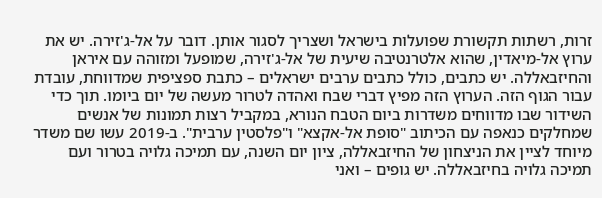זרות, רשתות תקשורת שפועלות בישראל ושצריך לסגור אותן. דובר על אל-ג'זירה. יש את ערוץ אל-מיאדין, שהוא אלטרנטיבה שיעית של אל-ג'זירה, שמופעל ומזוהה עם איראן והחיזבאללה. יש כתבים, כולל כתבים ערבים ישראלים – כתבת ספציפית שמדווחת, עובדת עבור הגוף הזה. הערוץ הזה מפיץ דברי שבח ואהדה לטרור מעשה של יום ביומו. תוך כדי השידור שבו מדווחים משדרות ביום הטבח הנורא, במקביל רצות תמונות של אנשים שמחלקים כנאפה עם הכיתוב "סופת אל-אקצא" ו"פלסטין ערבית". ב-2019 עשו שם משדר מיוחד לציין את הניצחון של החיזבאללה, ציון יום השנה, עם תמיכה גלויה בטרור ועם תמיכה גלויה בחיזבאללה. יש גופים – ואני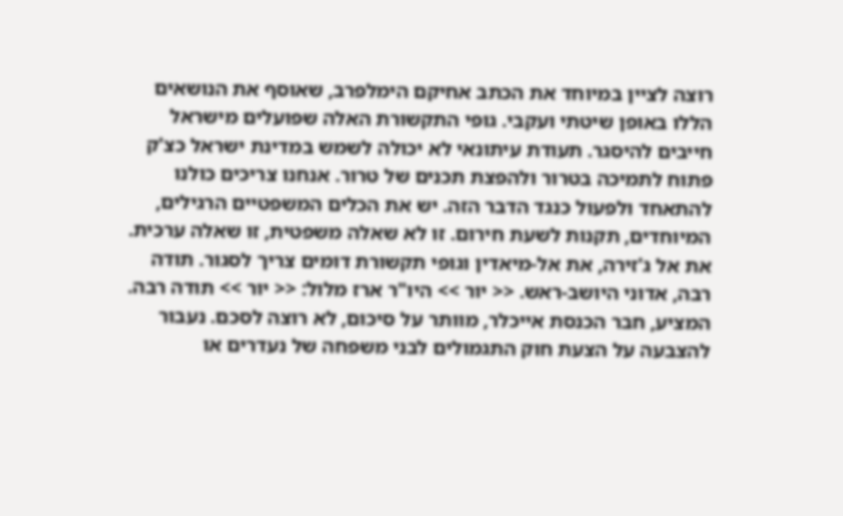רוצה לציין במיוחד את הכתב אחיקם הימלפרב, שאוסף את הנושאים הללו באופן שיטתי ועקבי. גופי התקשורת האלה שפועלים מישראל חייבים להיסגר. תעודת עיתונאי לא יכולה לשמש במדינת ישראל כצ'ק פתוח לתמיכה בטרור ולהפצת תכנים של טרור. אנחנו צריכים כולנו להתאחד ולפעול כנגד הדבר הזה. יש את הכלים המשפטיים הרגילים, המיוחדים, תקנות לשעת חירום. זו לא שאלה משפטית, זו שאלה ערכית. את אל ג'זירה, את אל-מיאדין וגופי תקשורת דומים צריך לסגור. תודה רבה, אדוני היושב-ראש. << יור >> היו"ר ארז מלול: << יור >> תודה רבה. המציע, חבר הכנסת אייכלר, מוותר על סיכום, לא רוצה לסכם. נעבור להצבעה על הצעת חוק התגמולים לבני משפחה של נעדרים או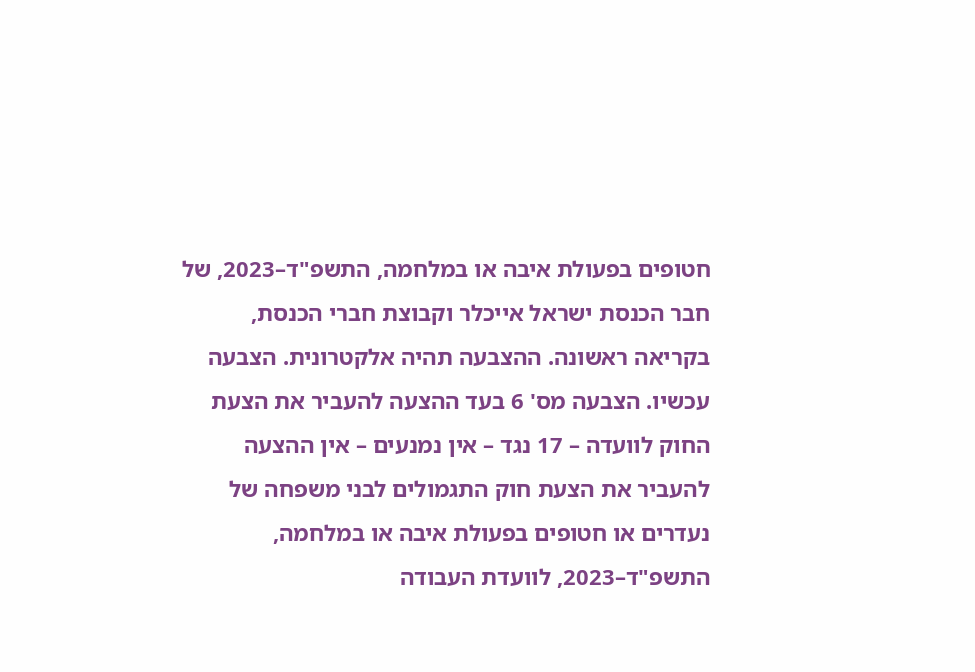חטופים בפעולת איבה או במלחמה, התשפ"ד–2023, של חבר הכנסת ישראל אייכלר וקבוצת חברי הכנסת, בקריאה ראשונה. ההצבעה תהיה אלקטרונית. הצבעה עכשיו. הצבעה מס' 6 בעד ההצעה להעביר את הצעת החוק לוועדה – 17 נגד – אין נמנעים – אין ההצעה להעביר את הצעת חוק התגמולים לבני משפחה של נעדרים או חטופים בפעולת איבה או במלחמה, התשפ"ד–2023, לוועדת העבודה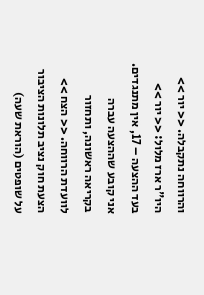והרווחה נתקבלה. << יור >> היו"ר ארז מלול: << יור >> בעד ההצעה – 17, אין מתנגדים. אני קובע שההצעה עברה בקריאה ראשונה, ותחזור לוועדת הרווחה. << הצח >> הצעת חוק נציב תלונות הציבור על שופטים (הוראת שעה)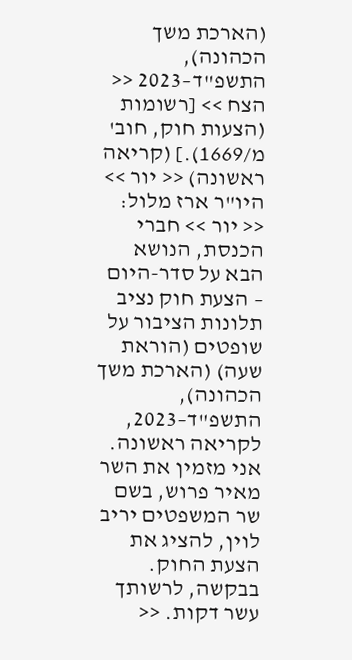(הארכת משך הכהונה), התשפ"ד–2023 << הצח >> [רשומות (הצעות חוק, חוב' מ/1669).] (קריאה ראשונה) << יור >> היו"ר ארז מלול: << יור >> חברי הכנסת, הנושא הבא על סדר-היום – הצעת חוק נציב תלונות הציבור על שופטים (הוראת שעה) (הארכת משך הכהונה), התשפ"ד–2023, לקריאה ראשונה. אני מזמין את השר מאיר פרוש, בשם שר המשפטים יריב לוין, להציג את הצעת החוק. בבקשה, לרשותך עשר דקות. <<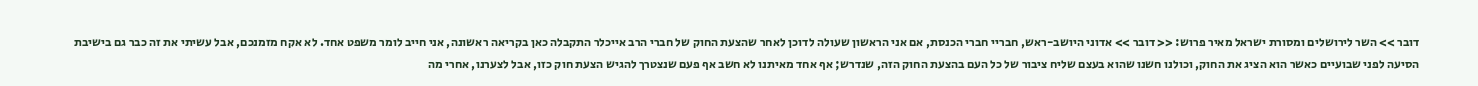דובר >> השר לירושלים ומסורת ישראל מאיר פרוש: << דובר >> אדוני היושב-ראש, חבריי חברי הכנסת, אם אני הראשון שעולה לדוכן לאחר שהצעת החוק של חברי הרב אייכלר התקבלה כאן בקריאה ראשונה, אני חייב לומר משפט אחד. לא אקח מזמנכם, אבל עשיתי את זה כבר גם בישיבת הסיעה לפני שבועיים כאשר הוא הציג את החוק, וכולנו חשנו שהוא בעצם שליח ציבור של כל העם בהצעת החוק הזה, שנדרש; אף אחד מאיתנו לא חשב אף פעם שנצטרך להגיש הצעת חוק כזו, אבל לצערנו, אחרי מה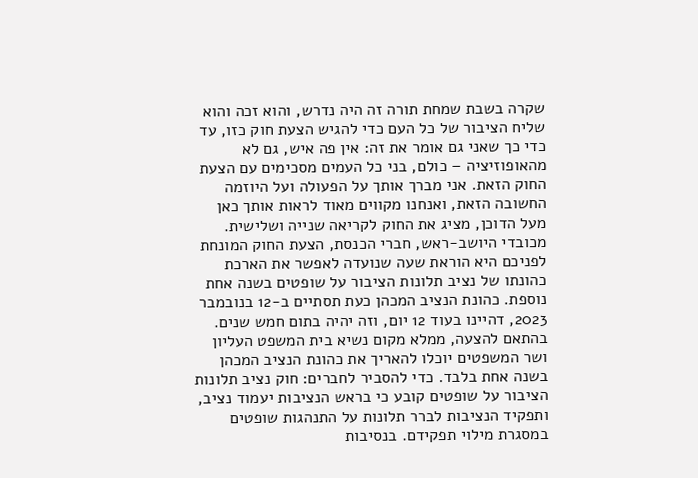שקרה בשבת שמחת תורה זה היה נדרש, והוא זכה והוא שליח הציבור של כל העם כדי להגיש הצעת חוק כזו, עד כדי כך שאני גם אומר את זה: אין פה איש, גם לא מהאופוזיציה – כולם, בני כל העמים מסכימים עם הצעת החוק הזאת. אני מברך אותך על הפעולה ועל היוזמה החשובה הזאת, ואנחנו מקווים מאוד לראות אותך כאן מעל הדוכן, מציג את החוק לקריאה שנייה ושלישית. מכובדי היושב-ראש, חברי הכנסת, הצעת החוק המונחת לפניכם היא הוראת שעה שנועדה לאפשר את הארכת כהונתו של נציב תלונות הציבור על שופטים בשנה אחת נוספת. כהונת הנציב המכהן כעת תסתיים ב-12 בנובמבר 2023, דהיינו בעוד 12 יום, וזה יהיה בתום חמש שנים. בהתאם להצעה, ממלא מקום נשיא בית המשפט העליון ושר המשפטים יוכלו להאריך את כהונת הנציב המכהן בשנה אחת בלבד. כדי להסביר לחברים: חוק נציב תלונות הציבור על שופטים קובע כי בראש הנציבות יעמוד נציב, ותפקיד הנציבות לברר תלונות על התנהגות שופטים במסגרת מילוי תפקידם. בנסיבות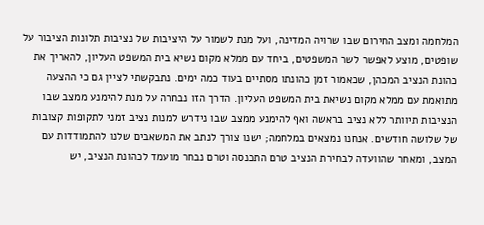המלחמה ומצב החירום שבו שרויה המדינה, ועל מנת לשמור על היציבות של נציבות תלונות הציבור על שופטים, מוצע לאפשר לשר המשפטים, ביחד עם ממלא מקום נשיא בית המשפט העליון, להאריך את כהונת הנציב המכהן, שכאמור זמן כהונתו מסתיים בעוד כמה ימים. נתבקשתי לציין גם כי ההצעה מתואמת עם ממלא מקום נשיאת בית המשפט העליון. הדרך הזו נבחרה על מנת להימנע ממצב שבו הנציבות תיוותר ללא נציב בראשה ואף להימנע ממצב שבו נידרש למנות נציב זמני לתקופות קצובות של שלושה חודשים. אנחנו נמצאים במלחמה; ישנו צורך לנתב את המשאבים שלנו להתמודדות עם המצב, ומאחר שהוועדה לבחירת הנציב טרם התכנסה וטרם נבחר מועמד לכהונת הנציב, יש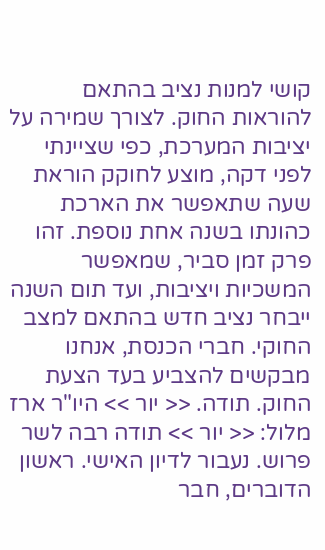קושי למנות נציב בהתאם להוראות החוק. לצורך שמירה על יציבות המערכת, כפי שציינתי לפני דקה, מוצע לחוקק הוראת שעה שתאפשר את הארכת כהונתו בשנה אחת נוספת. זהו פרק זמן סביר, שמאפשר המשכיות ויציבות, ועד תום השנה ייבחר נציב חדש בהתאם למצב החוקי. חברי הכנסת, אנחנו מבקשים להצביע בעד הצעת החוק. תודה. << יור >> היו"ר ארז מלול: << יור >> תודה רבה לשר פרוש. נעבור לדיון האישי. ראשון הדוברים, חבר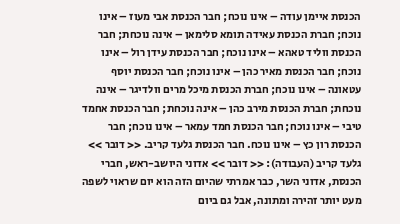הכנסת איימן עודה – אינו נוכח; חבר הכנסת אבי מעוז – אינו נוכח; חברת הכנסת עאידה תומא סלימאן – אינה נוכחת; חבר הכנסת ווליד טאהא – אינו נוכח; חבר הכנסת עידן רול – אינו נוכח; חבר הכנסת מאיר כהן – אינו נוכח; חבר הכנסת יוסף עטאונה – אינו נוכח; חברת הכנסת מיכל מרים וולדיגר – אינה נוכחת; חברת הכנסת מירב כהן – אינה נוכחת; חבר הכנסת אחמד טיבי – אינו נוכח; חבר הכנסת חמד עמאר – אינו נוכח; חבר הכנסת רון כץ – אינו נוכח. חבר הכנסת גלעד קריב. << דובר >> גלעד קריב (העבודה): << דובר >> אדוני היושב-ראש, חברי הכנסת, אדוני השר, כבר אמרתי שהיום הזה הוא יום שראוי לשפה מעט יותר זהירה ומתונה, אבל גם ביום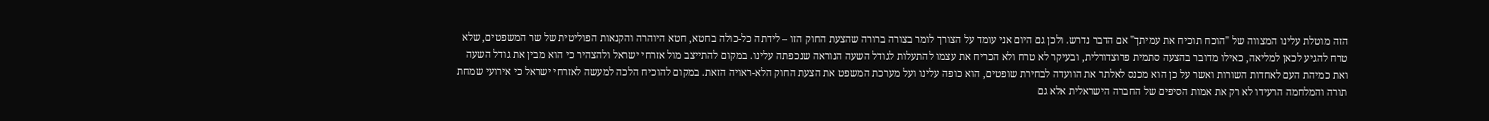הזה מוטלת עלינו המצווה של "הוכח תוכיח את עמיתך" אם הדבר נדרש. ולכן גם היום אני עומד על הצורך לומר בצורה ברורה שהצעת החוק הזו – לידתה כל-כולה בחטא, חטא היוהרה והקנאות הפוליטית של שר המשפטים, שלא טרח להגיע לכאן למליאה, כאילו מדובר בהצעה סתמית פרוצדורלית, ובעיקר לא טרח ולא הכריח את עצמו להתעלות לגודל השעה הנוראה שנכפתה עלינו. במקום להתייצב מול אזרחי ישראל ולהצהיר כי הוא מבין את גודל השעה ואת כמיהת העם לאחדות השורות ואשר על כן הוא מכנס לאלתר את הוועדה לבחירת שופטים, הוא כופה עלינו ועל מערכת המשפט את הצעת החוק הלא-ראויה הזאת. במקום להוכיח הלכה למעשה לאזרחי ישראל כי אירועי שמחת תורה והמלחמה הרעידו לא רק את אמות הסיפים של החברה הישראלית אלא גם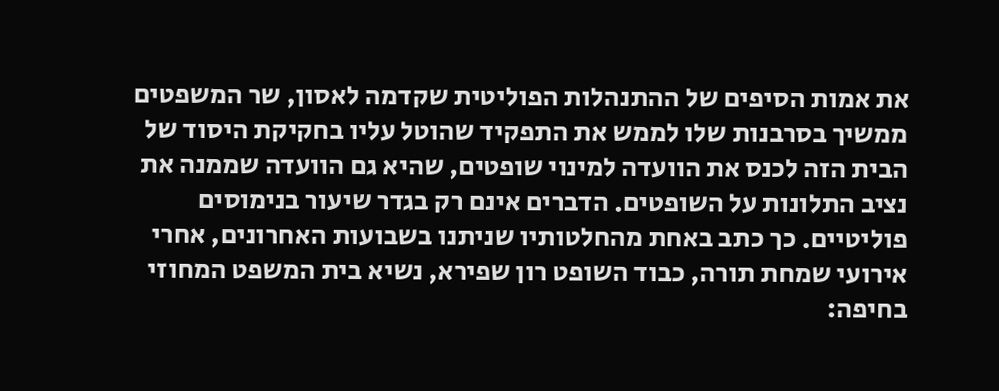את אמות הסיפים של ההתנהלות הפוליטית שקדמה לאסון, שר המשפטים ממשיך בסרבנות שלו לממש את התפקיד שהוטל עליו בחקיקת היסוד של הבית הזה לכנס את הוועדה למינוי שופטים, שהיא גם הוועדה שממנה את נציב התלונות על השופטים. הדברים אינם רק בגדר שיעור בנימוסים פוליטיים. כך כתב באחת מהחלטותיו שניתנו בשבועות האחרונים, אחרי אירועי שמחת תורה, כבוד השופט רון שפירא, נשיא בית המשפט המחוזי בחיפה: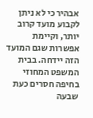אבהיר כי לא ניתן לקבוע מועד קרוב יותר, וקיימת אפשרות שגם המועד הזה יידחה. בבית המשפט המחוזי בחיפה חסרים כעת שבעה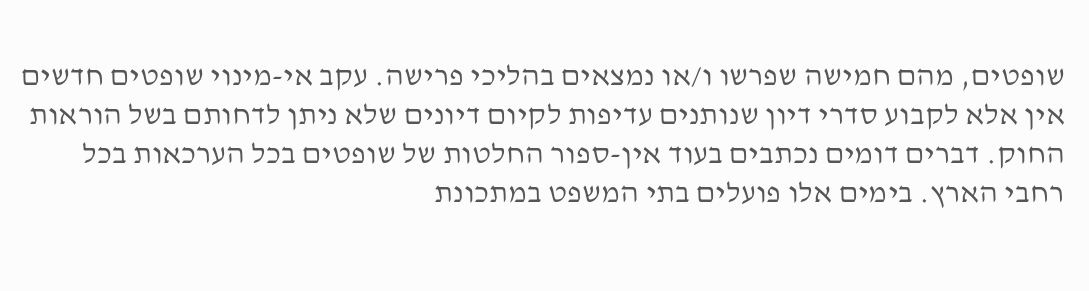שופטים, מהם חמישה שפרשו ו/או נמצאים בהליכי פרישה. עקב אי-מינוי שופטים חדשים אין אלא לקבוע סדרי דיון שנותנים עדיפות לקיום דיונים שלא ניתן לדחותם בשל הוראות החוק. דברים דומים נכתבים בעוד אין-ספור החלטות של שופטים בכל הערכאות בכל רחבי הארץ. בימים אלו פועלים בתי המשפט במתכונת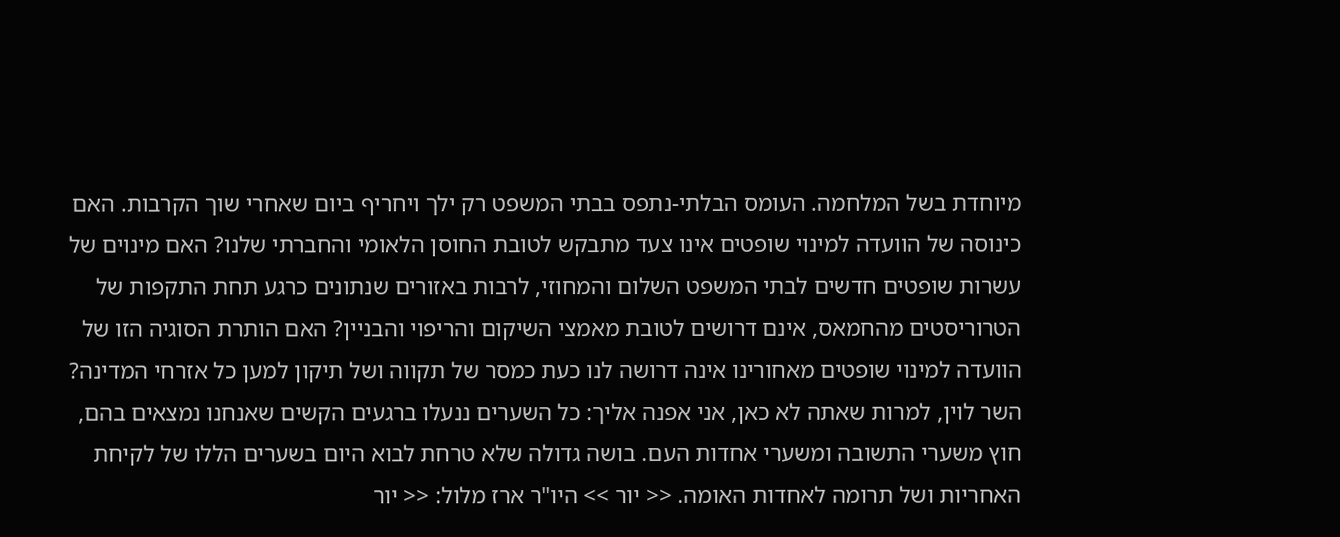מיוחדת בשל המלחמה. העומס הבלתי-נתפס בבתי המשפט רק ילך ויחריף ביום שאחרי שוך הקרבות. האם כינוסה של הוועדה למינוי שופטים אינו צעד מתבקש לטובת החוסן הלאומי והחברתי שלנו? האם מינוים של עשרות שופטים חדשים לבתי המשפט השלום והמחוזי, לרבות באזורים שנתונים כרגע תחת התקפות של הטרוריסטים מהחמאס, אינם דרושים לטובת מאמצי השיקום והריפוי והבניין? האם הותרת הסוגיה הזו של הוועדה למינוי שופטים מאחורינו אינה דרושה לנו כעת כמסר של תקווה ושל תיקון למען כל אזרחי המדינה? השר לוין, למרות שאתה לא כאן, אני אפנה אליך: כל השערים ננעלו ברגעים הקשים שאנחנו נמצאים בהם, חוץ משערי התשובה ומשערי אחדות העם. בושה גדולה שלא טרחת לבוא היום בשערים הללו של לקיחת האחריות ושל תרומה לאחדות האומה. << יור >> היו"ר ארז מלול: << יור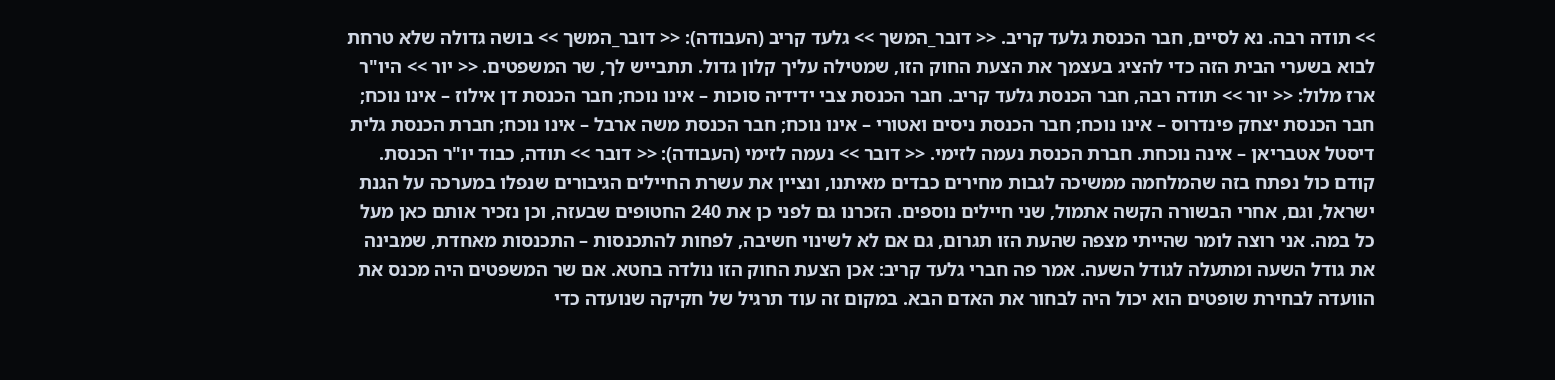>> תודה רבה. נא לסיים, חבר הכנסת גלעד קריב. << דובר_המשך >> גלעד קריב (העבודה): << דובר_המשך >> בושה גדולה שלא טרחת לבוא בשערי הבית הזה כדי להציג בעצמך את הצעת החוק הזו, שמטילה עליך קלון גדול. תתבייש לך, שר המשפטים. << יור >> היו"ר ארז מלול: << יור >> תודה רבה, חבר הכנסת גלעד קריב. חבר הכנסת צבי ידידיה סוכות – אינו נוכח; חבר הכנסת דן אילוז – אינו נוכח; חבר הכנסת יצחק פינדרוס – אינו נוכח; חבר הכנסת ניסים ואטורי – אינו נוכח; חבר הכנסת משה ארבל – אינו נוכח; חברת הכנסת גלית דיסטל אטבריאן – אינה נוכחת. חברת הכנסת נעמה לזימי. << דובר >> נעמה לזימי (העבודה): << דובר >> תודה, כבוד יו"ר הכנסת. קודם כול נפתח בזה שהמלחמה ממשיכה לגבות מחירים כבדים מאיתנו, ונציין את עשרת החיילים הגיבורים שנפלו במערכה על הגנת ישראל, וגם, אחרי הבשורה הקשה אתמול, שני חיילים נוספים. הזכרנו גם לפני כן את 240 החטופים שבעזה, וכן נזכיר אותם כאן מעל כל במה. אני רוצה לומר שהייתי מצפה שהעת הזו תגרום, גם אם לא לשינוי חשיבה, לפחות להתכנסות – התכנסות מאחדת, שמבינה את גודל השעה ומתעלה לגודל השעה. אמר פה חברי גלעד קריב: אכן הצעת החוק הזו נולדה בחטא. אם שר המשפטים היה מכנס את הוועדה לבחירת שופטים הוא יכול היה לבחור את האדם הבא. במקום זה עוד תרגיל של חקיקה שנועדה כדי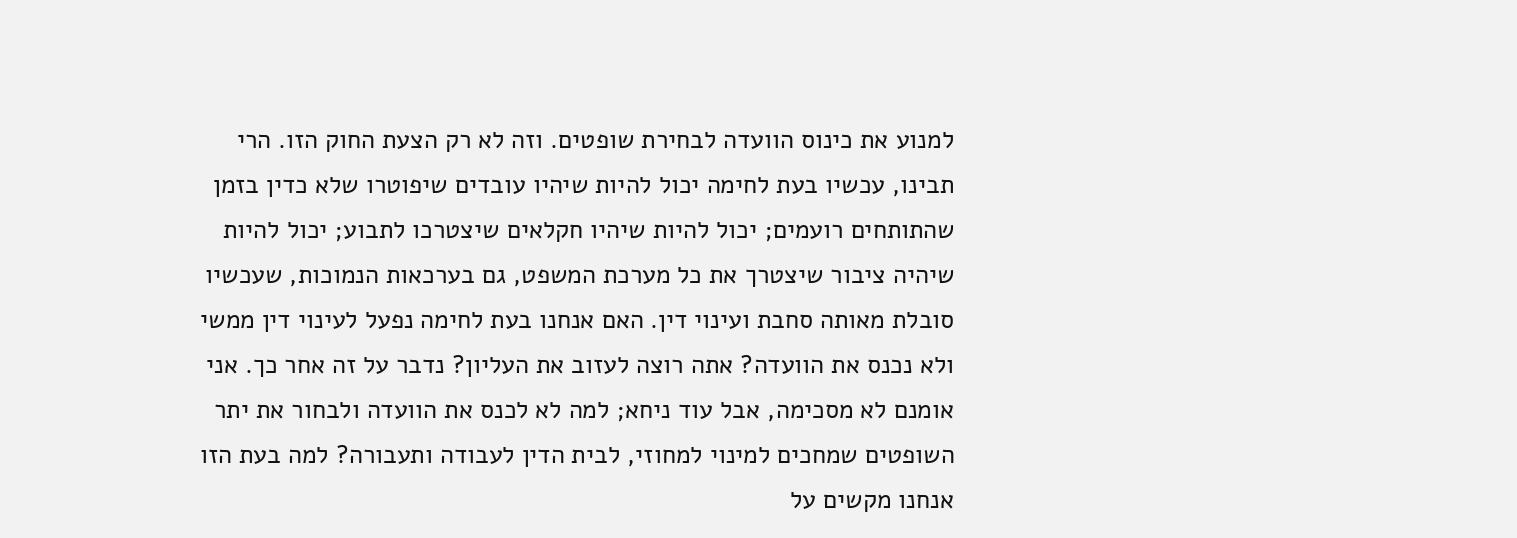למנוע את כינוס הוועדה לבחירת שופטים. וזה לא רק הצעת החוק הזו. הרי תבינו, עכשיו בעת לחימה יכול להיות שיהיו עובדים שיפוטרו שלא כדין בזמן שהתותחים רועמים; יכול להיות שיהיו חקלאים שיצטרכו לתבוע; יכול להיות שיהיה ציבור שיצטרך את כל מערכת המשפט, גם בערכאות הנמוכות, שעכשיו סובלת מאותה סחבת ועינוי דין. האם אנחנו בעת לחימה נפעל לעינוי דין ממשי ולא נכנס את הוועדה? אתה רוצה לעזוב את העליון? נדבר על זה אחר כך. אני אומנם לא מסכימה, אבל עוד ניחא; למה לא לכנס את הוועדה ולבחור את יתר השופטים שמחכים למינוי למחוזי, לבית הדין לעבודה ותעבורה? למה בעת הזו אנחנו מקשים על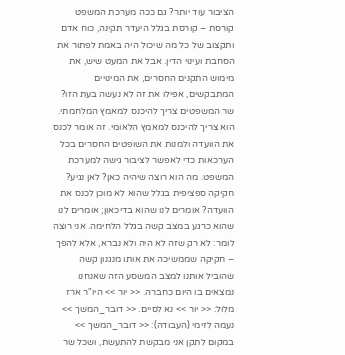הציבור עוד יותר? גם ככה מערכת המשפט קורסת – קורסת בגלל היעדר תקינה, כוח אדם ותקצוב של כל מה שיכול היה באמת לפתור את הסחבת ועינוי הדין. אבל את המעט שיש, את מימוש התקנים החסרים, את המינויים המתבקשים, אפילו את זה לא נעשה בעת הזו? שר המשפטים צריך להיכנס למאמץ המלחמתי. הוא צריך להיכנס למאמץ הלאומי. זה אומר לכנס את הוועדה ולמנות את השופטים החסרים בכל הערכאות כדי לאפשר לציבור גישה למערכת המשפט. מה הוא רוצה שיהיה כאן? לאן נגיע? חקיקה ספציפית בגלל שהוא לא מוכן לכנס את הוועדה? אומרים לנו שהוא בדיכאון; אומרים לנו שהוא כרגע במצב קשה בגלל הלחימה. אני רוצה לומר: לא רק שזה לא היה ולא נברא, אלא להפך – חקיקה שממשיכה את אותו מנגנון קשה שהוביל אותנו למצב המשסע הזה שאנחנו נמצאים בו היום כחברה. << יור >> היו"ר ארז מלול: << יור >> נא לסיים. << דובר_המשך >> נעמה לזימי (העבודה): << דובר_המשך >> במקום לתקן אני מבקשת להתעשת, ושכל שר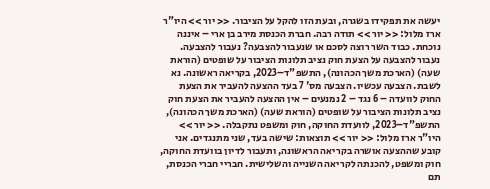יעשה את תפקידו בשגרה, ובעת הזו להקל על הציבור. << יור >> היו"ר ארז מלול: << יור >> תודה רבה. חברת הכנסת מירב בן ארי – איננה נוכחת. כבוד השר רוצה לסכם או שנעבור להצבעה? נעבור להצבעה. נעבור להצבעה על הצעת חוק נציב תלונות הציבור על שופטים (הוראת שעה) (הארכת משך הכהונה), התשפ"ד–2023, בקריאה ראשונה. נא לשבת. הצבעה עכשיו. הצבעה מס' 7 בעד ההצעה להעביר את הצעת החוק לוועדה – 6 נגד – 2 נמנעים – אין ההצעה להעביר את הצעת חוק נציב תלונות הציבור על שופטים (הוראת שעה) (הארכת משך הכהונה), התשפ"ד–2023, לוועדת החוקה, חוק ומשפט נתקבלה. << יור >> היו"ר ארז מלול: << יור >> תוצאות: שישה בעד, שני מתנגדים. אני קובע שההצעה אושרה בקריאה הראשונה, ותעבור לדיון בוועדת החוקה, חוק ומשפט, להכנתה לקריאה השנייה והשלישית. חבריי חברי הכנסת, תם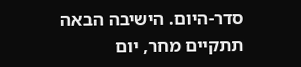סדר-היום. הישיבה הבאה תתקיים מחר, יום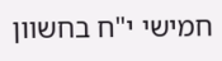חמישי י"ח בחשוון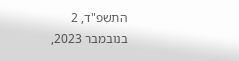התשפ"ד, 2 בנובמבר 2023,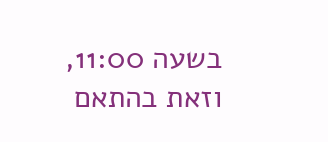בשעה 11:00, וזאת בהתאם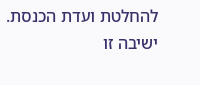להחלטת ועדת הכנסת. ישיבה זו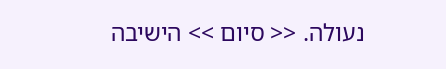נעולה. << סיום >> הישיבה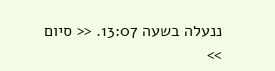ננעלה בשעה 13:07. << סיום >>